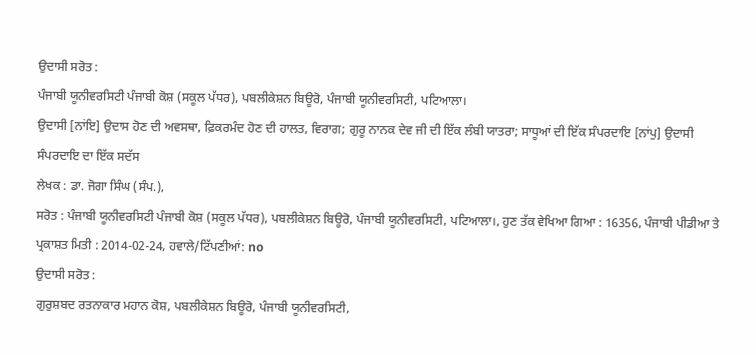ਉਦਾਸੀ ਸਰੋਤ :
ਪੰਜਾਬੀ ਯੂਨੀਵਰਸਿਟੀ ਪੰਜਾਬੀ ਕੋਸ਼ (ਸਕੂਲ ਪੱਧਰ), ਪਬਲੀਕੇਸ਼ਨ ਬਿਊਰੋ, ਪੰਜਾਬੀ ਯੂਨੀਵਰਸਿਟੀ, ਪਟਿਆਲਾ।
ਉਦਾਸੀ [ਨਾਂਇ] ਉਦਾਸ ਹੋਣ ਦੀ ਅਵਸਥਾ, ਫ਼ਿਕਰਮੰਦ ਹੋਣ ਦੀ ਹਾਲਤ, ਵਿਰਾਗ; ਗੁਰੂ ਨਾਨਕ ਦੇਵ ਜੀ ਦੀ ਇੱਕ ਲੰਬੀ ਯਾਤਰਾ; ਸਾਧੂਆਂ ਦੀ ਇੱਕ ਸੰਪਰਦਾਇ [ਨਾਂਪੁ] ਉਦਾਸੀ ਸੰਪਰਦਾਇ ਦਾ ਇੱਕ ਸਦੱਸ
ਲੇਖਕ : ਡਾ. ਜੋਗਾ ਸਿੰਘ (ਸੰਪ.),
ਸਰੋਤ : ਪੰਜਾਬੀ ਯੂਨੀਵਰਸਿਟੀ ਪੰਜਾਬੀ ਕੋਸ਼ (ਸਕੂਲ ਪੱਧਰ), ਪਬਲੀਕੇਸ਼ਨ ਬਿਊਰੋ, ਪੰਜਾਬੀ ਯੂਨੀਵਰਸਿਟੀ, ਪਟਿਆਲਾ।, ਹੁਣ ਤੱਕ ਵੇਖਿਆ ਗਿਆ : 16356, ਪੰਜਾਬੀ ਪੀਡੀਆ ਤੇ ਪ੍ਰਕਾਸ਼ਤ ਮਿਤੀ : 2014-02-24, ਹਵਾਲੇ/ਟਿੱਪਣੀਆਂ: no
ਉਦਾਸੀ ਸਰੋਤ :
ਗੁਰੁਸ਼ਬਦ ਰਤਨਾਕਾਰ ਮਹਾਨ ਕੋਸ਼, ਪਬਲੀਕੇਸ਼ਨ ਬਿਊਰੋ, ਪੰਜਾਬੀ ਯੂਨੀਵਰਸਿਟੀ,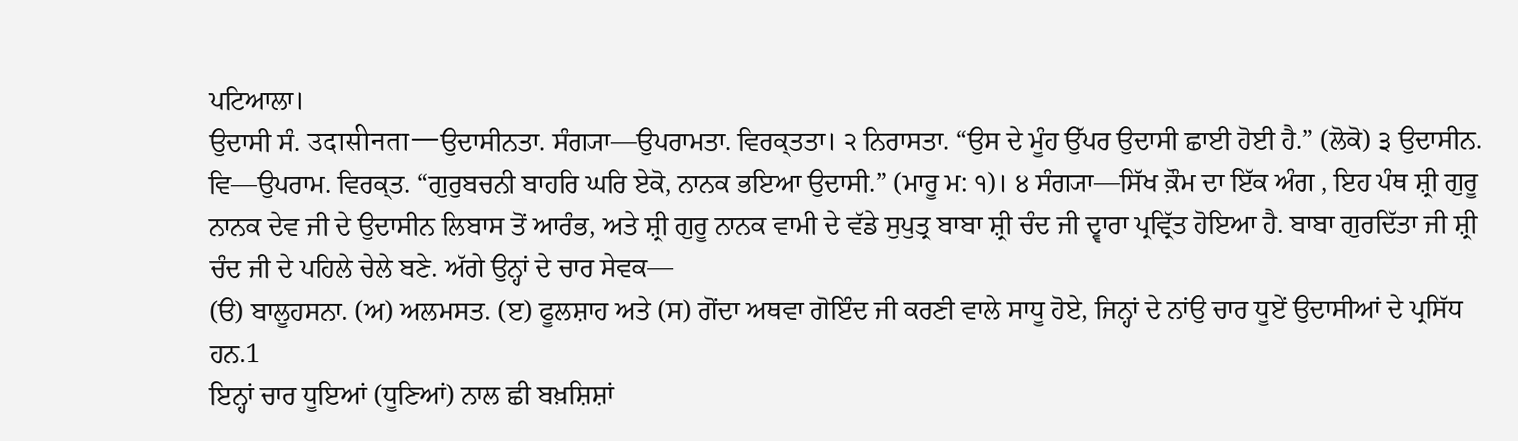ਪਟਿਆਲਾ।
ਉਦਾਸੀ ਸੰ. उदासीनता—ਉਦਾਸੀਨਤਾ. ਸੰਗ੍ਯਾ—ਉਪਰਾਮਤਾ. ਵਿਰਕ੍ਤਤਾ। ੨ ਨਿਰਾਸਤਾ. “ਉਸ ਦੇ ਮੂੰਹ ਉੱਪਰ ਉਦਾਸੀ ਛਾਈ ਹੋਈ ਹੈ.” (ਲੋਕੋ) ੩ ਉਦਾਸੀਨ. ਵਿ—ਉਪਰਾਮ. ਵਿਰਕ੍ਤ. “ਗੁਰੁਬਚਨੀ ਬਾਹਰਿ ਘਰਿ ਏਕੋ, ਨਾਨਕ ਭਇਆ ਉਦਾਸੀ.” (ਮਾਰੂ ਮ: ੧)। ੪ ਸੰਗ੍ਯਾ—ਸਿੱਖ ਕ਼ੌਮ ਦਾ ਇੱਕ ਅੰਗ , ਇਹ ਪੰਥ ਸ਼੍ਰੀ ਗੁਰੂ ਨਾਨਕ ਦੇਵ ਜੀ ਦੇ ਉਦਾਸੀਨ ਲਿਬਾਸ ਤੋਂ ਆਰੰਭ, ਅਤੇ ਸ਼੍ਰੀ ਗੁਰੂ ਨਾਨਕ ਵਾਮੀ ਦੇ ਵੱਡੇ ਸੁਪੁਤ੍ਰ ਬਾਬਾ ਸ਼੍ਰੀ ਚੰਦ ਜੀ ਦ੍ਵਾਰਾ ਪ੍ਰਵ੍ਰਿੱਤ ਹੋਇਆ ਹੈ. ਬਾਬਾ ਗੁਰਦਿੱਤਾ ਜੀ ਸ਼੍ਰੀ ਚੰਦ ਜੀ ਦੇ ਪਹਿਲੇ ਚੇਲੇ ਬਣੇ. ਅੱਗੇ ਉਨ੍ਹਾਂ ਦੇ ਚਾਰ ਸੇਵਕ—
(ੳ) ਬਾਲੂਹਸਨਾ. (ਅ) ਅਲਮਸਤ. (ੲ) ਫੂਲਸ਼ਾਹ ਅਤੇ (ਸ) ਗੋਂਦਾ ਅਥਵਾ ਗੋਇੰਦ ਜੀ ਕਰਣੀ ਵਾਲੇ ਸਾਧੂ ਹੋਏ, ਜਿਨ੍ਹਾਂ ਦੇ ਨਾਂਉ ਚਾਰ ਧੂਏਂ ਉਦਾਸੀਆਂ ਦੇ ਪ੍ਰਸਿੱਧ ਹਨ.1
ਇਨ੍ਹਾਂ ਚਾਰ ਧੂਇਆਂ (ਧੂਣਿਆਂ) ਨਾਲ ਛੀ ਬਖ਼ਸ਼ਿਸ਼ਾਂ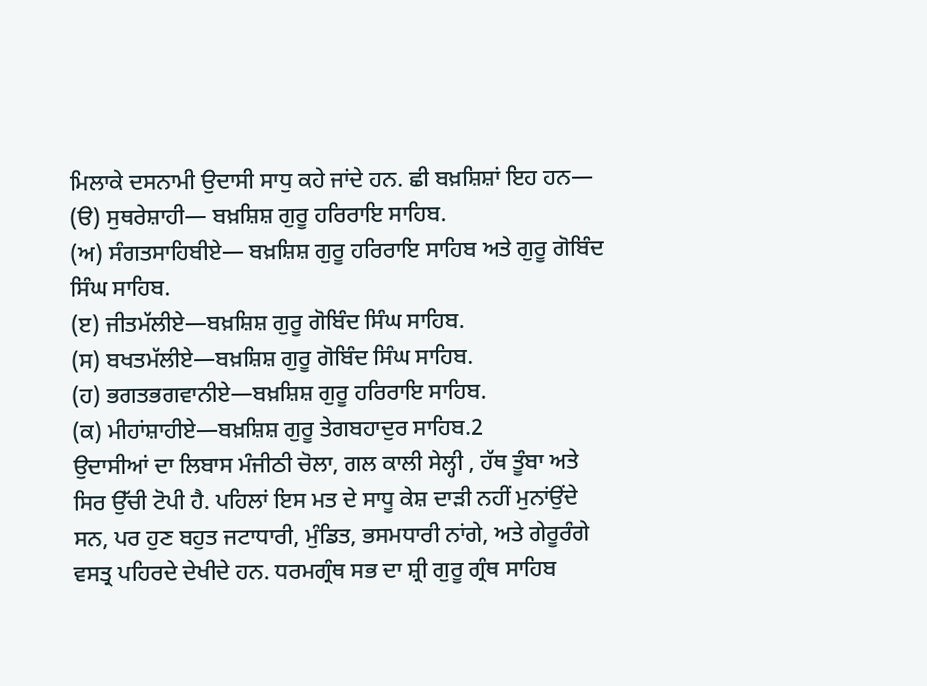ਮਿਲਾਕੇ ਦਸਨਾਮੀ ਉਦਾਸੀ ਸਾਧੁ ਕਹੇ ਜਾਂਦੇ ਹਨ. ਛੀ ਬਖ਼ਸ਼ਿਸ਼ਾਂ ਇਹ ਹਨ—
(ੳ) ਸੁਥਰੇਸ਼ਾਹੀ— ਬਖ਼ਸ਼ਿਸ਼ ਗੁਰੂ ਹਰਿਰਾਇ ਸਾਹਿਬ.
(ਅ) ਸੰਗਤਸਾਹਿਬੀਏ— ਬਖ਼ਸ਼ਿਸ਼ ਗੁਰੂ ਹਰਿਰਾਇ ਸਾਹਿਬ ਅਤੇ ਗੁਰੂ ਗੋਬਿੰਦ ਸਿੰਘ ਸਾਹਿਬ.
(ੲ) ਜੀਤਮੱਲੀਏ—ਬਖ਼ਸ਼ਿਸ਼ ਗੁਰੂ ਗੋਬਿੰਦ ਸਿੰਘ ਸਾਹਿਬ.
(ਸ) ਬਖਤਮੱਲੀਏ—ਬਖ਼ਸ਼ਿਸ਼ ਗੁਰੂ ਗੋਬਿੰਦ ਸਿੰਘ ਸਾਹਿਬ.
(ਹ) ਭਗਤਭਗਵਾਨੀਏ—ਬਖ਼ਸ਼ਿਸ਼ ਗੁਰੂ ਹਰਿਰਾਇ ਸਾਹਿਬ.
(ਕ) ਮੀਹਾਂਸ਼ਾਹੀਏ—ਬਖ਼ਸ਼ਿਸ਼ ਗੁਰੂ ਤੇਗਬਹਾਦੁਰ ਸਾਹਿਬ.2
ਉਦਾਸੀਆਂ ਦਾ ਲਿਬਾਸ ਮੰਜੀਠੀ ਚੋਲਾ, ਗਲ ਕਾਲੀ ਸੇਲ੍ਹੀ , ਹੱਥ ਤੂੰਬਾ ਅਤੇ ਸਿਰ ਉੱਚੀ ਟੋਪੀ ਹੈ. ਪਹਿਲਾਂ ਇਸ ਮਤ ਦੇ ਸਾਧੂ ਕੇਸ਼ ਦਾੜੀ ਨਹੀਂ ਮੁਨਾਂਉਂਦੇ ਸਨ, ਪਰ ਹੁਣ ਬਹੁਤ ਜਟਾਧਾਰੀ, ਮੁੰਡਿਤ, ਭਸਮਧਾਰੀ ਨਾਂਗੇ, ਅਤੇ ਗੇਰੂਰੰਗੇ ਵਸਤ੍ਰ ਪਹਿਰਦੇ ਦੇਖੀਦੇ ਹਨ. ਧਰਮਗ੍ਰੰਥ ਸਭ ਦਾ ਸ਼੍ਰੀ ਗੁਰੂ ਗ੍ਰੰਥ ਸਾਹਿਬ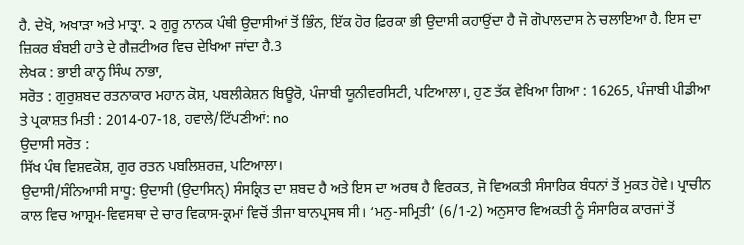ਹੈ. ਦੇਖੋ, ਅਖਾੜਾ ਅਤੇ ਮਾਤ੍ਰਾ. ੨ ਗੁਰੂ ਨਾਨਕ ਪੰਥੀ ਉਦਾਸੀਆਂ ਤੋਂ ਭਿੰਨ, ਇੱਕ ਹੋਰ ਫ਼ਿਰਕਾ ਭੀ ਉਦਾਸੀ ਕਹਾਉਂਦਾ ਹੈ ਜੋ ਗੋਪਾਲਦਾਸ ਨੇ ਚਲਾਇਆ ਹੈ. ਇਸ ਦਾ ਜ਼ਿਕਰ ਬੰਬਈ ਹਾਤੇ ਦੇ ਗੈਜ਼ਟੀਅਰ ਵਿਚ ਦੇਖਿਆ ਜਾਂਦਾ ਹੈ.3
ਲੇਖਕ : ਭਾਈ ਕਾਨ੍ਹ ਸਿੰਘ ਨਾਭਾ,
ਸਰੋਤ : ਗੁਰੁਸ਼ਬਦ ਰਤਨਾਕਾਰ ਮਹਾਨ ਕੋਸ਼, ਪਬਲੀਕੇਸ਼ਨ ਬਿਊਰੋ, ਪੰਜਾਬੀ ਯੂਨੀਵਰਸਿਟੀ, ਪਟਿਆਲਾ।, ਹੁਣ ਤੱਕ ਵੇਖਿਆ ਗਿਆ : 16265, ਪੰਜਾਬੀ ਪੀਡੀਆ ਤੇ ਪ੍ਰਕਾਸ਼ਤ ਮਿਤੀ : 2014-07-18, ਹਵਾਲੇ/ਟਿੱਪਣੀਆਂ: no
ਉਦਾਸੀ ਸਰੋਤ :
ਸਿੱਖ ਪੰਥ ਵਿਸ਼ਵਕੋਸ਼, ਗੁਰ ਰਤਨ ਪਬਲਿਸ਼ਰਜ਼, ਪਟਿਆਲਾ।
ਉਦਾਸੀ/ਸੰਨਿਆਸੀ ਸਾਧੂ: ਉਦਾਸੀ (ਉਦਾਸਿਨੑ) ਸੰਸਕ੍ਰਿਤ ਦਾ ਸ਼ਬਦ ਹੈ ਅਤੇ ਇਸ ਦਾ ਅਰਥ ਹੈ ਵਿਰਕਤ, ਜੋ ਵਿਅਕਤੀ ਸੰਸਾਰਿਕ ਬੰਧਨਾਂ ਤੋਂ ਮੁਕਤ ਹੋਵੇ। ਪ੍ਰਾਚੀਨ ਕਾਲ ਵਿਚ ਆਸ਼੍ਰਮ-ਵਿਵਸਥਾ ਦੇ ਚਾਰ ਵਿਕਾਸ-ਕ੍ਰਮਾਂ ਵਿਚੋਂ ਤੀਜਾ ਬਾਨਪ੍ਰਸਥ ਸੀ। ‘ਮਨੁ-ਸਮ੍ਰਿਤੀ’ (6/1-2) ਅਨੁਸਾਰ ਵਿਅਕਤੀ ਨੂੰ ਸੰਸਾਰਿਕ ਕਾਰਜਾਂ ਤੋਂ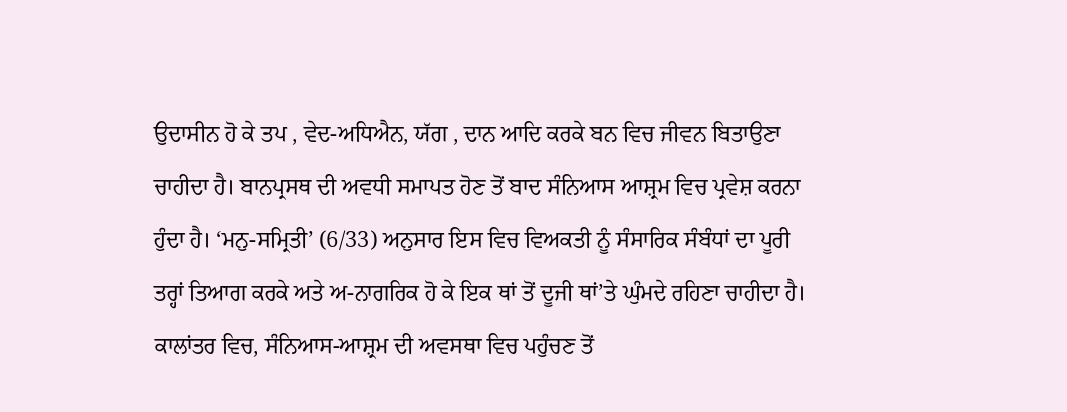ਉਦਾਸੀਨ ਹੋ ਕੇ ਤਪ , ਵੇਦ-ਅਧਿਐਨ, ਯੱਗ , ਦਾਨ ਆਦਿ ਕਰਕੇ ਬਨ ਵਿਚ ਜੀਵਨ ਬਿਤਾਉਣਾ ਚਾਹੀਦਾ ਹੈ। ਬਾਨਪ੍ਰਸਥ ਦੀ ਅਵਧੀ ਸਮਾਪਤ ਹੋਣ ਤੋਂ ਬਾਦ ਸੰਨਿਆਸ ਆਸ਼੍ਰਮ ਵਿਚ ਪ੍ਰਵੇਸ਼ ਕਰਨਾ ਹੁੰਦਾ ਹੈ। ‘ਮਨੁ-ਸਮ੍ਰਿਤੀ’ (6/33) ਅਨੁਸਾਰ ਇਸ ਵਿਚ ਵਿਅਕਤੀ ਨੂੰ ਸੰਸਾਰਿਕ ਸੰਬੰਧਾਂ ਦਾ ਪੂਰੀ ਤਰ੍ਹਾਂ ਤਿਆਗ ਕਰਕੇ ਅਤੇ ਅ-ਨਾਗਰਿਕ ਹੋ ਕੇ ਇਕ ਥਾਂ ਤੋਂ ਦੂਜੀ ਥਾਂ’ਤੇ ਘੁੰਮਦੇ ਰਹਿਣਾ ਚਾਹੀਦਾ ਹੈ।
ਕਾਲਾਂਤਰ ਵਿਚ, ਸੰਨਿਆਸ-ਆਸ਼੍ਰਮ ਦੀ ਅਵਸਥਾ ਵਿਚ ਪਹੁੰਚਣ ਤੋਂ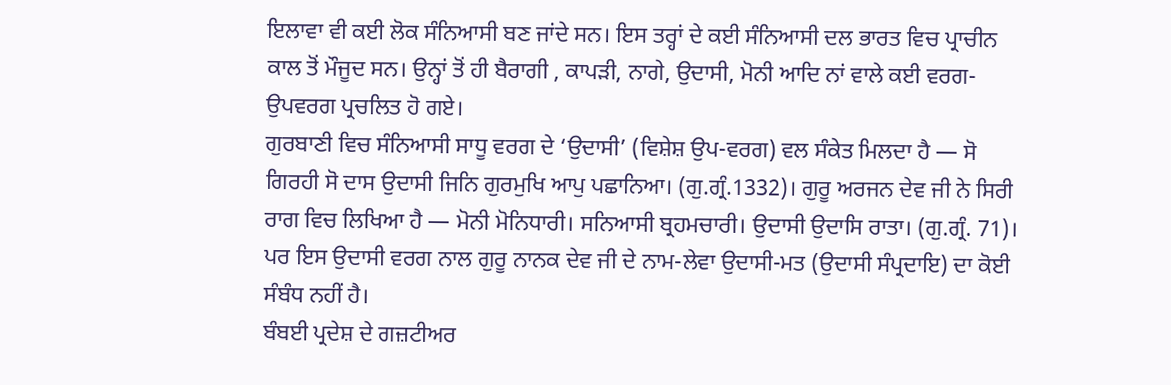ਇਲਾਵਾ ਵੀ ਕਈ ਲੋਕ ਸੰਨਿਆਸੀ ਬਣ ਜਾਂਦੇ ਸਨ। ਇਸ ਤਰ੍ਹਾਂ ਦੇ ਕਈ ਸੰਨਿਆਸੀ ਦਲ ਭਾਰਤ ਵਿਚ ਪ੍ਰਾਚੀਨ ਕਾਲ ਤੋਂ ਮੌਜੂਦ ਸਨ। ਉਨ੍ਹਾਂ ਤੋਂ ਹੀ ਬੈਰਾਗੀ , ਕਾਪੜੀ, ਨਾਗੇ, ਉਦਾਸੀ, ਮੋਨੀ ਆਦਿ ਨਾਂ ਵਾਲੇ ਕਈ ਵਰਗ-ਉਪਵਰਗ ਪ੍ਰਚਲਿਤ ਹੋ ਗਏ।
ਗੁਰਬਾਣੀ ਵਿਚ ਸੰਨਿਆਸੀ ਸਾਧੂ ਵਰਗ ਦੇ ‘ਉਦਾਸੀ’ (ਵਿਸ਼ੇਸ਼ ਉਪ-ਵਰਗ) ਵਲ ਸੰਕੇਤ ਮਿਲਦਾ ਹੈ — ਸੋ ਗਿਰਹੀ ਸੋ ਦਾਸ ਉਦਾਸੀ ਜਿਨਿ ਗੁਰਮੁਖਿ ਆਪੁ ਪਛਾਨਿਆ। (ਗੁ.ਗ੍ਰੰ.1332)। ਗੁਰੂ ਅਰਜਨ ਦੇਵ ਜੀ ਨੇ ਸਿਰੀ ਰਾਗ ਵਿਚ ਲਿਖਿਆ ਹੈ — ਮੋਨੀ ਮੋਨਿਧਾਰੀ। ਸਨਿਆਸੀ ਬ੍ਰਹਮਚਾਰੀ। ਉਦਾਸੀ ਉਦਾਸਿ ਰਾਤਾ। (ਗੁ.ਗ੍ਰੰ. 71)। ਪਰ ਇਸ ਉਦਾਸੀ ਵਰਗ ਨਾਲ ਗੁਰੂ ਨਾਨਕ ਦੇਵ ਜੀ ਦੇ ਨਾਮ-ਲੇਵਾ ਉਦਾਸੀ-ਮਤ (ਉਦਾਸੀ ਸੰਪ੍ਰਦਾਇ) ਦਾ ਕੋਈ ਸੰਬੰਧ ਨਹੀਂ ਹੈ।
ਬੰਬਈ ਪ੍ਰਦੇਸ਼ ਦੇ ਗਜ਼ਟੀਅਰ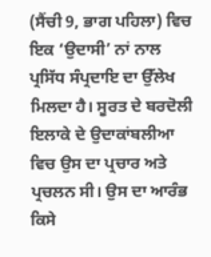(ਸੈਂਚੀ 9, ਭਾਗ ਪਹਿਲਾ) ਵਿਚ ਇਕ ‘ਉਦਾਸੀ’ ਨਾਂ ਨਾਲ ਪ੍ਰਸਿੱਧ ਸੰਪ੍ਰਦਾਇ ਦਾ ਉੱਲੇਖ ਮਿਲਦਾ ਹੈ। ਸੂਰਤ ਦੇ ਬਰਦੋਲੀ ਇਲਾਕੇ ਦੇ ਉਦਾਕਾਂਬਲੀਆ ਵਿਚ ਉਸ ਦਾ ਪ੍ਰਚਾਰ ਅਤੇ ਪ੍ਰਚਲਨ ਸੀ। ਉਸ ਦਾ ਆਰੰਭ ਕਿਸੇ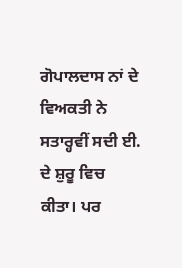ਗੋਪਾਲਦਾਸ ਨਾਂ ਦੇ ਵਿਅਕਤੀ ਨੇ ਸਤਾਰ੍ਹਵੀਂ ਸਦੀ ਈ. ਦੇ ਸ਼ੁਰੂ ਵਿਚ ਕੀਤਾ। ਪਰ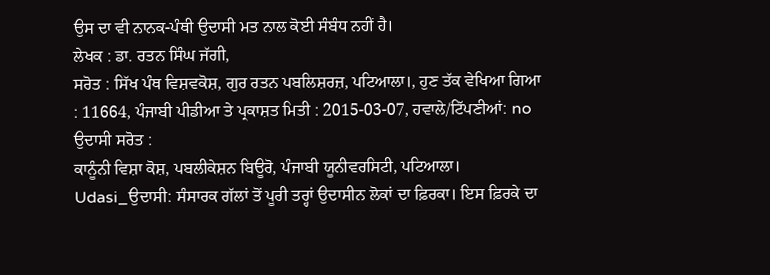ਉਸ ਦਾ ਵੀ ਨਾਨਕ-ਪੰਥੀ ਉਦਾਸੀ ਮਤ ਨਾਲ ਕੋਈ ਸੰਬੰਧ ਨਹੀਂ ਹੈ।
ਲੇਖਕ : ਡਾ. ਰਤਨ ਸਿੰਘ ਜੱਗੀ,
ਸਰੋਤ : ਸਿੱਖ ਪੰਥ ਵਿਸ਼ਵਕੋਸ਼, ਗੁਰ ਰਤਨ ਪਬਲਿਸ਼ਰਜ਼, ਪਟਿਆਲਾ।, ਹੁਣ ਤੱਕ ਵੇਖਿਆ ਗਿਆ : 11664, ਪੰਜਾਬੀ ਪੀਡੀਆ ਤੇ ਪ੍ਰਕਾਸ਼ਤ ਮਿਤੀ : 2015-03-07, ਹਵਾਲੇ/ਟਿੱਪਣੀਆਂ: no
ਉਦਾਸੀ ਸਰੋਤ :
ਕਾਨੂੰਨੀ ਵਿਸ਼ਾ ਕੋਸ਼, ਪਬਲੀਕੇਸ਼ਨ ਬਿਊਰੋ, ਪੰਜਾਬੀ ਯੂਨੀਵਰਸਿਟੀ, ਪਟਿਆਲਾ।
Udasi_ਉਦਾਸੀ: ਸੰਸਾਰਕ ਗੱਲਾਂ ਤੋਂ ਪੂਰੀ ਤਰ੍ਹਾਂ ਉਦਾਸੀਨ ਲੋਕਾਂ ਦਾ ਫ਼ਿਰਕਾ। ਇਸ ਫ਼ਿਰਕੇ ਦਾ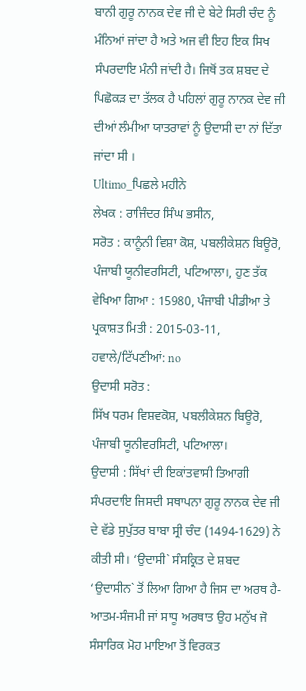ਬਾਨੀ ਗੁਰੂ ਨਾਨਕ ਦੇਵ ਜੀ ਦੇ ਬੇਟੇ ਸਿਰੀ ਚੰਦ ਨੂੰ ਮੰਨਿਆਂ ਜਾਂਦਾ ਹੈ ਅਤੇ ਅਜ ਵੀ ਇਹ ਇਕ ਸਿਖ ਸੰਪਰਦਾਇ ਮੰਨੀ ਜਾਂਦੀ ਹੈ। ਜਿਥੋਂ ਤਕ ਸ਼ਬਦ ਦੇ ਪਿਛੋਕੜ ਦਾ ਤੱਲਕ ਹੈ ਪਹਿਲਾਂ ਗੁਰੂ ਨਾਨਕ ਦੇਵ ਜੀ ਦੀਆਂ ਲੰਮੀਆ ਯਾਤਰਾਵਾਂ ਨੂੰ ਉਦਾਸੀ ਦਾ ਨਾਂ ਦਿੱਤਾ ਜਾਂਦਾ ਸੀ ।
Ultimo_ਪਿਛਲੇ ਮਹੀਨੇ
ਲੇਖਕ : ਰਾਜਿੰਦਰ ਸਿੰਘ ਭਸੀਨ,
ਸਰੋਤ : ਕਾਨੂੰਨੀ ਵਿਸ਼ਾ ਕੋਸ਼, ਪਬਲੀਕੇਸ਼ਨ ਬਿਊਰੋ, ਪੰਜਾਬੀ ਯੂਨੀਵਰਸਿਟੀ, ਪਟਿਆਲਾ।, ਹੁਣ ਤੱਕ ਵੇਖਿਆ ਗਿਆ : 15980, ਪੰਜਾਬੀ ਪੀਡੀਆ ਤੇ ਪ੍ਰਕਾਸ਼ਤ ਮਿਤੀ : 2015-03-11, ਹਵਾਲੇ/ਟਿੱਪਣੀਆਂ: no
ਉਦਾਸੀ ਸਰੋਤ :
ਸਿੱਖ ਧਰਮ ਵਿਸ਼ਵਕੋਸ਼, ਪਬਲੀਕੇਸ਼ਨ ਬਿਊਰੋ, ਪੰਜਾਬੀ ਯੂਨੀਵਰਸਿਟੀ, ਪਟਿਆਲਾ।
ਉਦਾਸੀ : ਸਿੱਖਾਂ ਦੀ ਇਕਾਂਤਵਾਸੀ ਤਿਆਗੀ ਸੰਪਰਦਾਇ ਜਿਸਦੀ ਸਥਾਪਨਾ ਗੁਰੂ ਨਾਨਕ ਦੇਵ ਜੀ ਦੇ ਵੱਡੇ ਸੁਪੁੱਤਰ ਬਾਬਾ ਸ੍ਰੀ ਚੰਦ (1494-1629) ਨੇ ਕੀਤੀ ਸੀ। ‘ਉਦਾਸੀ` ਸੰਸਕ੍ਰਿਤ ਦੇ ਸ਼ਬਦ ‘ਉਦਾਸੀਨ` ਤੋਂ ਲਿਆ ਗਿਆ ਹੈ ਜਿਸ ਦਾ ਅਰਥ ਹੈ- ਆਤਮ-ਸੰਜਮੀ ਜਾਂ ਸਾਧੂ ਅਰਥਾਤ ਉਹ ਮਨੁੱਖ ਜੋ ਸੰਸਾਰਿਕ ਮੋਹ ਮਾਇਆ ਤੋਂ ਵਿਰਕਤ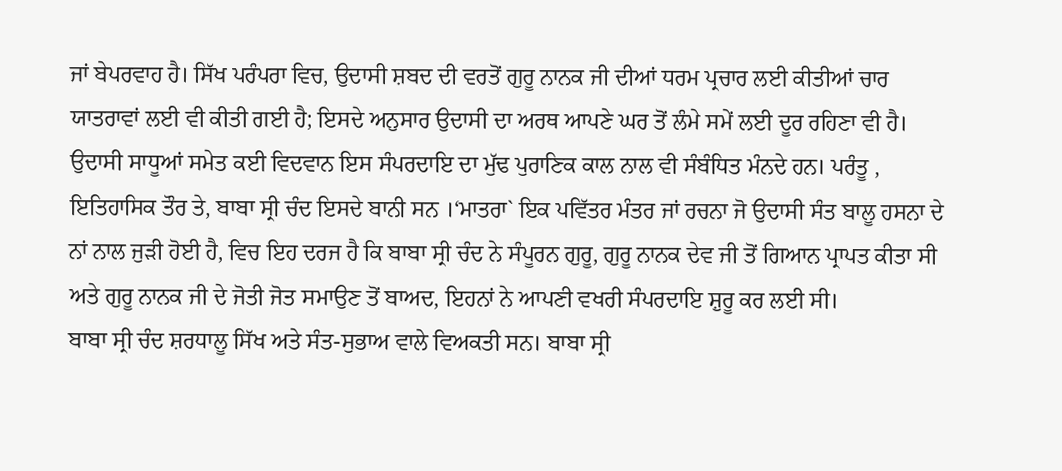ਜਾਂ ਬੇਪਰਵਾਹ ਹੈ। ਸਿੱਖ ਪਰੰਪਰਾ ਵਿਚ, ਉਦਾਸੀ ਸ਼ਬਦ ਦੀ ਵਰਤੋਂ ਗੁਰੂ ਨਾਨਕ ਜੀ ਦੀਆਂ ਧਰਮ ਪ੍ਰਚਾਰ ਲਈ ਕੀਤੀਆਂ ਚਾਰ ਯਾਤਰਾਵਾਂ ਲਈ ਵੀ ਕੀਤੀ ਗਈ ਹੈ; ਇਸਦੇ ਅਨੁਸਾਰ ਉਦਾਸੀ ਦਾ ਅਰਥ ਆਪਣੇ ਘਰ ਤੋਂ ਲੰਮੇ ਸਮੇਂ ਲਈ ਦੂਰ ਰਹਿਣਾ ਵੀ ਹੈ। ਉਦਾਸੀ ਸਾਧੂਆਂ ਸਮੇਤ ਕਈ ਵਿਦਵਾਨ ਇਸ ਸੰਪਰਦਾਇ ਦਾ ਮੁੱਢ ਪੁਰਾਣਿਕ ਕਾਲ ਨਾਲ ਵੀ ਸੰਬੰਧਿਤ ਮੰਨਦੇ ਹਨ। ਪਰੰਤੂ , ਇਤਿਹਾਸਿਕ ਤੌਰ ਤੇ, ਬਾਬਾ ਸ੍ਰੀ ਚੰਦ ਇਸਦੇ ਬਾਨੀ ਸਨ ।‘ਮਾਤਰਾ` ਇਕ ਪਵਿੱਤਰ ਮੰਤਰ ਜਾਂ ਰਚਨਾ ਜੋ ਉਦਾਸੀ ਸੰਤ ਬਾਲੂ ਹਸਨਾ ਦੇ ਨਾਂ ਨਾਲ ਜੁੜੀ ਹੋਈ ਹੈ, ਵਿਚ ਇਹ ਦਰਜ ਹੈ ਕਿ ਬਾਬਾ ਸ੍ਰੀ ਚੰਦ ਨੇ ਸੰਪੂਰਨ ਗੁਰੂ, ਗੁਰੂ ਨਾਨਕ ਦੇਵ ਜੀ ਤੋਂ ਗਿਆਨ ਪ੍ਰਾਪਤ ਕੀਤਾ ਸੀ ਅਤੇ ਗੁਰੂ ਨਾਨਕ ਜੀ ਦੇ ਜੋਤੀ ਜੋਤ ਸਮਾਉਣ ਤੋਂ ਬਾਅਦ, ਇਹਨਾਂ ਨੇ ਆਪਣੀ ਵਖਰੀ ਸੰਪਰਦਾਇ ਸ਼ੁਰੂ ਕਰ ਲਈ ਸੀ।
ਬਾਬਾ ਸ੍ਰੀ ਚੰਦ ਸ਼ਰਧਾਲੂ ਸਿੱਖ ਅਤੇ ਸੰਤ-ਸੁਭਾਅ ਵਾਲੇ ਵਿਅਕਤੀ ਸਨ। ਬਾਬਾ ਸ੍ਰੀ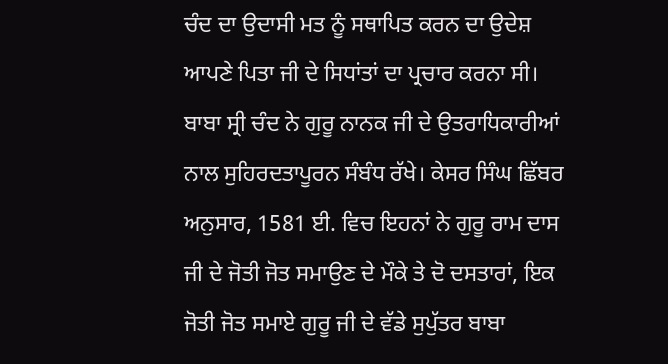ਚੰਦ ਦਾ ਉਦਾਸੀ ਮਤ ਨੂੰ ਸਥਾਪਿਤ ਕਰਨ ਦਾ ਉਦੇਸ਼ ਆਪਣੇ ਪਿਤਾ ਜੀ ਦੇ ਸਿਧਾਂਤਾਂ ਦਾ ਪ੍ਰਚਾਰ ਕਰਨਾ ਸੀ। ਬਾਬਾ ਸ੍ਰੀ ਚੰਦ ਨੇ ਗੁਰੂ ਨਾਨਕ ਜੀ ਦੇ ਉਤਰਾਧਿਕਾਰੀਆਂ ਨਾਲ ਸੁਹਿਰਦਤਾਪੂਰਨ ਸੰਬੰਧ ਰੱਖੇ। ਕੇਸਰ ਸਿੰਘ ਛਿੱਬਰ ਅਨੁਸਾਰ, 1581 ਈ. ਵਿਚ ਇਹਨਾਂ ਨੇ ਗੁਰੂ ਰਾਮ ਦਾਸ ਜੀ ਦੇ ਜੋਤੀ ਜੋਤ ਸਮਾਉਣ ਦੇ ਮੌਕੇ ਤੇ ਦੋ ਦਸਤਾਰਾਂ, ਇਕ ਜੋਤੀ ਜੋਤ ਸਮਾਏ ਗੁਰੂ ਜੀ ਦੇ ਵੱਡੇ ਸੁਪੁੱਤਰ ਬਾਬਾ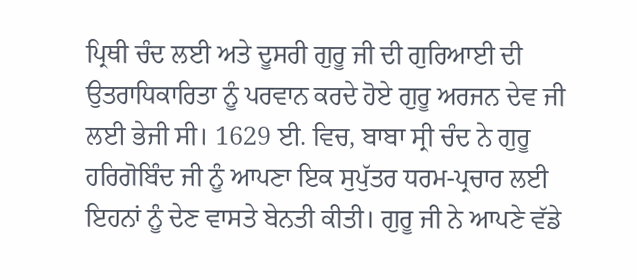ਪ੍ਰਿਥੀ ਚੰਦ ਲਈ ਅਤੇ ਦੂਸਰੀ ਗੁਰੂ ਜੀ ਦੀ ਗੁਰਿਆਈ ਦੀ ਉਤਰਾਧਿਕਾਰਿਤਾ ਨੂੰ ਪਰਵਾਨ ਕਰਦੇ ਹੋਏ ਗੁਰੂ ਅਰਜਨ ਦੇਵ ਜੀ ਲਈ ਭੇਜੀ ਸੀ। 1629 ਈ. ਵਿਚ, ਬਾਬਾ ਸ੍ਰੀ ਚੰਦ ਨੇ ਗੁਰੂ ਹਰਿਗੋਬਿੰਦ ਜੀ ਨੂੰ ਆਪਣਾ ਇਕ ਸੁਪੁੱਤਰ ਧਰਮ-ਪ੍ਰਚਾਰ ਲਈ ਇਹਨਾਂ ਨੂੰ ਦੇਣ ਵਾਸਤੇ ਬੇਨਤੀ ਕੀਤੀ। ਗੁਰੂ ਜੀ ਨੇ ਆਪਣੇ ਵੱਡੇ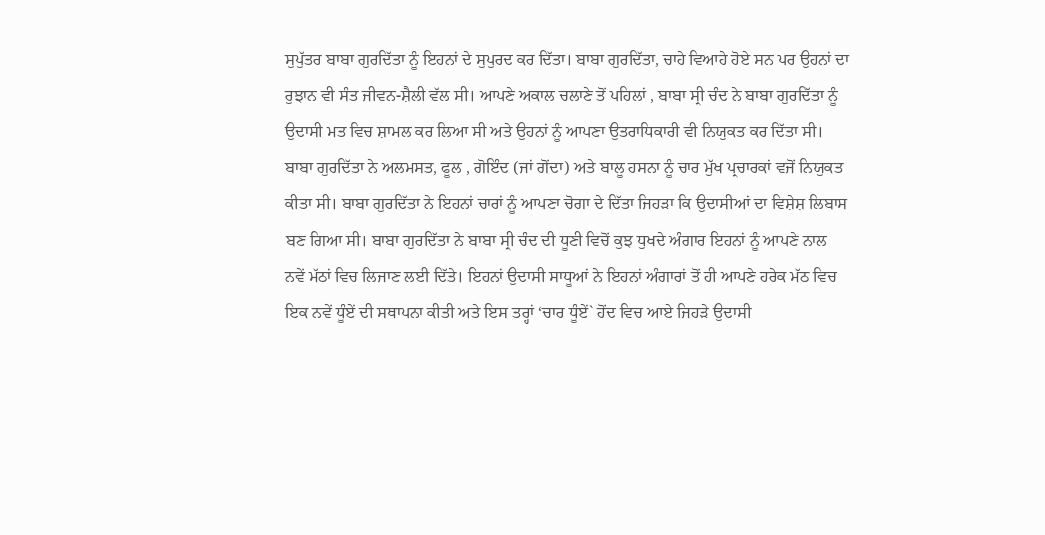ਸੁਪੁੱਤਰ ਬਾਬਾ ਗੁਰਦਿੱਤਾ ਨੂੰ ਇਹਨਾਂ ਦੇ ਸੁਪੁਰਦ ਕਰ ਦਿੱਤਾ। ਬਾਬਾ ਗੁਰਦਿੱਤਾ, ਚਾਹੇ ਵਿਆਹੇ ਹੋਏ ਸਨ ਪਰ ਉਹਨਾਂ ਦਾ ਰੁਝਾਨ ਵੀ ਸੰਤ ਜੀਵਨ-ਸ਼ੈਲੀ ਵੱਲ ਸੀ। ਆਪਣੇ ਅਕਾਲ ਚਲਾਣੇ ਤੋਂ ਪਹਿਲਾਂ , ਬਾਬਾ ਸ੍ਰੀ ਚੰਦ ਨੇ ਬਾਬਾ ਗੁਰਦਿੱਤਾ ਨੂੰ ਉਦਾਸੀ ਮਤ ਵਿਚ ਸ਼ਾਮਲ ਕਰ ਲਿਆ ਸੀ ਅਤੇ ਉਹਨਾਂ ਨੂੰ ਆਪਣਾ ਉਤਰਾਧਿਕਾਰੀ ਵੀ ਨਿਯੁਕਤ ਕਰ ਦਿੱਤਾ ਸੀ।
ਬਾਬਾ ਗੁਰਦਿੱਤਾ ਨੇ ਅਲਮਸਤ, ਫੂਲ , ਗੋਇੰਦ (ਜਾਂ ਗੋਂਦਾ) ਅਤੇ ਬਾਲੂ ਹਸਨਾ ਨੂੰ ਚਾਰ ਮੁੱਖ ਪ੍ਰਚਾਰਕਾਂ ਵਜੋਂ ਨਿਯੁਕਤ ਕੀਤਾ ਸੀ। ਬਾਬਾ ਗੁਰਦਿੱਤਾ ਨੇ ਇਹਨਾਂ ਚਾਰਾਂ ਨੂੰ ਆਪਣਾ ਚੋਗਾ ਦੇ ਦਿੱਤਾ ਜਿਹੜਾ ਕਿ ਉਦਾਸੀਆਂ ਦਾ ਵਿਸ਼ੇਸ਼ ਲਿਬਾਸ ਬਣ ਗਿਆ ਸੀ। ਬਾਬਾ ਗੁਰਦਿੱਤਾ ਨੇ ਬਾਬਾ ਸ੍ਰੀ ਚੰਦ ਦੀ ਧੂਣੀ ਵਿਚੋਂ ਕੁਝ ਧੁਖਦੇ ਅੰਗਾਰ ਇਹਨਾਂ ਨੂੰ ਆਪਣੇ ਨਾਲ ਨਵੇਂ ਮੱਠਾਂ ਵਿਚ ਲਿਜਾਣ ਲਈ ਦਿੱਤੇ। ਇਹਨਾਂ ਉਦਾਸੀ ਸਾਧੂਆਂ ਨੇ ਇਹਨਾਂ ਅੰਗਾਰਾਂ ਤੋਂ ਹੀ ਆਪਣੇ ਹਰੇਕ ਮੱਠ ਵਿਚ ਇਕ ਨਵੇਂ ਧੂੰਏਂ ਦੀ ਸਥਾਪਨਾ ਕੀਤੀ ਅਤੇ ਇਸ ਤਰ੍ਹਾਂ ‘ਚਾਰ ਧੂੰਏਂ` ਹੋਂਦ ਵਿਚ ਆਏ ਜਿਹੜੇ ਉਦਾਸੀ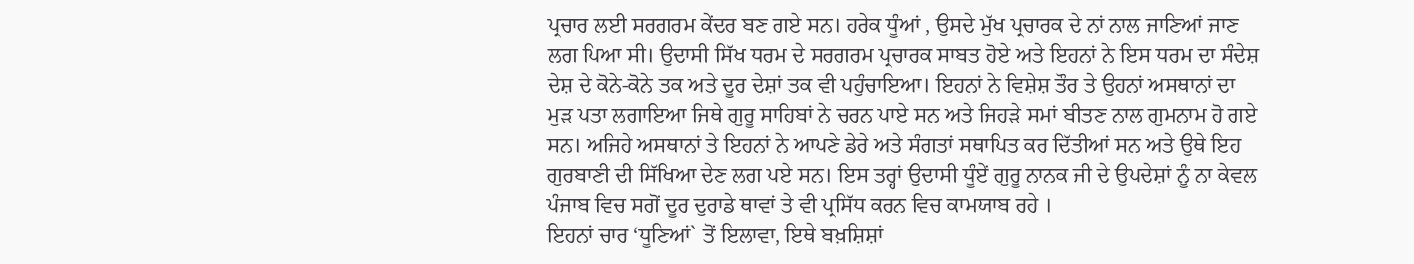ਪ੍ਰਚਾਰ ਲਈ ਸਰਗਰਮ ਕੇਂਦਰ ਬਣ ਗਏ ਸਨ। ਹਰੇਕ ਧੂੰਆਂ , ਉਸਦੇ ਮੁੱਖ ਪ੍ਰਚਾਰਕ ਦੇ ਨਾਂ ਨਾਲ ਜਾਣਿਆਂ ਜਾਣ ਲਗ ਪਿਆ ਸੀ। ਉਦਾਸੀ ਸਿੱਖ ਧਰਮ ਦੇ ਸਰਗਰਮ ਪ੍ਰਚਾਰਕ ਸਾਬਤ ਹੋਏ ਅਤੇ ਇਹਨਾਂ ਨੇ ਇਸ ਧਰਮ ਦਾ ਸੰਦੇਸ਼ ਦੇਸ਼ ਦੇ ਕੋਨੇ-ਕੋਨੇ ਤਕ ਅਤੇ ਦੂਰ ਦੇਸ਼ਾਂ ਤਕ ਵੀ ਪਹੁੰਚਾਇਆ। ਇਹਨਾਂ ਨੇ ਵਿਸ਼ੇਸ਼ ਤੌਰ ਤੇ ਉਹਨਾਂ ਅਸਥਾਨਾਂ ਦਾ ਮੁੜ ਪਤਾ ਲਗਾਇਆ ਜਿਥੇ ਗੁਰੂ ਸਾਹਿਬਾਂ ਨੇ ਚਰਨ ਪਾਏ ਸਨ ਅਤੇ ਜਿਹੜੇ ਸਮਾਂ ਬੀਤਣ ਨਾਲ ਗੁਮਨਾਮ ਹੋ ਗਏ ਸਨ। ਅਜਿਹੇ ਅਸਥਾਨਾਂ ਤੇ ਇਹਨਾਂ ਨੇ ਆਪਣੇ ਡੇਰੇ ਅਤੇ ਸੰਗਤਾਂ ਸਥਾਪਿਤ ਕਰ ਦਿੱਤੀਆਂ ਸਨ ਅਤੇ ਉਥੇ ਇਹ ਗੁਰਬਾਣੀ ਦੀ ਸਿੱਖਿਆ ਦੇਣ ਲਗ ਪਏ ਸਨ। ਇਸ ਤਰ੍ਹਾਂ ਉਦਾਸੀ ਧੂੰਏਂ ਗੁਰੂ ਨਾਨਕ ਜੀ ਦੇ ਉਪਦੇਸ਼ਾਂ ਨੂੰ ਨਾ ਕੇਵਲ ਪੰਜਾਬ ਵਿਚ ਸਗੋਂ ਦੂਰ ਦੁਰਾਡੇ ਥਾਵਾਂ ਤੇ ਵੀ ਪ੍ਰਸਿੱਧ ਕਰਨ ਵਿਚ ਕਾਮਯਾਬ ਰਹੇ ।
ਇਹਨਾਂ ਚਾਰ ‘ਧੂਣਿਆਂ` ਤੋਂ ਇਲਾਵਾ, ਇਥੇ ਬਖ਼ਸ਼ਿਸ਼ਾਂ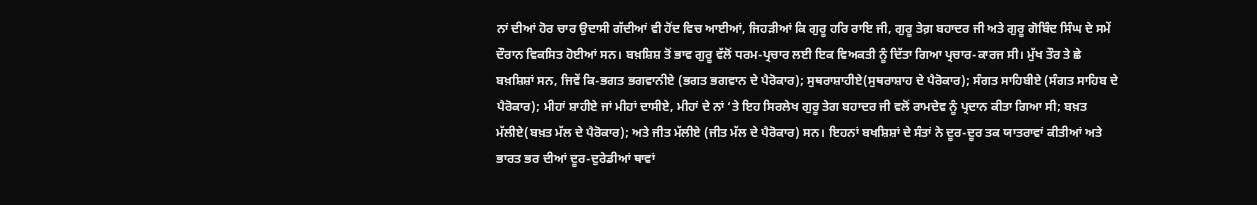ਨਾਂ ਦੀਆਂ ਹੋਰ ਚਾਰ ਉਦਾਸੀ ਗੱਦੀਆਂ ਵੀ ਹੋਂਦ ਵਿਚ ਆਈਆਂ, ਜਿਹੜੀਆਂ ਕਿ ਗੁਰੂ ਹਰਿ ਰਾਇ ਜੀ, ਗੁਰੂ ਤੇਗ਼ ਬਹਾਦਰ ਜੀ ਅਤੇ ਗੁਰੂ ਗੋਬਿੰਦ ਸਿੰਘ ਦੇ ਸਮੇਂ ਦੌਰਾਨ ਵਿਕਸਿਤ ਹੋਈਆਂ ਸਨ। ਬਖ਼ਸ਼ਿਸ਼ ਤੋਂ ਭਾਵ ਗੁਰੂ ਵੱਲੋਂ ਧਰਮ-ਪ੍ਰਚਾਰ ਲਈ ਇਕ ਵਿਅਕਤੀ ਨੂੰ ਦਿੱਤਾ ਗਿਆ ਪ੍ਰਚਾਰ-ਕਾਰਜ ਸੀ। ਮੁੱਖ ਤੌਰ ਤੇ ਛੇ ਬਖ਼ਸ਼ਿਸ਼ਾਂ ਸਨ, ਜਿਵੇਂ ਕਿ-ਭਗਤ ਭਗਵਾਨੀਏ (ਭਗਤ ਭਗਵਾਨ ਦੇ ਪੈਰੋਕਾਰ); ਸੁਥਰਾਸ਼ਾਹੀਏ(ਸੁਥਰਾਸ਼ਾਹ ਦੇ ਪੈਰੋਕਾਰ); ਸੰਗਤ ਸਾਹਿਬੀਏ (ਸੰਗਤ ਸਾਹਿਬ ਦੇ ਪੈਰੋਕਾਰ); ਮੀਹਾਂ ਸ਼ਾਹੀਏ ਜਾਂ ਮੀਹਾਂ ਦਾਸੀਏ, ਮੀਹਾਂ ਦੇ ਨਾਂ ‘ਤੇ ਇਹ ਸਿਰਲੇਖ ਗੁਰੂ ਤੇਗ ਬਹਾਦਰ ਜੀ ਵਲੋਂ ਰਾਮਦੇਵ ਨੂੰ ਪ੍ਰਦਾਨ ਕੀਤਾ ਗਿਆ ਸੀ; ਬਖ਼ਤ ਮੱਲੀਏ(ਬਖ਼ਤ ਮੱਲ ਦੇ ਪੈਰੋਕਾਰ); ਅਤੇ ਜੀਤ ਮੱਲੀਏ (ਜੀਤ ਮੱਲ ਦੇ ਪੈਰੋਕਾਰ) ਸਨ। ਇਹਨਾਂ ਬਖਸ਼ਿਸ਼ਾਂ ਦੇ ਸੰਤਾਂ ਨੇ ਦੂਰ-ਦੂਰ ਤਕ ਯਾਤਰਾਵਾਂ ਕੀਤੀਆਂ ਅਤੇ ਭਾਰਤ ਭਰ ਦੀਆਂ ਦੂਰ-ਦੁਰੇਡੀਆਂ ਥਾਵਾਂ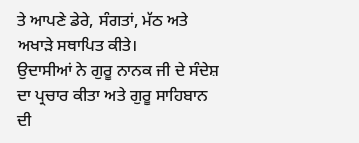ਤੇ ਆਪਣੇ ਡੇਰੇ, ਸੰਗਤਾਂ, ਮੱਠ ਅਤੇ ਅਖਾੜੇ ਸਥਾਪਿਤ ਕੀਤੇ।
ਉਦਾਸੀਆਂ ਨੇ ਗੁਰੂ ਨਾਨਕ ਜੀ ਦੇ ਸੰਦੇਸ਼ ਦਾ ਪ੍ਰਚਾਰ ਕੀਤਾ ਅਤੇ ਗੁਰੂ ਸਾਹਿਬਾਨ ਦੀ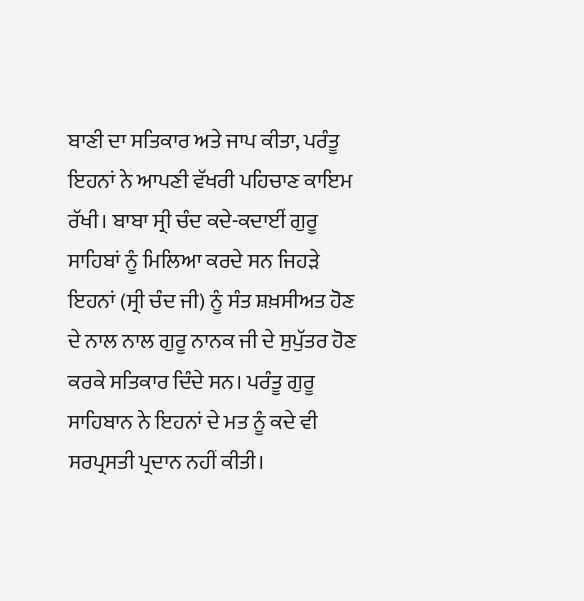ਬਾਣੀ ਦਾ ਸਤਿਕਾਰ ਅਤੇ ਜਾਪ ਕੀਤਾ, ਪਰੰਤੂ ਇਹਨਾਂ ਨੇ ਆਪਣੀ ਵੱਖਰੀ ਪਹਿਚਾਣ ਕਾਇਮ ਰੱਖੀ। ਬਾਬਾ ਸ੍ਰੀ ਚੰਦ ਕਦੇ-ਕਦਾਈਂ ਗੁਰੂ ਸਾਹਿਬਾਂ ਨੂੰ ਮਿਲਿਆ ਕਰਦੇ ਸਨ ਜਿਹੜੇ ਇਹਨਾਂ (ਸ੍ਰੀ ਚੰਦ ਜੀ) ਨੂੰ ਸੰਤ ਸ਼ਖ਼ਸੀਅਤ ਹੋਣ ਦੇ ਨਾਲ ਨਾਲ ਗੁਰੂ ਨਾਨਕ ਜੀ ਦੇ ਸੁਪੁੱਤਰ ਹੋਣ ਕਰਕੇ ਸਤਿਕਾਰ ਦਿੰਦੇ ਸਨ। ਪਰੰਤੂ ਗੁਰੂ ਸਾਹਿਬਾਨ ਨੇ ਇਹਨਾਂ ਦੇ ਮਤ ਨੂੰ ਕਦੇ ਵੀ ਸਰਪ੍ਰਸਤੀ ਪ੍ਰਦਾਨ ਨਹੀਂ ਕੀਤੀ।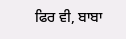ਫਿਰ ਵੀ, ਬਾਬਾ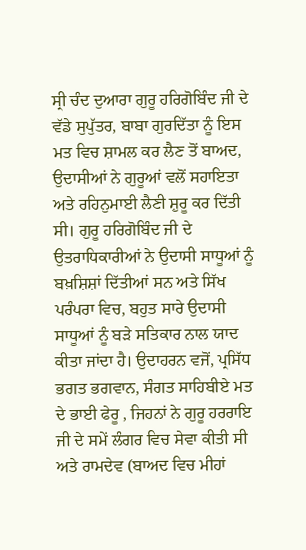ਸ੍ਰੀ ਚੰਦ ਦੁਆਰਾ ਗੁਰੂ ਹਰਿਗੋਬਿੰਦ ਜੀ ਦੇ ਵੱਡੇ ਸੁਪੁੱਤਰ, ਬਾਬਾ ਗੁਰਦਿੱਤਾ ਨੂੰ ਇਸ ਮਤ ਵਿਚ ਸ਼ਾਮਲ ਕਰ ਲੈਣ ਤੋਂ ਬਾਅਦ, ਉਦਾਸੀਆਂ ਨੇ ਗੁਰੂਆਂ ਵਲੋਂ ਸਹਾਇਤਾ ਅਤੇ ਰਹਿਨੁਮਾਈ ਲੈਣੀ ਸ਼ੁਰੂ ਕਰ ਦਿੱਤੀ ਸੀ। ਗੁਰੂ ਹਰਿਗੋਬਿੰਦ ਜੀ ਦੇ ਉਤਰਾਧਿਕਾਰੀਆਂ ਨੇ ਉਦਾਸੀ ਸਾਧੂਆਂ ਨੂੰ ਬਖ਼ਸ਼ਿਸ਼ਾਂ ਦਿੱਤੀਆਂ ਸਨ ਅਤੇ ਸਿੱਖ ਪਰੰਪਰਾ ਵਿਚ, ਬਹੁਤ ਸਾਰੇ ਉਦਾਸੀ ਸਾਧੂਆਂ ਨੂੰ ਬੜੇ ਸਤਿਕਾਰ ਨਾਲ ਯਾਦ ਕੀਤਾ ਜਾਂਦਾ ਹੈ। ਉਦਾਹਰਨ ਵਜੋਂ, ਪ੍ਰਸਿੱਧ ਭਗਤ ਭਗਵਾਨ, ਸੰਗਤ ਸਾਹਿਬੀਏ ਮਤ ਦੇ ਭਾਈ ਫੇਰੂ , ਜਿਹਨਾਂ ਨੇ ਗੁਰੂ ਹਰਰਾਇ ਜੀ ਦੇ ਸਮੇਂ ਲੰਗਰ ਵਿਚ ਸੇਵਾ ਕੀਤੀ ਸੀ ਅਤੇ ਰਾਮਦੇਵ (ਬਾਅਦ ਵਿਚ ਮੀਹਾਂ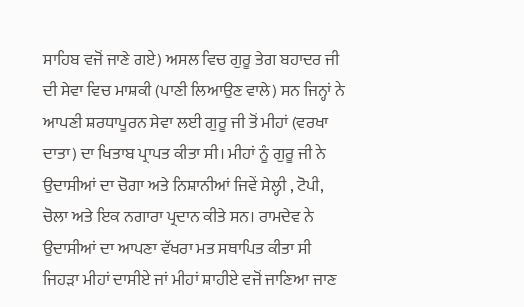ਸਾਹਿਬ ਵਜੋਂ ਜਾਣੇ ਗਏ) ਅਸਲ ਵਿਚ ਗੁਰੂ ਤੇਗ ਬਹਾਦਰ ਜੀ ਦੀ ਸੇਵਾ ਵਿਚ ਮਾਸ਼ਕੀ (ਪਾਣੀ ਲਿਆਉਣ ਵਾਲੇ) ਸਨ ਜਿਨ੍ਹਾਂ ਨੇ ਆਪਣੀ ਸ਼ਰਧਾਪੂਰਨ ਸੇਵਾ ਲਈ ਗੁਰੂ ਜੀ ਤੋਂ ਮੀਹਾਂ (ਵਰਖਾ ਦਾਤਾ) ਦਾ ਖਿਤਾਬ ਪ੍ਰਾਪਤ ਕੀਤਾ ਸੀ। ਮੀਹਾਂ ਨੂੰ ਗੁਰੂ ਜੀ ਨੇ ਉਦਾਸੀਆਂ ਦਾ ਚੋਗਾ ਅਤੇ ਨਿਸ਼ਾਨੀਆਂ ਜਿਵੇਂ ਸੇਲ੍ਹੀ , ਟੋਪੀ, ਚੋਲਾ ਅਤੇ ਇਕ ਨਗਾਰਾ ਪ੍ਰਦਾਨ ਕੀਤੇ ਸਨ। ਰਾਮਦੇਵ ਨੇ ਉਦਾਸੀਆਂ ਦਾ ਆਪਣਾ ਵੱਖਰਾ ਮਤ ਸਥਾਪਿਤ ਕੀਤਾ ਸੀ ਜਿਹੜਾ ਮੀਹਾਂ ਦਾਸੀਏ ਜਾਂ ਮੀਹਾਂ ਸ਼ਾਹੀਏ ਵਜੋਂ ਜਾਣਿਆ ਜਾਣ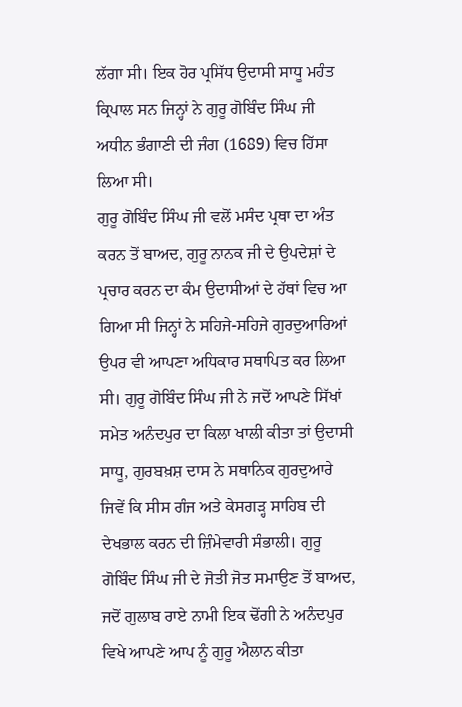ਲੱਗਾ ਸੀ। ਇਕ ਹੋਰ ਪ੍ਰਸਿੱਧ ਉਦਾਸੀ ਸਾਧੂ ਮਹੰਤ ਕ੍ਰਿਪਾਲ ਸਨ ਜਿਨ੍ਹਾਂ ਨੇ ਗੁਰੂ ਗੋਬਿੰਦ ਸਿੰਘ ਜੀ ਅਧੀਨ ਭੰਗਾਣੀ ਦੀ ਜੰਗ (1689) ਵਿਚ ਹਿੱਸਾ ਲਿਆ ਸੀ।
ਗੁਰੂ ਗੋਬਿੰਦ ਸਿੰਘ ਜੀ ਵਲੋਂ ਮਸੰਦ ਪ੍ਰਥਾ ਦਾ ਅੰਤ ਕਰਨ ਤੋਂ ਬਾਅਦ, ਗੁਰੂ ਨਾਨਕ ਜੀ ਦੇ ਉਪਦੇਸ਼ਾਂ ਦੇ ਪ੍ਰਚਾਰ ਕਰਨ ਦਾ ਕੰਮ ਉਦਾਸੀਆਂ ਦੇ ਹੱਥਾਂ ਵਿਚ ਆ ਗਿਆ ਸੀ ਜਿਨ੍ਹਾਂ ਨੇ ਸਹਿਜੇ-ਸਹਿਜੇ ਗੁਰਦੁਆਰਿਆਂ ਉਪਰ ਵੀ ਆਪਣਾ ਅਧਿਕਾਰ ਸਥਾਪਿਤ ਕਰ ਲਿਆ ਸੀ। ਗੁਰੂ ਗੋਬਿੰਦ ਸਿੰਘ ਜੀ ਨੇ ਜਦੋਂ ਆਪਣੇ ਸਿੱਖਾਂ ਸਮੇਤ ਅਨੰਦਪੁਰ ਦਾ ਕਿਲਾ ਖਾਲੀ ਕੀਤਾ ਤਾਂ ਉਦਾਸੀ ਸਾਧੂ, ਗੁਰਬਖ਼ਸ਼ ਦਾਸ ਨੇ ਸਥਾਨਿਕ ਗੁਰਦੁਆਰੇ ਜਿਵੇਂ ਕਿ ਸੀਸ ਗੰਜ ਅਤੇ ਕੇਸਗੜ੍ਹ ਸਾਹਿਬ ਦੀ ਦੇਖਭਾਲ ਕਰਨ ਦੀ ਜ਼ਿੰਮੇਵਾਰੀ ਸੰਭਾਲੀ। ਗੁਰੂ ਗੋਬਿੰਦ ਸਿੰਘ ਜੀ ਦੇ ਜੋਤੀ ਜੋਤ ਸਮਾਉਣ ਤੋਂ ਬਾਅਦ, ਜਦੋਂ ਗੁਲਾਬ ਰਾਏ ਨਾਮੀ ਇਕ ਢੋਂਗੀ ਨੇ ਅਨੰਦਪੁਰ ਵਿਖੇ ਆਪਣੇ ਆਪ ਨੂੰ ਗੁਰੂ ਐਲਾਨ ਕੀਤਾ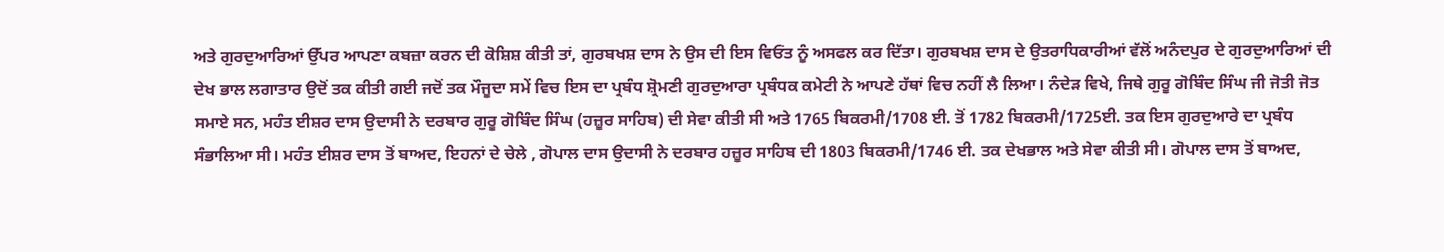ਅਤੇ ਗੁਰਦੁਆਰਿਆਂ ਉੱਪਰ ਆਪਣਾ ਕਬਜ਼ਾ ਕਰਨ ਦੀ ਕੋਸ਼ਿਸ਼ ਕੀਤੀ ਤਾਂ, ਗੁਰਬਖਸ਼ ਦਾਸ ਨੇ ਉਸ ਦੀ ਇਸ ਵਿਓਂਤ ਨੂੰ ਅਸਫਲ ਕਰ ਦਿੱਤਾ। ਗੁਰਬਖਸ਼ ਦਾਸ ਦੇ ਉਤਰਾਧਿਕਾਰੀਆਂ ਵੱਲੋਂ ਅਨੰਦਪੁਰ ਦੇ ਗੁਰਦੁਆਰਿਆਂ ਦੀ ਦੇਖ ਭਾਲ ਲਗਾਤਾਰ ਉਦੋਂ ਤਕ ਕੀਤੀ ਗਈ ਜਦੋਂ ਤਕ ਮੌਜੂਦਾ ਸਮੇਂ ਵਿਚ ਇਸ ਦਾ ਪ੍ਰਬੰਧ ਸ਼੍ਰੋਮਣੀ ਗੁਰਦੁਆਰਾ ਪ੍ਰਬੰਧਕ ਕਮੇਟੀ ਨੇ ਆਪਣੇ ਹੱਥਾਂ ਵਿਚ ਨਹੀਂ ਲੈ ਲਿਆ। ਨੰਦੇੜ ਵਿਖੇ, ਜਿਥੇ ਗੁਰੂ ਗੋਬਿੰਦ ਸਿੰਘ ਜੀ ਜੋਤੀ ਜੋਤ ਸਮਾਏ ਸਨ, ਮਹੰਤ ਈਸ਼ਰ ਦਾਸ ਉਦਾਸੀ ਨੇ ਦਰਬਾਰ ਗੁਰੂ ਗੋਬਿੰਦ ਸਿੰਘ (ਹਜ਼ੂਰ ਸਾਹਿਬ) ਦੀ ਸੇਵਾ ਕੀਤੀ ਸੀ ਅਤੇ 1765 ਬਿਕਰਮੀ/1708 ਈ. ਤੋਂ 1782 ਬਿਕਰਮੀ/1725ਈ. ਤਕ ਇਸ ਗੁਰਦੁਆਰੇ ਦਾ ਪ੍ਰਬੰਧ ਸੰਭਾਲਿਆ ਸੀ। ਮਹੰਤ ਈਸ਼ਰ ਦਾਸ ਤੋਂ ਬਾਅਦ, ਇਹਨਾਂ ਦੇ ਚੇਲੇ , ਗੋਪਾਲ ਦਾਸ ਉਦਾਸੀ ਨੇ ਦਰਬਾਰ ਹਜ਼ੂਰ ਸਾਹਿਬ ਦੀ 1803 ਬਿਕਰਮੀ/1746 ਈ. ਤਕ ਦੇਖਭਾਲ ਅਤੇ ਸੇਵਾ ਕੀਤੀ ਸੀ। ਗੋਪਾਲ ਦਾਸ ਤੋਂ ਬਾਅਦ,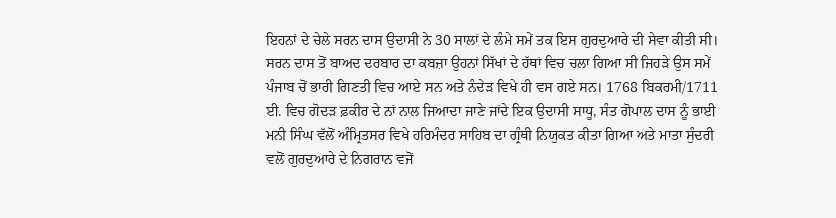ਇਹਨਾਂ ਦੇ ਚੇਲੇ ਸਰਨ ਦਾਸ ਉਦਾਸੀ ਨੇ 30 ਸਾਲਾਂ ਦੇ ਲੰਮੇ ਸਮੇਂ ਤਕ ਇਸ ਗੁਰਦੁਆਰੇ ਦੀ ਸੇਵਾ ਕੀਤੀ ਸੀ। ਸਰਨ ਦਾਸ ਤੋਂ ਬਾਅਦ ਦਰਬਾਰ ਦਾ ਕਬਜ਼ਾ ਉਹਨਾਂ ਸਿੱਖਾਂ ਦੇ ਹੱਥਾਂ ਵਿਚ ਚਲਾ ਗਿਆ ਸੀ ਜਿਹੜੇ ਉਸ ਸਮੇਂ ਪੰਜਾਬ ਚੋਂ ਭਾਰੀ ਗਿਣਤੀ ਵਿਚ ਆਏ ਸਨ ਅਤੇ ਨੰਦੇੜ ਵਿਖੇ ਹੀ ਵਸ ਗਏ ਸਨ। 1768 ਬਿਕਰਮੀ/1711 ਈ. ਵਿਚ ਗੋਦੜ ਫ਼ਕੀਰ ਦੇ ਨਾਂ ਨਾਲ ਜਿਆਦਾ ਜਾਣੇ ਜਾਂਦੇ ਇਕ ਉਦਾਸੀ ਸਾਧੂ, ਸੰਤ ਗੋਪਾਲ ਦਾਸ ਨੂੰ ਭਾਈ ਮਨੀ ਸਿੰਘ ਵੱਲੋਂ ਅੰਮ੍ਰਿਤਸਰ ਵਿਖੇ ਹਰਿਮੰਦਰ ਸਾਹਿਬ ਦਾ ਗ੍ਰੰਥੀ ਨਿਯੁਕਤ ਕੀਤਾ ਗਿਆ ਅਤੇ ਮਾਤਾ ਸੁੰਦਰੀ ਵਲੋਂ ਗੁਰਦੁਆਰੇ ਦੇ ਨਿਗਰਾਨ ਵਜੋਂ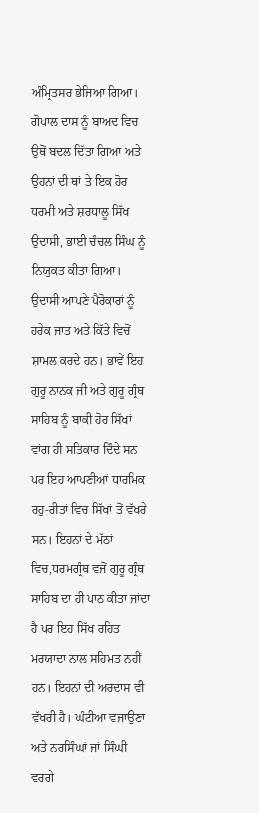ਅੰਮ੍ਰਿਤਸਰ ਭੇਜਿਆ ਗਿਆ। ਗੋਪਾਲ ਦਾਸ ਨੂੰ ਬਾਅਦ ਵਿਚ ਉਥੋਂ ਬਦਲ ਦਿੱਤਾ ਗਿਆ ਅਤੇ ਉਹਨਾਂ ਦੀ ਥਾਂ ਤੇ ਇਕ ਹੋਰ ਧਰਮੀ ਅਤੇ ਸ਼ਰਧਾਲੂ ਸਿੱਖ ਉਦਾਸੀ, ਭਾਈ ਚੰਚਲ ਸਿੰਘ ਨੂੰ ਨਿਯੁਕਤ ਕੀਤਾ ਗਿਆ।
ਉਦਾਸੀ ਆਪਣੇ ਪੈਰੋਕਾਰਾਂ ਨੂੰ ਹਰੇਕ ਜਾਤ ਅਤੇ ਕਿੱਤੇ ਵਿਚੋਂ ਸ਼ਾਮਲ ਕਰਦੇ ਹਨ। ਭਾਵੇਂ ਇਹ ਗੁਰੂ ਨਾਨਕ ਜੀ ਅਤੇ ਗੁਰੂ ਗ੍ਰੰਥ ਸਾਹਿਬ ਨੂੰ ਬਾਕੀ ਹੋਰ ਸਿੱਖਾਂ ਵਾਂਗ ਹੀ ਸਤਿਕਾਰ ਦਿੰਦੇ ਸਨ ਪਰ ਇਹ ਆਪਣੀਆਂ ਧਾਰਮਿਕ ਰਹੁ-ਰੀਤਾਂ ਵਿਚ ਸਿੱਖਾਂ ਤੋਂ ਵੱਖਰੇ ਸਨ। ਇਹਨਾਂ ਦੇ ਮੱਠਾਂ ਵਿਚ,ਧਰਮਗ੍ਰੰਥ ਵਜੋਂ ਗੁਰੂ ਗ੍ਰੰਥ ਸਾਹਿਬ ਦਾ ਹੀ ਪਾਠ ਕੀਤਾ ਜਾਂਦਾ ਹੈ ਪਰ ਇਹ ਸਿੱਖ ਰਹਿਤ ਮਰਯਾਦਾ ਨਾਲ ਸਹਿਮਤ ਨਹੀਂ ਹਨ। ਇਹਨਾਂ ਦੀ ਅਰਦਾਸ ਵੀ ਵੱਖਰੀ ਹੈ। ਘੰਟੀਆ ਵਜਾਉਣਾ ਅਤੇ ਨਰਸਿੰਘਾਂ ਜਾਂ ਸਿੰਘੀ ਵਰਗੇ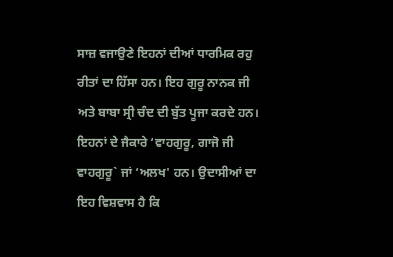ਸਾਜ਼ ਵਜਾਉਣੇ ਇਹਨਾਂ ਦੀਆਂ ਧਾਰਮਿਕ ਰਹੁ ਰੀਤਾਂ ਦਾ ਹਿੱਸਾ ਹਨ। ਇਹ ਗੁਰੂ ਨਾਨਕ ਜੀ ਅਤੇ ਬਾਬਾ ਸ੍ਰੀ ਚੰਦ ਦੀ ਬੁੱਤ ਪੂਜਾ ਕਰਦੇ ਹਨ। ਇਹਨਾਂ ਦੇ ਜੈਕਾਰੇ ‘ਵਾਹਗੁਰੂ, ਗਾਜੋ ਜੀ ਵਾਹਗੁਰੂ` ਜਾਂ ‘ਅਲਖ' ਹਨ। ਉਦਾਸੀਆਂ ਦਾ ਇਹ ਵਿਸ਼ਵਾਸ ਹੈ ਕਿ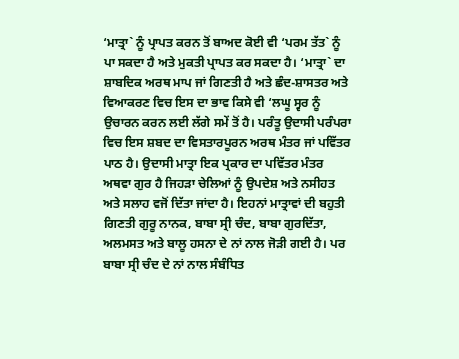‘ਮਾਤ੍ਰਾ` ਨੂੰ ਪ੍ਰਾਪਤ ਕਰਨ ਤੋਂ ਬਾਅਦ ਕੋਈ ਵੀ ‘ਪਰਮ ਤੱਤ` ਨੂੰ ਪਾ ਸਕਦਾ ਹੈ ਅਤੇ ਮੁਕਤੀ ਪ੍ਰਾਪਤ ਕਰ ਸਕਦਾ ਹੈ। ‘ਮਾਤ੍ਰਾ` ਦਾ ਸ਼ਾਬਦਿਕ ਅਰਥ ਮਾਪ ਜਾਂ ਗਿਣਤੀ ਹੈ ਅਤੇ ਛੰਦ-ਸ਼ਾਸਤਰ ਅਤੇ ਵਿਆਕਰਣ ਵਿਚ ਇਸ ਦਾ ਭਾਵ ਕਿਸੇ ਵੀ ‘ਲਘੂ ਸ੍ਵਰ ਨੂੰ ਉਚਾਰਨ ਕਰਨ ਲਈ ਲੱਗੇ ਸਮੇਂ ਤੋਂ ਹੈ। ਪਰੰਤੂ ਉਦਾਸੀ ਪਰੰਪਰਾ ਵਿਚ ਇਸ ਸ਼ਬਦ ਦਾ ਵਿਸਤਾਰਪੂਰਨ ਅਰਥ ਮੰਤਰ ਜਾਂ ਪਵਿੱਤਰ ਪਾਠ ਹੈ। ਉਦਾਸੀ ਮਾਤ੍ਰਾ ਇਕ ਪ੍ਰਕਾਰ ਦਾ ਪਵਿੱਤਰ ਮੰਤਰ ਅਥਵਾ ਗੁਰ ਹੈ ਜਿਹੜਾ ਚੇਲਿਆਂ ਨੂੰ ਉਪਦੇਸ਼ ਅਤੇ ਨਸੀਹਤ ਅਤੇ ਸਲਾਹ ਵਜੋਂ ਦਿੱਤਾ ਜਾਂਦਾ ਹੈ। ਇਹਨਾਂ ਮਾਤ੍ਰਾਵਾਂ ਦੀ ਬਹੁਤੀ ਗਿਣਤੀ ਗੁਰੂ ਨਾਨਕ, ਬਾਬਾ ਸ੍ਰੀ ਚੰਦ, ਬਾਬਾ ਗੁਰਦਿੱਤਾ, ਅਲਮਸਤ ਅਤੇ ਬਾਲੂ ਹਸਨਾ ਦੇ ਨਾਂ ਨਾਲ ਜੋੜੀ ਗਈ ਹੈ। ਪਰ ਬਾਬਾ ਸ੍ਰੀ ਚੰਦ ਦੇ ਨਾਂ ਨਾਲ ਸੰਬੰਧਿਤ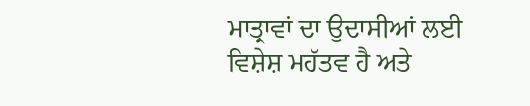ਮਾਤ੍ਰਾਵਾਂ ਦਾ ਉਦਾਸੀਆਂ ਲਈ ਵਿਸ਼ੇਸ਼ ਮਹੱਤਵ ਹੈ ਅਤੇ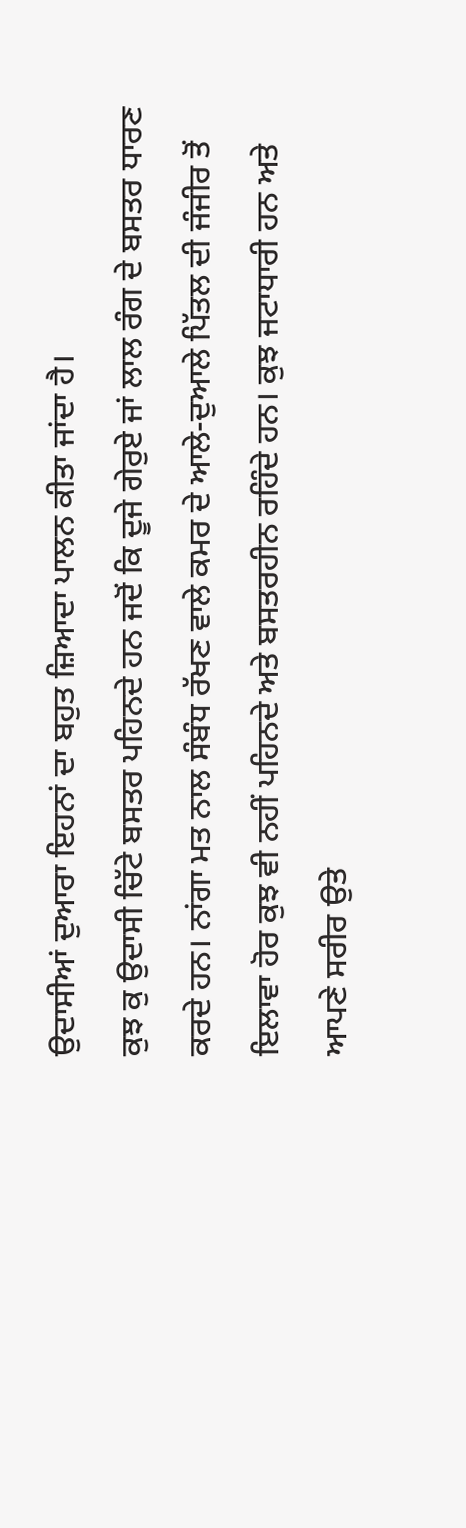ਉਦਾਸੀਆਂ ਦੁਆਰਾ ਇਹਨਾਂ ਦਾ ਬਹੁਤ ਜ਼ਿਆਦਾ ਪਾਲਨ ਕੀਤਾ ਜਾਂਦਾ ਹੈ।
ਕੁਝ ਕੁ ਉਦਾਸੀ ਚਿੱਟੇ ਬਸਤਰ ਪਹਿਨਦੇ ਹਨ ਜਦੋਂ ਕਿ ਦੂਜੇ ਗੇਰੁਏ ਜਾਂ ਲਾਲ ਰੰਗ ਦੇ ਬਸਤਰ ਧਾਰਣ ਕਰਦੇ ਹਨ। ਨਾਂਗਾ ਮਤ ਨਾਲ ਸੰਬੰਧ ਰੱਖਣ ਵਾਲੇ ਕਮਰ ਦੇ ਆਲੇ-ਦੁਆਲੇ ਪਿੱਤਲ ਦੀ ਜੰਜੀਰ ਤੋਂ ਇਲਾਵਾ ਹੋਰ ਕੁਝ ਵੀ ਨਹੀਂ ਪਹਿਨਦੇ ਅਤੇ ਬਸਤਰਹੀਨ ਰਹਿੰਦੇ ਹਨ। ਕੁਝ ਜਟਾਧਾਰੀ ਹਨ ਅਤੇ ਆਪਣੇ ਸਰੀਰ ਉਤੇ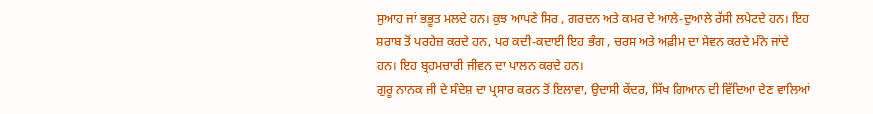ਸੁਆਹ ਜਾਂ ਭਭੂਤ ਮਲਦੇ ਹਨ। ਕੁਝ ਆਪਣੇ ਸਿਰ , ਗਰਦਨ ਅਤੇ ਕਮਰ ਦੇ ਆਲੇ-ਦੁਆਲੇ ਰੱਸੀ ਲਪੇਟਦੇ ਹਨ। ਇਹ ਸ਼ਰਾਬ ਤੋਂ ਪਰਹੇਜ਼ ਕਰਦੇ ਹਨ, ਪਰ ਕਦੀ-ਕਦਾਈ ਇਹ ਭੰਗ , ਚਰਸ ਅਤੇ ਅਫ਼ੀਮ ਦਾ ਸੇਵਨ ਕਰਦੇ ਮੰਨੇ ਜਾਂਦੇ ਹਨ। ਇਹ ਬ੍ਰਹਮਚਾਰੀ ਜੀਵਨ ਦਾ ਪਾਲਨ ਕਰਦੇ ਹਨ।
ਗੁਰੂ ਨਾਨਕ ਜੀ ਦੇ ਸੰਦੇਸ਼ ਦਾ ਪ੍ਰਸਾਰ ਕਰਨ ਤੋਂ ਇਲਾਵਾ, ਉਦਾਸੀ ਕੇਂਦਰ, ਸਿੱਖ ਗਿਆਨ ਦੀ ਵਿੱਦਿਆ ਦੇਣ ਵਾਲਿਆਂ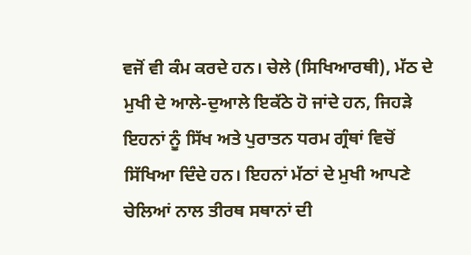ਵਜੋਂ ਵੀ ਕੰਮ ਕਰਦੇ ਹਨ। ਚੇਲੇ (ਸਿਖਿਆਰਥੀ), ਮੱਠ ਦੇ ਮੁਖੀ ਦੇ ਆਲੇ-ਦੁਆਲੇ ਇਕੱਠੇ ਹੋ ਜਾਂਦੇ ਹਨ, ਜਿਹੜੇ ਇਹਨਾਂ ਨੂੰ ਸਿੱਖ ਅਤੇ ਪੁਰਾਤਨ ਧਰਮ ਗ੍ਰੰਥਾਂ ਵਿਚੋਂ ਸਿੱਖਿਆ ਦਿੰਦੇ ਹਨ। ਇਹਨਾਂ ਮੱਠਾਂ ਦੇ ਮੁਖੀ ਆਪਣੇ ਚੇਲਿਆਂ ਨਾਲ ਤੀਰਥ ਸਥਾਨਾਂ ਦੀ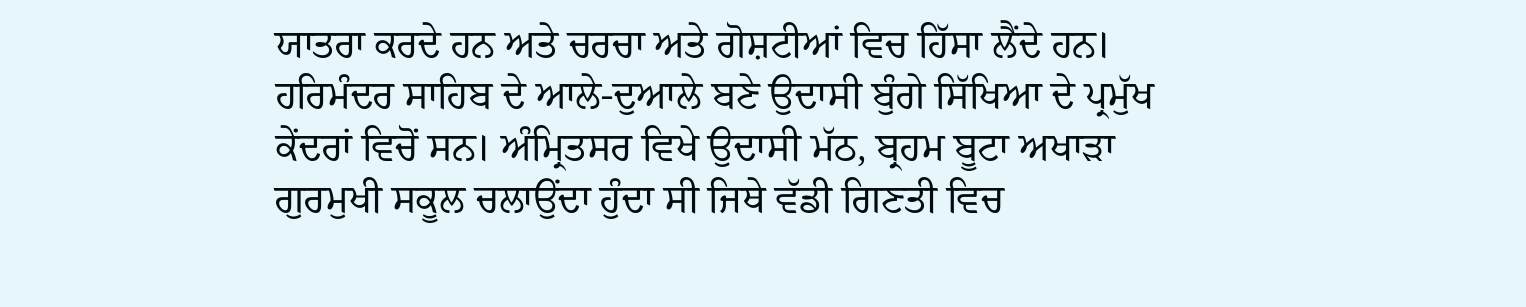ਯਾਤਰਾ ਕਰਦੇ ਹਨ ਅਤੇ ਚਰਚਾ ਅਤੇ ਗੋਸ਼ਟੀਆਂ ਵਿਚ ਹਿੱਸਾ ਲੈਂਦੇ ਹਨ।
ਹਰਿਮੰਦਰ ਸਾਹਿਬ ਦੇ ਆਲੇ-ਦੁਆਲੇ ਬਣੇ ਉਦਾਸੀ ਬੁੰਗੇ ਸਿੱਖਿਆ ਦੇ ਪ੍ਰਮੁੱਖ ਕੇਂਦਰਾਂ ਵਿਚੋਂ ਸਨ। ਅੰਮ੍ਰਿਤਸਰ ਵਿਖੇ ਉਦਾਸੀ ਮੱਠ, ਬ੍ਰਹਮ ਬੂਟਾ ਅਖਾੜਾ ਗੁਰਮੁਖੀ ਸਕੂਲ ਚਲਾਉਂਦਾ ਹੁੰਦਾ ਸੀ ਜਿਥੇ ਵੱਡੀ ਗਿਣਤੀ ਵਿਚ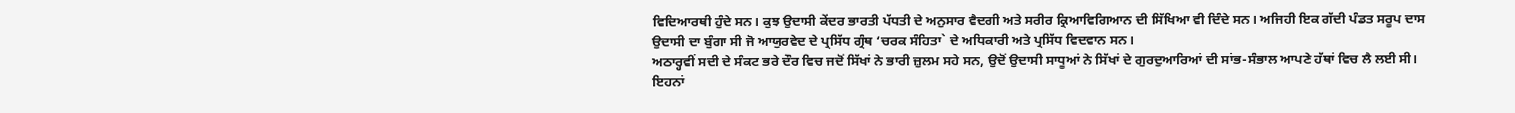ਵਿਦਿਆਰਥੀ ਹੁੰਦੇ ਸਨ। ਕੁਝ ਉਦਾਸੀ ਕੇਂਦਰ ਭਾਰਤੀ ਪੱਧਤੀ ਦੇ ਅਨੁਸਾਰ ਵੈਦਗੀ ਅਤੇ ਸਰੀਰ ਕ੍ਰਿਆਵਿਗਿਆਨ ਦੀ ਸਿੱਖਿਆ ਵੀ ਦਿੰਦੇ ਸਨ। ਅਜਿਹੀ ਇਕ ਗੱਦੀ ਪੰਡਤ ਸਰੂਪ ਦਾਸ ਉਦਾਸੀ ਦਾ ਬੁੰਗਾ ਸੀ ਜੋ ਆਯੁਰਵੇਦ ਦੇ ਪ੍ਰਸਿੱਧ ਗ੍ਰੰਥ ‘ਚਰਕ ਸੰਹਿਤਾ` ਦੇ ਅਧਿਕਾਰੀ ਅਤੇ ਪ੍ਰਸਿੱਧ ਵਿਦਵਾਨ ਸਨ।
ਅਠਾਰ੍ਹਵੀਂ ਸਦੀ ਦੇ ਸੰਕਟ ਭਰੇ ਦੌਰ ਵਿਚ ਜਦੋਂ ਸਿੱਖਾਂ ਨੇ ਭਾਰੀ ਜ਼ੁਲਮ ਸਹੇ ਸਨ, ਉਦੋਂ ਉਦਾਸੀ ਸਾਧੂਆਂ ਨੇ ਸਿੱਖਾਂ ਦੇ ਗੁਰਦੁਆਰਿਆਂ ਦੀ ਸਾਂਭ-ਸੰਭਾਲ ਆਪਣੇ ਹੱਥਾਂ ਵਿਚ ਲੈ ਲਈ ਸੀ। ਇਹਨਾਂ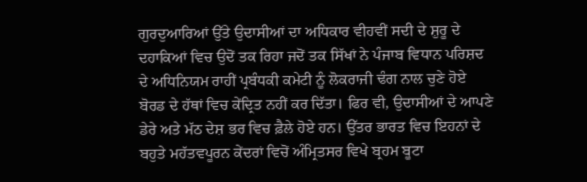ਗੁਰਦੁਆਰਿਆਂ ਉੱਤੇ ਉਦਾਸੀਆਂ ਦਾ ਅਧਿਕਾਰ ਵੀਹਵੀਂ ਸਦੀ ਦੇ ਸ਼ੁਰੂ ਦੇ ਦਹਾਕਿਆਂ ਵਿਚ ਉਦੋਂ ਤਕ ਰਿਹਾ ਜਦੋਂ ਤਕ ਸਿੱਖਾਂ ਨੇ ਪੰਜਾਬ ਵਿਧਾਨ ਪਰਿਸ਼ਦ ਦੇ ਅਧਿਨਿਯਮ ਰਾਹੀਂ ਪ੍ਰਬੰਧਕੀ ਕਮੇਟੀ ਨੂੰ ਲੋਕਰਾਜੀ ਢੰਗ ਨਾਲ ਚੁਣੇ ਹੋਏ ਬੋਰਡ ਦੇ ਹੱਥਾਂ ਵਿਚ ਕੇਂਦ੍ਰਿਤ ਨਹੀਂ ਕਰ ਦਿੱਤਾ। ਫਿਰ ਵੀ, ਉਦਾਸੀਆਂ ਦੇ ਆਪਣੇ ਡੇਰੇ ਅਤੇ ਮੱਠ ਦੇਸ਼ ਭਰ ਵਿਚ ਫ਼ੈਲੇ ਹੋਏ ਹਨ। ਉੱਤਰ ਭਾਰਤ ਵਿਚ ਇਹਨਾਂ ਦੇ ਬਹੁਤੇ ਮਹੱਤਵਪੂਰਨ ਕੇਂਦਰਾਂ ਵਿਚੋਂ ਅੰਮ੍ਰਿਤਸਰ ਵਿਖੇ ਬ੍ਰਹਮ ਬੂਟਾ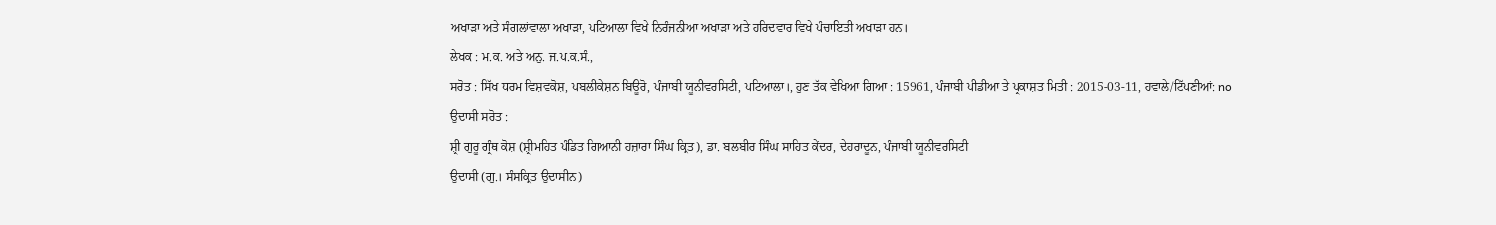ਅਖਾੜਾ ਅਤੇ ਸੰਗਲਾਂਵਾਲਾ ਅਖਾੜਾ, ਪਟਿਆਲਾ ਵਿਖੇ ਨਿਰੰਜਨੀਆ ਅਖਾੜਾ ਅਤੇ ਹਰਿਦਵਾਰ ਵਿਖੇ ਪੰਚਾਇਤੀ ਅਖਾੜਾ ਹਨ।
ਲੇਖਕ : ਮ.ਕ. ਅਤੇ ਅਨੁ. ਜ.ਪ.ਕ.ਸੰ.,
ਸਰੋਤ : ਸਿੱਖ ਧਰਮ ਵਿਸ਼ਵਕੋਸ਼, ਪਬਲੀਕੇਸ਼ਨ ਬਿਊਰੋ, ਪੰਜਾਬੀ ਯੂਨੀਵਰਸਿਟੀ, ਪਟਿਆਲਾ।, ਹੁਣ ਤੱਕ ਵੇਖਿਆ ਗਿਆ : 15961, ਪੰਜਾਬੀ ਪੀਡੀਆ ਤੇ ਪ੍ਰਕਾਸ਼ਤ ਮਿਤੀ : 2015-03-11, ਹਵਾਲੇ/ਟਿੱਪਣੀਆਂ: no
ਉਦਾਸੀ ਸਰੋਤ :
ਸ਼੍ਰੀ ਗੁਰੂ ਗ੍ਰੰਥ ਕੋਸ਼ (ਸ਼੍ਰੀਮਹਿਤ ਪੰਡਿਤ ਗਿਆਨੀ ਹਜ਼ਾਰਾ ਸਿੰਘ ਕ੍ਰਿਤ), ਡਾ. ਬਲਬੀਰ ਸਿੰਘ ਸਾਹਿਤ ਕੇਂਦਰ, ਦੇਹਰਾਦੂਨ, ਪੰਜਾਬੀ ਯੂਨੀਵਰਸਿਟੀ
ਉਦਾਸੀ (ਗੁ.। ਸੰਸਕ੍ਰਿਤ ਉਦਾਸੀਨ)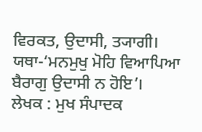ਵਿਰਕਤ, ਉਦਾਸੀ, ਤ੍ਯਾਗੀ। ਯਥਾ-‘ਮਨਮੁਖੁ ਮੋਹਿ ਵਿਆਪਿਆ ਬੈਰਾਗੁ ਉਦਾਸੀ ਨ ਹੋਇ’।
ਲੇਖਕ : ਮੁਖ ਸੰਪਾਦਕ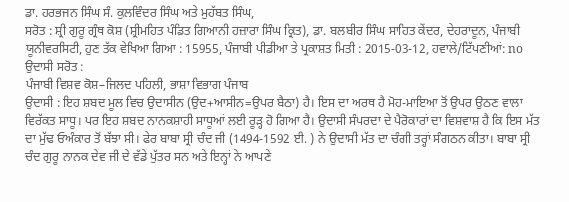ਡਾ. ਹਰਭਜਨ ਸਿੰਘ ਸੰ. ਕੁਲਵਿੰਦਰ ਸਿੰਘ ਅਤੇ ਮੁਹੱਬਤ ਸਿੰਘ,
ਸਰੋਤ : ਸ਼੍ਰੀ ਗੁਰੂ ਗ੍ਰੰਥ ਕੋਸ਼ (ਸ਼੍ਰੀਮਹਿਤ ਪੰਡਿਤ ਗਿਆਨੀ ਹਜ਼ਾਰਾ ਸਿੰਘ ਕ੍ਰਿਤ), ਡਾ. ਬਲਬੀਰ ਸਿੰਘ ਸਾਹਿਤ ਕੇਂਦਰ, ਦੇਹਰਾਦੂਨ, ਪੰਜਾਬੀ ਯੂਨੀਵਰਸਿਟੀ, ਹੁਣ ਤੱਕ ਵੇਖਿਆ ਗਿਆ : 15955, ਪੰਜਾਬੀ ਪੀਡੀਆ ਤੇ ਪ੍ਰਕਾਸ਼ਤ ਮਿਤੀ : 2015-03-12, ਹਵਾਲੇ/ਟਿੱਪਣੀਆਂ: no
ਉਦਾਸੀ ਸਰੋਤ :
ਪੰਜਾਬੀ ਵਿਸ਼ਵ ਕੋਸ਼–ਜਿਲਦ ਪਹਿਲੀ, ਭਾਸ਼ਾ ਵਿਭਾਗ ਪੰਜਾਬ
ਉਦਾਸੀ : ਇਹ ਸ਼ਬਦ ਮੂਲ ਵਿਚ ਉਦਾਸੀਨ (ਉਦ+ਆਸੀਨ=ਉਪਰ ਬੈਠਾ) ਹੈ। ਇਸ ਦਾ ਅਰਥ ਹੈ ਮੋਹ-ਮਾਇਆ ਤੋਂ ਉਪਰ ਉਠਣ ਵਾਲਾ ਵਿਰੱਕਤ ਸਾਧੂ। ਪਰ ਇਹ ਸ਼ਬਦ ਨਾਨਕਸ਼ਾਹੀ ਸਾਧੂਆਂ ਲਈ ਰੂੜ੍ਹ ਹੋ ਗਿਆ ਹੈ। ਉਦਾਸੀ ਸੰਪਰਦਾ ਦੇ ਪੈਰੋਕਾਰਾਂ ਦਾ ਵਿਸ਼ਵਾਸ਼ ਹੈ ਕਿ ਇਸ ਮੱਤ ਦਾ ਮੁੱਢ ਓਅੰਕਾਰ ਤੋਂ ਬੱਝਾ ਸੀ। ਫੇਰ ਬਾਬਾ ਸ੍ਰੀ ਚੰਦ ਜੀ (1494-1592 ਈ. ) ਨੇ ਉਦਾਸੀ ਮੱਤ ਦਾ ਚੰਗੀ ਤਰ੍ਹਾਂ ਸੰਗਠਨ ਕੀਤਾ। ਬਾਬਾ ਸ੍ਰੀ ਚੰਦ ਗੁਰੂ ਨਾਨਕ ਦੇਵ ਜੀ ਦੇ ਵੱਡੇ ਪੁੱਤਰ ਸਨ ਅਤੇ ਇਨ੍ਹਾਂ ਨੇ ਆਪਣੇ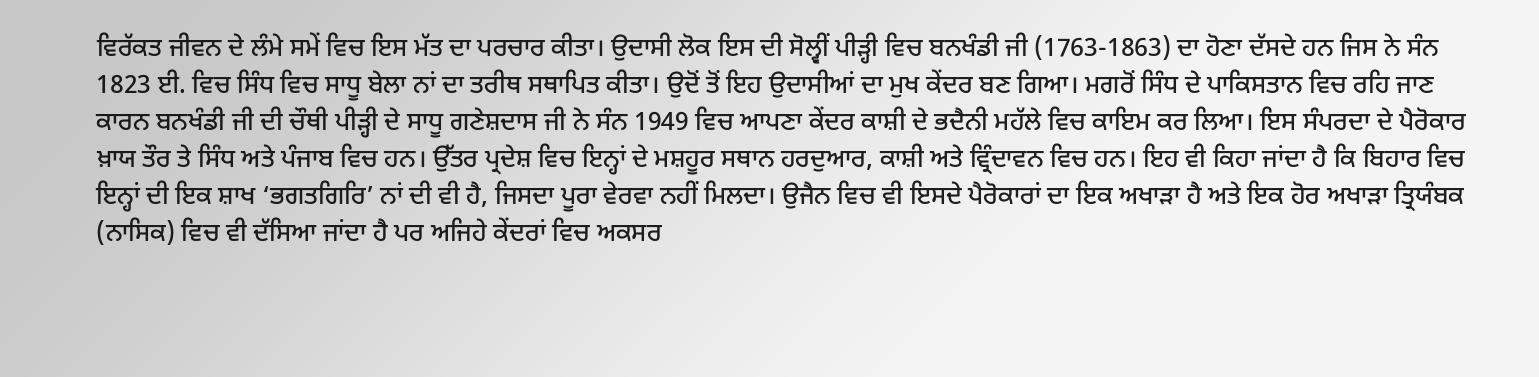ਵਿਰੱਕਤ ਜੀਵਨ ਦੇ ਲੰਮੇ ਸਮੇਂ ਵਿਚ ਇਸ ਮੱਤ ਦਾ ਪਰਚਾਰ ਕੀਤਾ। ਉਦਾਸੀ ਲੋਕ ਇਸ ਦੀ ਸੋਲ੍ਵੀਂ ਪੀੜ੍ਹੀ ਵਿਚ ਬਨਖੰਡੀ ਜੀ (1763-1863) ਦਾ ਹੋਣਾ ਦੱਸਦੇ ਹਨ ਜਿਸ ਨੇ ਸੰਨ 1823 ਈ. ਵਿਚ ਸਿੰਧ ਵਿਚ ਸਾਧੂ ਬੇਲਾ ਨਾਂ ਦਾ ਤਰੀਥ ਸਥਾਪਿਤ ਕੀਤਾ। ਉਦੋਂ ਤੋਂ ਇਹ ਉਦਾਸੀਆਂ ਦਾ ਮੁਖ ਕੇਂਦਰ ਬਣ ਗਿਆ। ਮਗਰੋਂ ਸਿੰਧ ਦੇ ਪਾਕਿਸਤਾਨ ਵਿਚ ਰਹਿ ਜਾਣ ਕਾਰਨ ਬਨਖੰਡੀ ਜੀ ਦੀ ਚੌਥੀ ਪੀੜ੍ਹੀ ਦੇ ਸਾਧੂ ਗਣੇਸ਼ਦਾਸ ਜੀ ਨੇ ਸੰਨ 1949 ਵਿਚ ਆਪਣਾ ਕੇਂਦਰ ਕਾਸ਼ੀ ਦੇ ਭਦੈਨੀ ਮਹੱਲੇ ਵਿਚ ਕਾਇਮ ਕਰ ਲਿਆ। ਇਸ ਸੰਪਰਦਾ ਦੇ ਪੈਰੋਕਾਰ ਖ਼ਾਯ ਤੌਰ ਤੇ ਸਿੰਧ ਅਤੇ ਪੰਜਾਬ ਵਿਚ ਹਨ। ਉੱਤਰ ਪ੍ਰਦੇਸ਼ ਵਿਚ ਇਨ੍ਹਾਂ ਦੇ ਮਸ਼ਹੂਰ ਸਥਾਨ ਹਰਦੁਆਰ, ਕਾਸ਼ੀ ਅਤੇ ਵ੍ਰਿੰਦਾਵਨ ਵਿਚ ਹਨ। ਇਹ ਵੀ ਕਿਹਾ ਜਾਂਦਾ ਹੈ ਕਿ ਬਿਹਾਰ ਵਿਚ ਇਨ੍ਹਾਂ ਦੀ ਇਕ ਸ਼ਾਖ ‘ਭਗਤਗਿਰਿ’ ਨਾਂ ਦੀ ਵੀ ਹੈ, ਜਿਸਦਾ ਪੂਰਾ ਵੇਰਵਾ ਨਹੀਂ ਮਿਲਦਾ। ਉਜੈਨ ਵਿਚ ਵੀ ਇਸਦੇ ਪੈਰੋਕਾਰਾਂ ਦਾ ਇਕ ਅਖਾੜਾ ਹੈ ਅਤੇ ਇਕ ਹੋਰ ਅਖਾੜਾ ਤ੍ਰਿਯੰਬਕ (ਨਾਸਿਕ) ਵਿਚ ਵੀ ਦੱਸਿਆ ਜਾਂਦਾ ਹੈ ਪਰ ਅਜਿਹੇ ਕੇਂਦਰਾਂ ਵਿਚ ਅਕਸਰ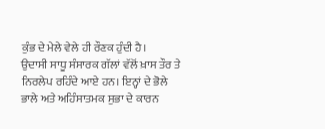ਕੁੰਭ ਦੇ ਮੇਲੇ ਵੇਲੇ ਹੀ ਰੌਣਕ ਹੁੰਦੀ ਹੈ।
ਉਦਾਸੀ ਸਾਧੂ ਸੰਸਾਰਕ ਗੱਲਾਂ ਵੱਲੋਂ ਖ਼ਾਸ ਤੌਰ ਤੇ ਨਿਰਲੇਪ ਰਹਿੰਦੇ ਆਏ ਹਨ। ਇਨ੍ਹਾਂ ਦੇ ਭੋਲੇ ਭਾਲੇ ਅਤੇ ਅਹਿੰਸਾਤਮਕ ਸੁਭਾ ਦੇ ਕਾਰਨ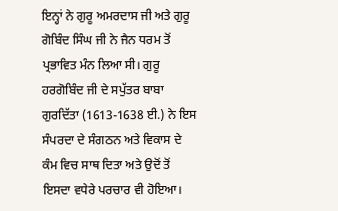ਇਨ੍ਹਾਂ ਨੇ ਗੁਰੂ ਅਮਰਦਾਸ ਜੀ ਅਤੇ ਗੁਰੂ ਗੋਬਿੰਦ ਸਿੰਘ ਜੀ ਨੇ ਜੈਨ ਧਰਮ ਤੋਂ ਪ੍ਰਭਾਵਿਤ ਮੰਨ ਲਿਆ ਸੀ। ਗੁਰੂ ਹਰਗੋਬਿੰਦ ਜੀ ਦੇ ਸਪੁੱਤਰ ਬਾਬਾ ਗੁਰਦਿੱਤਾ (1613-1638 ਈ.) ਨੇ ਇਸ ਸੰਪਰਦਾ ਦੇ ਸੰਗਠਨ ਅਤੇ ਵਿਕਾਸ ਦੇ ਕੰਮ ਵਿਚ ਸਾਥ ਦਿਤਾ ਅਤੇ ਉਦੋਂ ਤੋਂ ਇਸਦਾ ਵਧੇਰੇ ਪਰਚਾਰ ਵੀ ਹੋਇਆ।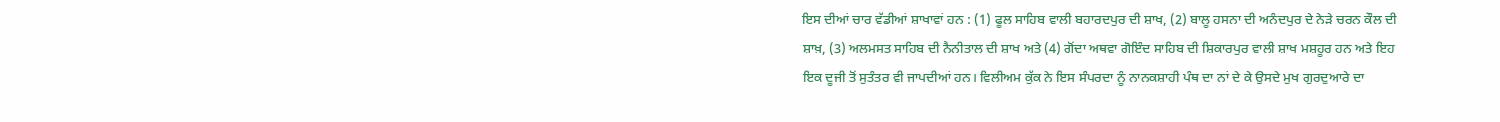ਇਸ ਦੀਆਂ ਚਾਰ ਵੱਡੀਆਂ ਸ਼ਾਖਾਵਾਂ ਹਨ : (1) ਫੂਲ ਸਾਹਿਬ ਵਾਲੀ ਬਹਾਰਦਪੁਰ ਦੀ ਸ਼ਾਖ, (2) ਬਾਲੂ ਹਸਨਾ ਦੀ ਅਨੰਦਪੁਰ ਦੇ ਨੇੜੇ ਚਰਨ ਕੌਲ ਦੀ ਸ਼ਾਖ਼, (3) ਅਲਮਸਤ ਸਾਹਿਬ ਦੀ ਨੈਨੀਤਾਲ ਦੀ ਸ਼ਾਖ ਅਤੇ (4) ਗੋਂਦਾ ਅਥਵਾ ਗੋਇੰਦ ਸਾਹਿਬ ਦੀ ਸ਼ਿਕਾਰਪੁਰ ਵਾਲੀ ਸ਼ਾਖ ਮਸ਼ਹੂਰ ਹਨ ਅਤੇ ਇਹ ਇਕ ਦੂਜੀ ਤੋਂ ਸੁਤੰਤਰ ਵੀ ਜਾਪਦੀਆਂ ਹਨ। ਵਿਲੀਅਮ ਕੁੱਕ ਨੇ ਇਸ ਸੰਪਰਦਾ ਨੂੰ ਨਾਨਕਸ਼ਾਹੀ ਪੰਥ ਦਾ ਨਾਂ ਦੇ ਕੇ ਉਸਦੇ ਮੁਖ ਗੁਰਦੁਆਰੇ ਦਾ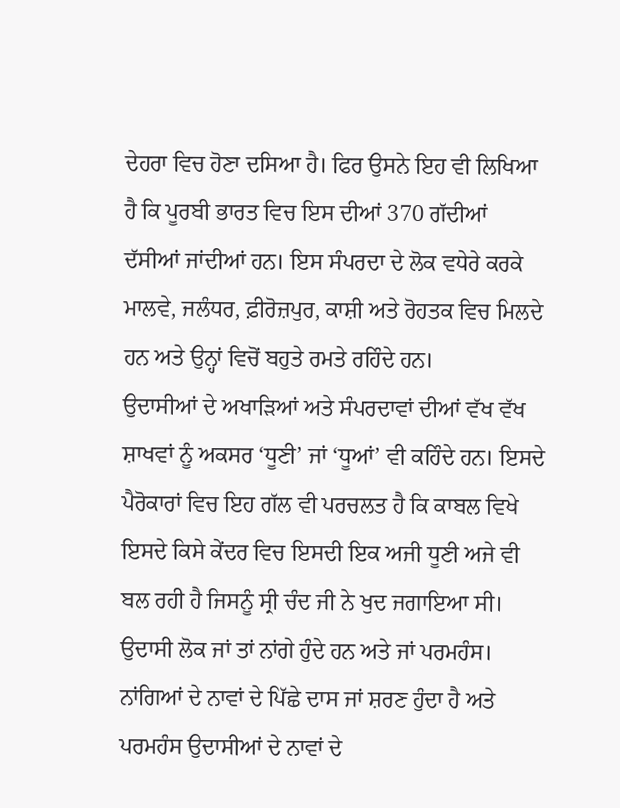ਦੇਹਰਾ ਵਿਚ ਹੋਣਾ ਦਸਿਆ ਹੈ। ਫਿਰ ਉਸਨੇ ਇਹ ਵੀ ਲਿਖਿਆ ਹੈ ਕਿ ਪੂਰਬੀ ਭਾਰਤ ਵਿਚ ਇਸ ਦੀਆਂ 370 ਗੱਦੀਆਂ ਦੱਸੀਆਂ ਜਾਂਦੀਆਂ ਹਨ। ਇਸ ਸੰਪਰਦਾ ਦੇ ਲੋਕ ਵਧੇਰੇ ਕਰਕੇ ਮਾਲਵੇ, ਜਲੰਧਰ, ਫ਼ੀਰੋਜ਼ਪੁਰ, ਕਾਸ਼ੀ ਅਤੇ ਰੋਹਤਕ ਵਿਚ ਮਿਲਦੇ ਹਨ ਅਤੇ ਉਨ੍ਹਾਂ ਵਿਚੋਂ ਬਹੁਤੇ ਰਮਤੇ ਰਹਿੰਦੇ ਹਨ।
ਉਦਾਸੀਆਂ ਦੇ ਅਖਾੜਿਆਂ ਅਤੇ ਸੰਪਰਦਾਵਾਂ ਦੀਆਂ ਵੱਖ ਵੱਖ ਸ਼ਾਖਵਾਂ ਨੂੰ ਅਕਸਰ ‘ਧੂਣੀ’ ਜਾਂ ‘ਧੂਆਂ’ ਵੀ ਕਹਿੰਦੇ ਹਨ। ਇਸਦੇ ਪੈਰੋਕਾਰਾਂ ਵਿਚ ਇਹ ਗੱਲ ਵੀ ਪਰਚਲਤ ਹੈ ਕਿ ਕਾਬਲ ਵਿਖੇ ਇਸਦੇ ਕਿਸੇ ਕੇਂਦਰ ਵਿਚ ਇਸਦੀ ਇਕ ਅਜੀ ਧੂਣੀ ਅਜੇ ਵੀ ਬਲ ਰਹੀ ਹੈ ਜਿਸਨੂੰ ਸ੍ਰੀ ਚੰਦ ਜੀ ਨੇ ਖੁਦ ਜਗਾਇਆ ਸੀ। ਉਦਾਸੀ ਲੋਕ ਜਾਂ ਤਾਂ ਨਾਂਗੇ ਹੁੰਦੇ ਹਨ ਅਤੇ ਜਾਂ ਪਰਮਹੰਸ। ਨਾਂਗਿਆਂ ਦੇ ਨਾਵਾਂ ਦੇ ਪਿੱਛੇ ਦਾਸ ਜਾਂ ਸ਼ਰਣ ਹੁੰਦਾ ਹੈ ਅਤੇ ਪਰਮਹੰਸ ਉਦਾਸੀਆਂ ਦੇ ਨਾਵਾਂ ਦੇ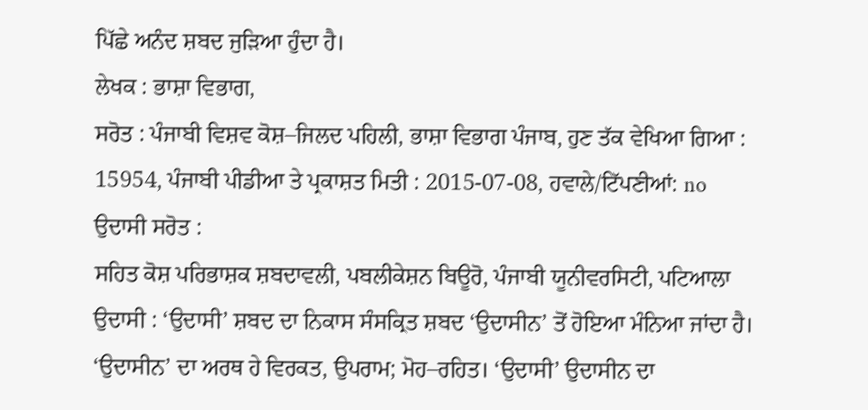ਪਿੱਛੇ ਅਨੰਦ ਸ਼ਬਦ ਜੁੜਿਆ ਹੁੰਦਾ ਹੈ।
ਲੇਖਕ : ਭਾਸ਼ਾ ਵਿਭਾਗ,
ਸਰੋਤ : ਪੰਜਾਬੀ ਵਿਸ਼ਵ ਕੋਸ਼–ਜਿਲਦ ਪਹਿਲੀ, ਭਾਸ਼ਾ ਵਿਭਾਗ ਪੰਜਾਬ, ਹੁਣ ਤੱਕ ਵੇਖਿਆ ਗਿਆ : 15954, ਪੰਜਾਬੀ ਪੀਡੀਆ ਤੇ ਪ੍ਰਕਾਸ਼ਤ ਮਿਤੀ : 2015-07-08, ਹਵਾਲੇ/ਟਿੱਪਣੀਆਂ: no
ਉਦਾਸੀ ਸਰੋਤ :
ਸਹਿਤ ਕੋਸ਼ ਪਰਿਭਾਸ਼ਕ ਸ਼ਬਦਾਵਲੀ, ਪਬਲੀਕੇਸ਼ਨ ਬਿਊਰੋ, ਪੰਜਾਬੀ ਯੂਨੀਵਰਸਿਟੀ, ਪਟਿਆਲਾ
ਉਦਾਸੀ : ‘ਉਦਾਸੀ’ ਸ਼ਬਦ ਦਾ ਨਿਕਾਸ ਸੰਸਕ੍ਰਿਤ ਸ਼ਬਦ ‘ਉਦਾਸੀਨ’ ਤੋਂ ਹੋਇਆ ਮੰਨਿਆ ਜਾਂਦਾ ਹੈ। ‘ਉਦਾਸੀਨ’ ਦਾ ਅਰਥ ਹੇ ਵਿਰਕਤ, ਉਪਰਾਮ; ਮੋਹ–ਰਹਿਤ। ‘ਉਦਾਸੀ’ ਉਦਾਸੀਨ ਦਾ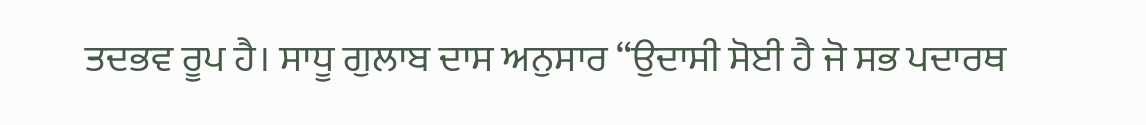ਤਦਭਵ ਰੂਪ ਹੈ। ਸਾਧੂ ਗੁਲਾਬ ਦਾਸ ਅਨੁਸਾਰ “ਉਦਾਸੀ ਸੋਈ ਹੈ ਜੋ ਸਭ ਪਦਾਰਥ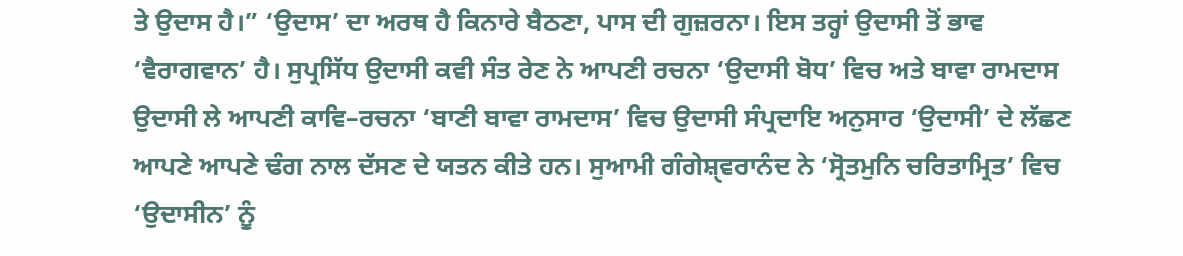ਤੇ ਉਦਾਸ ਹੈ।” ‘ਉਦਾਸ’ ਦਾ ਅਰਥ ਹੈ ਕਿਨਾਰੇ ਬੈਠਣਾ, ਪਾਸ ਦੀ ਗੁਜ਼ਰਨਾ। ਇਸ ਤਰ੍ਹਾਂ ਉਦਾਸੀ ਤੋਂ ਭਾਵ ‘ਵੈਰਾਗਵਾਨ’ ਹੈ। ਸੁਪ੍ਰਸਿੱਧ ਉਦਾਸੀ ਕਵੀ ਸੰਤ ਰੇਣ ਨੇ ਆਪਣੀ ਰਚਨਾ ‘ਉਦਾਸੀ ਬੋਧ’ ਵਿਚ ਅਤੇ ਬਾਵਾ ਰਾਮਦਾਸ ਉਦਾਸੀ ਲੇ ਆਪਣੀ ਕਾਵਿ–ਰਚਨਾ ‘ਬਾਣੀ ਬਾਵਾ ਰਾਮਦਾਸ’ ਵਿਚ ਉਦਾਸੀ ਸੰਪ੍ਰਦਾਇ ਅਨੁਸਾਰ ‘ਉਦਾਸੀ’ ਦੇ ਲੱਛਣ ਆਪਣੇ ਆਪਣੇ ਢੰਗ ਨਾਲ ਦੱਸਣ ਦੇ ਯਤਨ ਕੀਤੇ ਹਨ। ਸੁਆਮੀ ਗੰਗੇਸ਼ੑਵਰਾਨੰਦ ਨੇ ‘ਸ੍ਰੋਤਮੁਨਿ ਚਰਿਤਾਮ੍ਰਿਤ’ ਵਿਚ ‘ਉਦਾਸੀਨ’ ਨੂੰ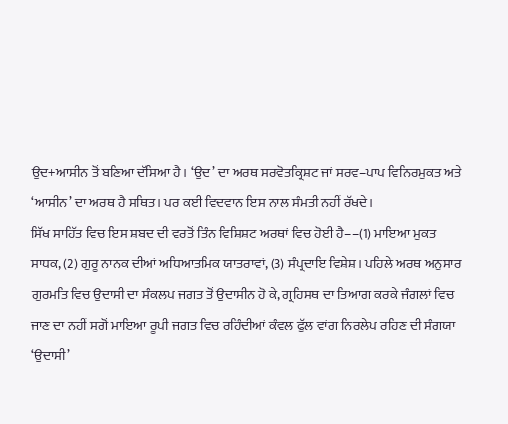ਉਦ+ਆਸੀਨ ਤੋਂ ਬਣਿਆ ਦੱਸਿਆ ਹੈ। ‘ਉਦ’ ਦਾ ਅਰਥ ਸਰਵੋਤਕ੍ਰਿਸ਼ਟ ਜਾਂ ਸਰਵ–ਪਾਪ ਵਿਨਿਰਮੁਕਤ ਅਤੇ ‘ਆਸੀਨ’ ਦਾ ਅਰਥ ਹੈ ਸਥਿਤ। ਪਰ ਕਈ ਵਿਦਵਾਨ ਇਸ ਨਾਲ ਸੰਮਤੀ ਨਹੀਂ ਰੱਖਦੇ।
ਸਿੱਖ ਸਾਹਿੱਤ ਵਿਚ ਇਸ ਸ਼ਬਦ ਦੀ ਵਰਤੋਂ ਤਿੰਨ ਵਿਸ਼ਿਸ਼ਟ ਅਰਥਾਂ ਵਿਚ ਹੋਈ ਹੈ––(1) ਮਾਇਆ ਮੁਕਤ ਸਾਧਕ, (2) ਗੁਰੂ ਨਾਨਕ ਦੀਆਂ ਅਧਿਆਤਮਿਕ ਯਾਤਰਾਵਾਂ, (3) ਸੰਪ੍ਰਦਾਇ ਵਿਸ਼ੇਸ਼। ਪਹਿਲੇ ਅਰਥ ਅਨੁਸਾਰ ਗੁਰਮਤਿ ਵਿਚ ਉਦਾਸੀ ਦਾ ਸੰਕਲਪ ਜਗਤ ਤੋਂ ਉਦਾਸੀਨ ਹੋ ਕੇ, ਗ੍ਰਹਿਸਥ ਦਾ ਤਿਆਗ ਕਰਕੇ ਜੰਗਲਾਂ ਵਿਚ ਜਾਣ ਦਾ ਨਹੀਂ ਸਗੋਂ ਮਾਇਆ ਰੂਪੀ ਜਗਤ ਵਿਚ ਰਹਿੰਦੀਆਂ ਕੰਵਲ ਫੁੱਲ ਵਾਂਗ ਨਿਰਲੇਪ ਰਹਿਣ ਦੀ ਸੰਗਯਾ ‘ਉਦਾਸੀ’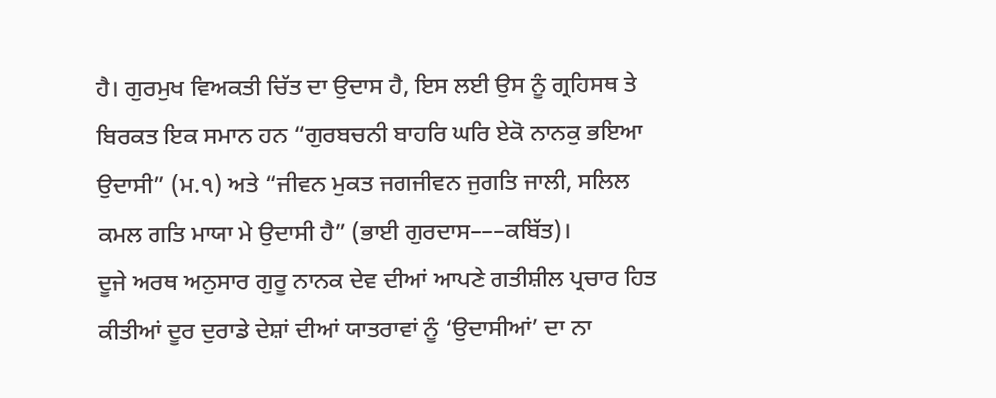ਹੈ। ਗੁਰਮੁਖ ਵਿਅਕਤੀ ਚਿੱਤ ਦਾ ਉਦਾਸ ਹੈ, ਇਸ ਲਈ ਉਸ ਨੂੰ ਗ੍ਰਹਿਸਥ ਤੇ ਬਿਰਕਤ ਇਕ ਸਮਾਨ ਹਨ “ਗੁਰਬਚਨੀ ਬਾਹਰਿ ਘਰਿ ਏਕੋ ਨਾਨਕੁ ਭਇਆ ਉਦਾਸੀ” (ਮ.੧) ਅਤੇ “ਜੀਵਨ ਮੁਕਤ ਜਗਜੀਵਨ ਜੁਗਤਿ ਜਾਲੀ, ਸਲਿਲ ਕਮਲ ਗਤਿ ਮਾਯਾ ਮੇ ਉਦਾਸੀ ਹੈ” (ਭਾਈ ਗੁਰਦਾਸ–––ਕਬਿੱਤ)।
ਦੂਜੇ ਅਰਥ ਅਨੁਸਾਰ ਗੁਰੂ ਨਾਨਕ ਦੇਵ ਦੀਆਂ ਆਪਣੇ ਗਤੀਸ਼ੀਲ ਪ੍ਰਚਾਰ ਹਿਤ ਕੀਤੀਆਂ ਦੂਰ ਦੁਰਾਡੇ ਦੇਸ਼ਾਂ ਦੀਆਂ ਯਾਤਰਾਵਾਂ ਨੂੰ ‘ਉਦਾਸੀਆਂ’ ਦਾ ਨਾ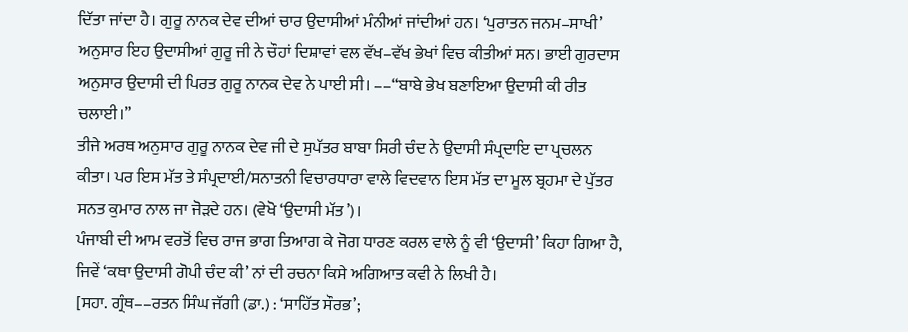ਦਿੱਤਾ ਜਾਂਦਾ ਹੈ। ਗੁਰੂ ਨਾਨਕ ਦੇਵ ਦੀਆਂ ਚਾਰ ਉਦਾਸੀਆਂ ਮੰਨੀਆਂ ਜਾਂਦੀਆਂ ਹਨ। ‘ਪੁਰਾਤਨ ਜਨਮ–ਸਾਖੀ’ ਅਨੁਸਾਰ ਇਹ ਉਦਾਸੀਆਂ ਗੁਰੂ ਜੀ ਨੇ ਚੌਹਾਂ ਦਿਸ਼ਾਵਾਂ ਵਲ ਵੱਖ–ਵੱਖ ਭੇਖਾਂ ਵਿਚ ਕੀਤੀਆਂ ਸਨ। ਭਾਈ ਗੁਰਦਾਸ ਅਨੁਸਾਰ ਉਦਾਸੀ ਦੀ ਪਿਰਤ ਗੁਰੂ ਨਾਨਕ ਦੇਵ ਨੇ ਪਾਈ ਸੀ। ––“ਬਾਬੇ ਭੇਖ ਬਣਾਇਆ ਉਦਾਸੀ ਕੀ ਰੀਤ ਚਲਾਈ।”
ਤੀਜੇ ਅਰਥ ਅਨੁਸਾਰ ਗੁਰੂ ਨਾਨਕ ਦੇਵ ਜੀ ਦੇ ਸੁਪੱਤਰ ਬਾਬਾ ਸਿਰੀ ਚੰਦ ਨੇ ਉਦਾਸੀ ਸੰਪ੍ਰਦਾਇ ਦਾ ਪ੍ਰਚਲਨ ਕੀਤਾ। ਪਰ ਇਸ ਮੱਤ ਤੇ ਸੰਪ੍ਰਦਾਈ/ਸਨਾਤਨੀ ਵਿਚਾਰਧਾਰਾ ਵਾਲੇ ਵਿਦਵਾਨ ਇਸ ਮੱਤ ਦਾ ਮੂਲ ਬ੍ਰਹਮਾ ਦੇ ਪੁੱਤਰ ਸਨਤ ਕੁਮਾਰ ਨਾਲ ਜਾ ਜੋੜਦੇ ਹਨ। (ਵੇਖੋ ‘ਉਦਾਸੀ ਮੱਤ’)।
ਪੰਜਾਬੀ ਦੀ ਆਮ ਵਰਤੋਂ ਵਿਚ ਰਾਜ ਭਾਗ ਤਿਆਗ ਕੇ ਜੋਗ ਧਾਰਣ ਕਰਲ ਵਾਲੇ ਨੂੰ ਵੀ ‘ਉਦਾਸੀ’ ਕਿਹਾ ਗਿਆ ਹੈ, ਜਿਵੇਂ ‘ਕਥਾ ਉਦਾਸੀ ਗੋਪੀ ਚੰਦ ਕੀ’ ਨਾਂ ਦੀ ਰਚਨਾ ਕਿਸੇ ਅਗਿਆਤ ਕਵੀ ਨੇ ਲਿਖੀ ਹੈ।
[ਸਹਾ. ਗ੍ਰੰਥ––ਰਤਨ ਸਿੰਘ ਜੱਗੀ (ਡਾ.) : ‘ਸਾਹਿੱਤ ਸੌਰਭ’;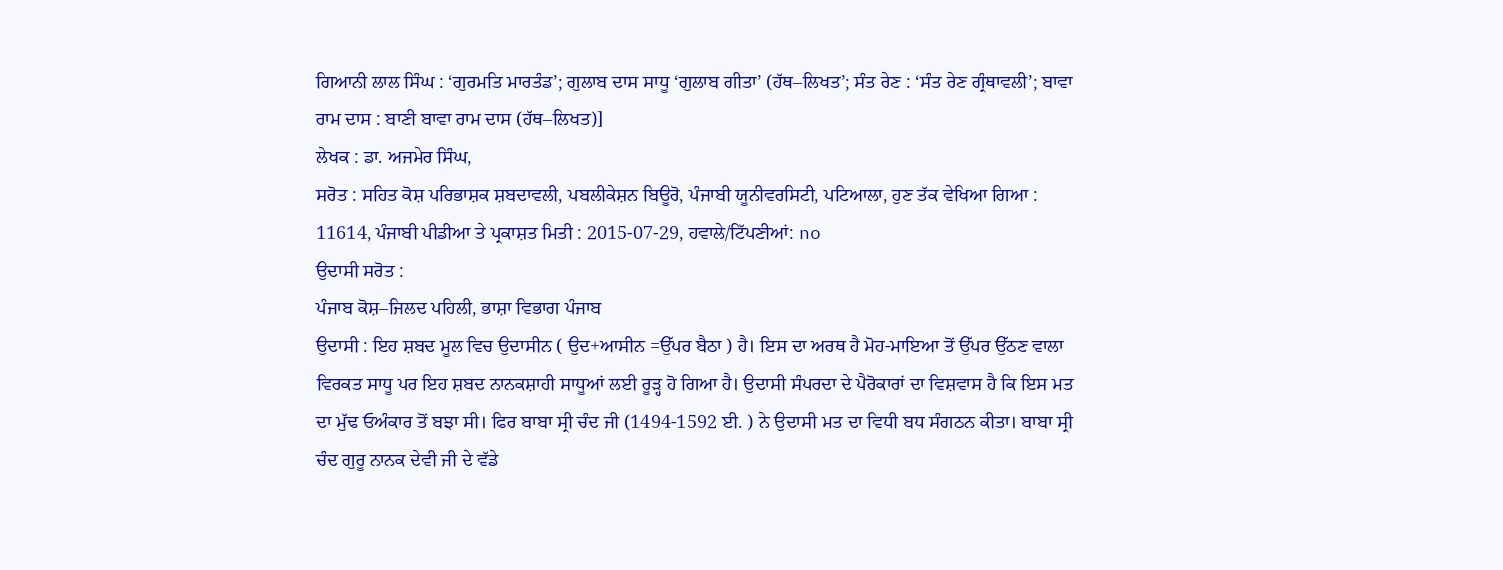ਗਿਆਨੀ ਲਾਲ ਸਿੰਘ : ‘ਗੁਰਮਤਿ ਮਾਰਤੰਡ’; ਗੁਲਾਬ ਦਾਸ ਸਾਧੂ ‘ਗੁਲਾਬ ਗੀਤਾ’ (ਹੱਥ–ਲਿਖਤ’; ਸੰਤ ਰੇਣ : ‘ਸੰਤ ਰੇਣ ਗ੍ਰੰਥਾਵਲੀ’; ਬਾਵਾ ਰਾਮ ਦਾਸ : ਬਾਣੀ ਬਾਵਾ ਰਾਮ ਦਾਸ (ਹੱਥ–ਲਿਖਤ)]
ਲੇਖਕ : ਡਾ. ਅਜਮੇਰ ਸਿੰਘ,
ਸਰੋਤ : ਸਹਿਤ ਕੋਸ਼ ਪਰਿਭਾਸ਼ਕ ਸ਼ਬਦਾਵਲੀ, ਪਬਲੀਕੇਸ਼ਨ ਬਿਊਰੋ, ਪੰਜਾਬੀ ਯੂਨੀਵਰਸਿਟੀ, ਪਟਿਆਲਾ, ਹੁਣ ਤੱਕ ਵੇਖਿਆ ਗਿਆ : 11614, ਪੰਜਾਬੀ ਪੀਡੀਆ ਤੇ ਪ੍ਰਕਾਸ਼ਤ ਮਿਤੀ : 2015-07-29, ਹਵਾਲੇ/ਟਿੱਪਣੀਆਂ: no
ਉਦਾਸੀ ਸਰੋਤ :
ਪੰਜਾਬ ਕੋਸ਼–ਜਿਲਦ ਪਹਿਲੀ, ਭਾਸ਼ਾ ਵਿਭਾਗ ਪੰਜਾਬ
ਉਦਾਸੀ : ਇਹ ਸ਼ਬਦ ਮੂਲ ਵਿਚ ਉਦਾਸੀਨ ( ਉਦ+ਆਸੀਨ =ਉੱਪਰ ਬੈਠਾ ) ਹੈ। ਇਸ ਦਾ ਅਰਥ ਹੈ ਮੋਹ-ਮਾਇਆ ਤੋਂ ਉੱਪਰ ਉੱਠਣ ਵਾਲਾ ਵਿਰਕਤ ਸਾਧੂ ਪਰ ਇਹ ਸ਼ਬਦ ਨਾਨਕਸ਼ਾਹੀ ਸਾਧੂਆਂ ਲਈ ਰੂੜ੍ਹ ਹੋ ਗਿਆ ਹੈ। ਉਦਾਸੀ ਸੰਪਰਦਾ ਦੇ ਪੈਰੋਕਾਰਾਂ ਦਾ ਵਿਸ਼ਵਾਸ ਹੈ ਕਿ ਇਸ ਮਤ ਦਾ ਮੁੱਢ ਓਅੰਕਾਰ ਤੋਂ ਬਝਾ ਸੀ। ਫਿਰ ਬਾਬਾ ਸ੍ਰੀ ਚੰਦ ਜੀ (1494-1592 ਈ. ) ਨੇ ਉਦਾਸੀ ਮਤ ਦਾ ਵਿਧੀ ਬਧ ਸੰਗਠਨ ਕੀਤਾ। ਬਾਬਾ ਸ੍ਰੀ ਚੰਦ ਗੁਰੂ ਨਾਨਕ ਦੇਵੀ ਜੀ ਦੇ ਵੱਡੇ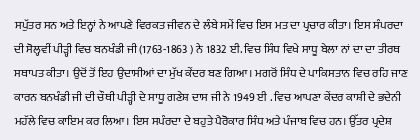ਸਪੁੱਤਰ ਸਨ ਅਤੇ ਇਨ੍ਹਾਂ ਨੇ ਆਪਣੇ ਵਿਰਕਤ ਜੀਵਨ ਦੇ ਲੰਬੇ ਸਮੇਂ ਵਿਚ ਇਸ ਮਤ ਦਾ ਪ੍ਰਚਾਰ ਕੀਤਾ। ਇਸ ਸੰਪਰਦਾ ਦੀ ਸੋਲ੍ਹਵੀਂ ਪੀੜ੍ਹੀ ਵਿਚ ਬਨਖੰਡੀ ਜੀ (1763-1863 ) ਨੇ 1832 ਈ. ਵਿਚ ਸਿੰਧ ਵਿਖੇ ਸਾਧੂ ਬੇਲਾ ਨਾਂ ਦਾ ਦਾ ਤੀਰਥ ਸਥਾਪਤ ਕੀਤਾ। ਉਦੋਂ ਤੋਂ ਇਹ ਉਦਾਸੀਆਂ ਦਾ ਮੁੱਖ ਕੇਂਦਰ ਬਣ ਗਿਆ। ਮਗਰੋਂ ਸਿੰਧ ਦੇ ਪਾਕਿਸਤਾਨ ਵਿਚ ਰਹਿ ਜਾਣ ਕਾਰਨ ਬਨਖੰਡੀ ਜੀ ਦੀ ਚੌਥੀ ਪੀੜ੍ਹੀ ਦੇ ਸਾਧੂ ਗਣੇਸ਼ ਦਾਸ ਜੀ ਨੇ 1949 ਈ . ਵਿਚ ਆਪਣਾ ਕੇਂਦਰ ਕਾਸ਼ੀ ਦੇ ਭਦੇਨੀ ਮਹੱਲੇ ਵਿਚ ਕਾਇਮ ਕਰ ਲਿਆ। ਇਸ ਸਪੰਰਦਾ ਦੇ ਬਹੁਤੇ ਪੈਰੋਕਾਰ ਸਿੰਧ ਅਤੇ ਪੰਜਾਬ ਵਿਚ ਹਨ। ਉੱਤਰ ਪ੍ਰਦੇਸ਼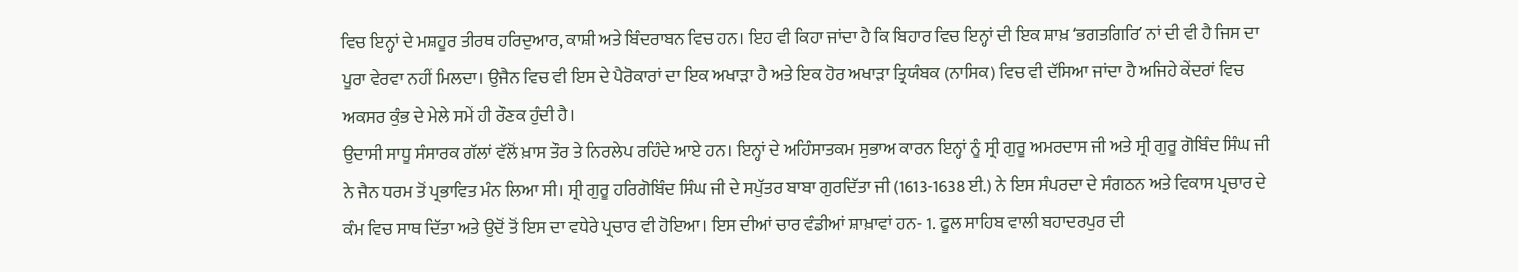ਵਿਚ ਇਨ੍ਹਾਂ ਦੇ ਮਸ਼ਹੂਰ ਤੀਰਥ ਹਰਿਦੁਆਰ, ਕਾਸ਼ੀ ਅਤੇ ਬਿੰਦਰਾਬਨ ਵਿਚ ਹਨ। ਇਹ ਵੀ ਕਿਹਾ ਜਾਂਦਾ ਹੈ ਕਿ ਬਿਹਾਰ ਵਿਚ ਇਨ੍ਹਾਂ ਦੀ ਇਕ ਸ਼ਾਖ਼ ʻਭਗਤਗਿਰਿʼ ਨਾਂ ਦੀ ਵੀ ਹੈ ਜਿਸ ਦਾ ਪੂਰਾ ਵੇਰਵਾ ਨਹੀਂ ਮਿਲਦਾ। ਉਜੈਨ ਵਿਚ ਵੀ ਇਸ ਦੇ ਪੈਰੋਕਾਰਾਂ ਦਾ ਇਕ ਅਖਾੜਾ ਹੈ ਅਤੇ ਇਕ ਹੋਰ ਅਖਾੜਾ ਤ੍ਰਿਯੰਬਕ (ਨਾਸਿਕ) ਵਿਚ ਵੀ ਦੱਸਿਆ ਜਾਂਦਾ ਹੈ ਅਜਿਹੇ ਕੇਂਦਰਾਂ ਵਿਚ ਅਕਸਰ ਕੁੰਭ ਦੇ ਮੇਲੇ ਸਮੇਂ ਹੀ ਰੌਣਕ ਹੁੰਦੀ ਹੈ।
ਉਦਾਸੀ ਸਾਧੂ ਸੰਸਾਰਕ ਗੱਲਾਂ ਵੱਲੋਂ ਖ਼ਾਸ ਤੌਰ ਤੇ ਨਿਰਲੇਪ ਰਹਿੰਦੇ ਆਏ ਹਨ। ਇਨ੍ਹਾਂ ਦੇ ਅਹਿੰਸਾਤਕਮ ਸੁਭਾਅ ਕਾਰਨ ਇਨ੍ਹਾਂ ਨੂੰ ਸ੍ਰੀ ਗੁਰੂ ਅਮਰਦਾਸ ਜੀ ਅਤੇ ਸ੍ਰੀ ਗੁਰੂ ਗੋਬਿੰਦ ਸਿੰਘ ਜੀ ਨੇ ਜੈਨ ਧਰਮ ਤੋਂ ਪ੍ਰਭਾਵਿਤ ਮੰਨ ਲਿਆ ਸੀ। ਸ੍ਰੀ ਗੁਰੂ ਹਰਿਗੋਬਿੰਦ ਸਿੰਘ ਜੀ ਦੇ ਸਪੁੱਤਰ ਬਾਬਾ ਗੁਰਦਿੱਤਾ ਜੀ (1613-1638 ਈ.) ਨੇ ਇਸ ਸੰਪਰਦਾ ਦੇ ਸੰਗਠਨ ਅਤੇ ਵਿਕਾਸ ਪ੍ਰਚਾਰ ਦੇ ਕੰਮ ਵਿਚ ਸਾਥ ਦਿੱਤਾ ਅਤੇ ਉਦੋਂ ਤੋਂ ਇਸ ਦਾ ਵਧੇਰੇ ਪ੍ਰਚਾਰ ਵੀ ਹੋਇਆ। ਇਸ ਦੀਆਂ ਚਾਰ ਵੰਡੀਆਂ ਸ਼ਾਖ਼ਾਵਾਂ ਹਨ- 1. ਫੂਲ ਸਾਹਿਬ ਵਾਲੀ ਬਹਾਦਰਪੁਰ ਦੀ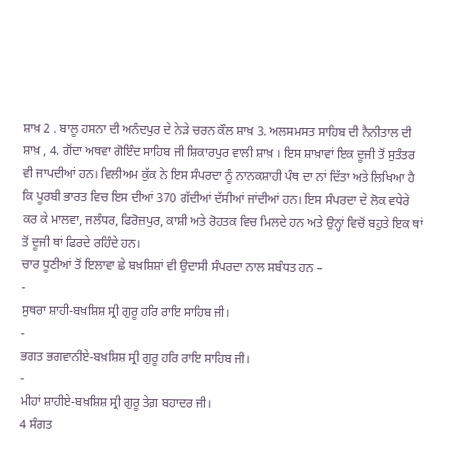ਸ਼ਾਖ਼ 2 . ਬਾਲੂ ਹਸਨਾ ਦੀ ਅਨੰਦਪੁਰ ਦੇ ਨੇੜੇ ਚਰਨ ਕੌਲ ਸ਼ਾਖ਼ 3. ਅਲਸਮਸਤ ਸਾਹਿਬ ਦੀ ਨੈਨੀਤਾਲ ਦੀ ਸ਼ਾਖ਼ , 4. ਗੋਂਦਾ ਅਥਵਾ ਗੋਇੰਦ ਸਾਹਿਬ ਜੀ ਸ਼ਿਕਾਰਪੁਰ ਵਾਲੀ ਸ਼ਾਖ਼ । ਇਸ ਸ਼ਾਖ਼ਾਵਾਂ ਇਕ ਦੂਜੀ ਤੋਂ ਸੁਤੰਤਰ ਵੀ ਜਾਪਦੀਆਂ ਹਨ। ਵਿਲੀਅਮ ਕੁੱਕ ਨੇ ਇਸ ਸੰਪਰਦਾ ਨੂੰ ਨਾਨਕਸ਼ਾਹੀ ਪੰਥ ਦਾ ਨਾਂ ਦਿੱਤਾ ਅਤੇ ਲਿਖਿਆ ਹੈ ਕਿ ਪੂਰਬੀ ਭਾਰਤ ਵਿਚ ਇਸ ਦੀਆਂ 370 ਗੱਦੀਆਂ ਦੱਸੀਆਂ ਜਾਂਦੀਆਂ ਹਨ। ਇਸ ਸੰਪਰਦਾ ਦੇ ਲੋਕ ਵਧੇਰੇ ਕਰ ਕੇ ਮਾਲਵਾ, ਜਲੰਧਰ, ਫਿਰੋਜ਼ਪੁਰ, ਕਾਸ਼ੀ ਅਤੇ ਰੋਹਤਕ ਵਿਚ ਮਿਲਦੇ ਹਨ ਅਤੇ ਉਨ੍ਹਾਂ ਵਿਚੋਂ ਬਹੁਤੇ ਇਕ ਥਾਂ ਤੋਂ ਦੂਜੀ ਥਾਂ ਫਿਰਦੇ ਰਹਿੰਦੇ ਹਨ।
ਚਾਰ ਧੂਣੀਆਂ ਤੋਂ ਇਲਾਵਾ ਛੇ ਬਖ਼ਸ਼ਿਸ਼ਾਂ ਵੀ ਉਦਾਸੀ ਸੰਪਰਦਾ ਨਾਲ ਸਬੰਧਤ ਹਨ –
-
ਸੁਥਰਾ ਸ਼ਾਹੀ-ਬਖ਼ਸ਼ਿਸ਼ ਸ੍ਰੀ ਗੁਰੂ ਹਰਿ ਰਾਇ ਸਾਹਿਬ ਜੀ।
-
ਭਗਤ ਭਗਵਾਨੀਏ-ਬਖ਼ਸ਼ਿਸ਼ ਸ੍ਰੀ ਗੁਰੂ ਹਰਿ ਰਾਇ ਸਾਹਿਬ ਜੀ।
-
ਮੀਹਾਂ ਸ਼ਾਹੀਏ-ਬਖ਼ਸ਼ਿਸ਼ ਸ੍ਰੀ ਗੁਰੂ ਤੇਗ਼ ਬਹਾਦਰ ਜੀ।
4 ਸੰਗਤ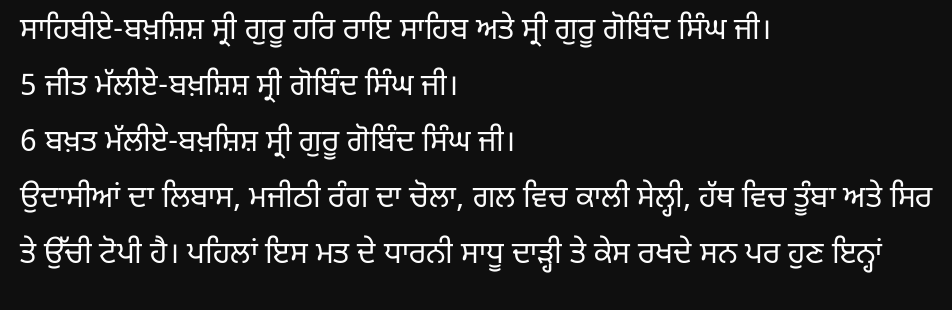ਸਾਹਿਬੀਏ-ਬਖ਼ਸ਼ਿਸ਼ ਸ੍ਰੀ ਗੁਰੂ ਹਰਿ ਰਾਇ ਸਾਹਿਬ ਅਤੇ ਸ੍ਰੀ ਗੁਰੂ ਗੋਬਿੰਦ ਸਿੰਘ ਜੀ।
5 ਜੀਤ ਮੱਲੀਏ-ਬਖ਼ਸ਼ਿਸ਼ ਸ੍ਰੀ ਗੋਬਿੰਦ ਸਿੰਘ ਜੀ।
6 ਬਖ਼ਤ ਮੱਲੀਏ-ਬਖ਼ਸ਼ਿਸ਼ ਸ੍ਰੀ ਗੁਰੂ ਗੋਬਿੰਦ ਸਿੰਘ ਜੀ।
ਉਦਾਸੀਆਂ ਦਾ ਲਿਬਾਸ, ਮਜੀਠੀ ਰੰਗ ਦਾ ਚੋਲਾ, ਗਲ ਵਿਚ ਕਾਲੀ ਸੇਲ੍ਹੀ, ਹੱਥ ਵਿਚ ਤੂੰਬਾ ਅਤੇ ਸਿਰ ਤੇ ਉੱਚੀ ਟੋਪੀ ਹੈ। ਪਹਿਲਾਂ ਇਸ ਮਤ ਦੇ ਧਾਰਨੀ ਸਾਧੂ ਦਾੜ੍ਹੀ ਤੇ ਕੇਸ ਰਖਦੇ ਸਨ ਪਰ ਹੁਣ ਇਨ੍ਹਾਂ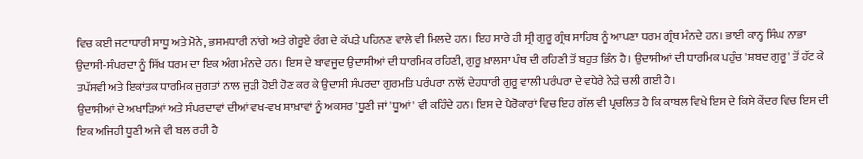ਵਿਚ ਕਈ ਜਟਾਧਾਰੀ ਸਾਧੂ ਅਤੇ ਮੋਨੇ, ਭਸਮਧਾਰੀ ਨਾਂਗੇ ਅਤੇ ਗੇਰੂਏ ਰੰਗ ਦੇ ਕੱਪੜੇ ਪਹਿਨਣ ਵਾਲੇ ਵੀ ਮਿਲਦੇ ਹਨ। ਇਹ ਸਾਰੇ ਹੀ ਸ੍ਰੀ ਗੁਰੂ ਗ੍ਰੰਥ ਸਾਹਿਬ ਨੂੰ ਆਪਣਾ ਧਰਮ ਗ੍ਰੰਥ ਮੰਨਦੇ ਹਨ। ਭਾਈ ਕਾਨ੍ਹ ਸਿੰਘ ਨਾਭਾ ਉਦਾਸੀ-ਸੰਪਰਦਾ ਨੂੰ ਸਿੱਖ ਧਰਮ ਦਾ ਇਕ ਅੰਗ ਮੰਨਦੇ ਹਨ। ਇਸ ਦੇ ਬਾਵਜੂਦ ਉਦਾਸੀਆਂ ਦੀ ਧਾਰਮਿਕ ਰਹਿਣੀ, ਗੁਰੂ ਖ਼ਾਲਸਾ ਪੰਥ ਦੀ ਰਹਿਣੀ ਤੋਂ ਬਹੁਤ ਭਿੰਨ ਹੈ। ਉਦਾਸੀਆਂ ਦੀ ਧਾਰਮਿਕ ਪਹੁੰਚ 'ਸ਼ਬਦ ਗੁਰੂ' ਤੋਂ ਹੱਟ ਕੇ ਤਪੱਸਵੀ ਅਤੇ ਇਕਾਂਤਕ ਧਾਰਮਿਕ ਜੁਗਤਾਂ ਨਾਲ ਜੁੜੀ ਹੋਈ ਹੋਣ ਕਰ ਕੇ ਉਦਾਸੀ ਸੰਪਰਦਾ ਗੁਰਮਤਿ ਪਰੰਪਰਾ ਨਾਲੋਂ ਦੇਹਧਾਰੀ ਗੁਰੂ ਵਾਲੀ ਪਰੰਪਰਾ ਦੇ ਵਧੇਰੇ ਨੇੜੇ ਚਲੀ ਗਈ ਹੈ।
ਉਦਾਸੀਆਂ ਦੇ ਅਖਾੜਿਆਂ ਅਤੇ ਸੰਪਰਦਾਵਾਂ ਦੀਆਂ ਵਖ-ਵਖ ਸ਼ਾਖ਼ਾਵਾਂ ਨੂੰ ਅਕਸਰ 'ਧੂਣੀ ਜਾਂ 'ਧੂਆਂ' ਵੀ ਕਹਿੰਦੇ ਹਨ। ਇਸ ਦੇ ਪੈਰੋਕਾਰਾਂ ਵਿਚ ਇਹ ਗੱਲ ਵੀ ਪ੍ਰਚਲਿਤ ਹੈ ਕਿ ਕਾਬਲ ਵਿਖੇ ਇਸ ਦੇ ਕਿਸੇ ਕੇਂਦਰ ਵਿਚ ਇਸ ਦੀ ਇਕ ਅਜਿਹੀ ਧੂਣੀ ਅਜੇ ਵੀ ਬਲ ਰਹੀ ਹੈ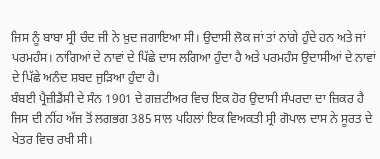ਜਿਸ ਨੂੰ ਬਾਬਾ ਸ੍ਰੀ ਚੰਦ ਜੀ ਨੇ ਖ਼ੁਦ ਜਗਾਇਆ ਸੀ। ਉਦਾਸੀ ਲੋਕ ਜਾਂ ਤਾਂ ਨਾਂਗੇ ਹੁੰਦੇ ਹਨ ਅਤੇ ਜਾਂ ਪਰਮਹੰਸ। ਨਾਂਗਿਆਂ ਦੇ ਨਾਵਾਂ ਦੇ ਪਿੱਛੇ ਦਾਸ ਲਗਿਆ ਹੁੰਦਾ ਹੈ ਅਤੇ ਪਰਮਹੰਸ ਉਦਾਸੀਆਂ ਦੇ ਨਾਵਾਂ ਦੇ ਪਿੱਛੇ ਅਨੰਦ ਸ਼ਬਦ ਜੁੜਿਆ ਹੁੰਦਾ ਹੈ।
ਬੰਬਈ ਪ੍ਰੈਜ਼ੀਡੈਂਸੀ ਦੇ ਸੰਨ 1901 ਦੇ ਗਜ਼ਟੀਅਰ ਵਿਚ ਇਕ ਹੋਰ ਉਦਾਸੀ ਸੰਪਰਦਾ ਦਾ ਜ਼ਿਕਰ ਹੈ ਜਿਸ ਦੀ ਨੀਂਹ ਅੱਜ ਤੋਂ ਲਗਭਗ 385 ਸਾਲ ਪਹਿਲਾਂ ਇਕ ਵਿਅਕਤੀ ਸ੍ਰੀ ਗੋਪਾਲ ਦਾਸ ਨੇ ਸੂਰਤ ਦੇ ਖੇਤਰ ਵਿਚ ਰਖੀ ਸੀ।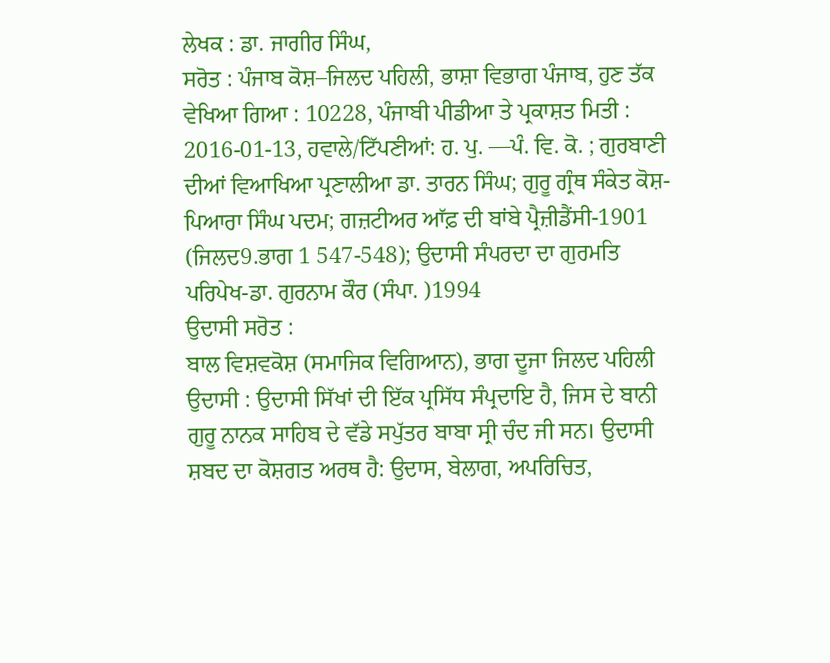ਲੇਖਕ : ਡਾ. ਜਾਗੀਰ ਸਿੰਘ,
ਸਰੋਤ : ਪੰਜਾਬ ਕੋਸ਼–ਜਿਲਦ ਪਹਿਲੀ, ਭਾਸ਼ਾ ਵਿਭਾਗ ਪੰਜਾਬ, ਹੁਣ ਤੱਕ ਵੇਖਿਆ ਗਿਆ : 10228, ਪੰਜਾਬੀ ਪੀਡੀਆ ਤੇ ਪ੍ਰਕਾਸ਼ਤ ਮਿਤੀ : 2016-01-13, ਹਵਾਲੇ/ਟਿੱਪਣੀਆਂ: ਹ. ਪੁ. ––ਪੰ. ਵਿ. ਕੋ. ; ਗੁਰਬਾਣੀ ਦੀਆਂ ਵਿਆਖਿਆ ਪ੍ਰਣਾਲੀਆ ਡਾ. ਤਾਰਨ ਸਿੰਘ; ਗੁਰੂ ਗ੍ਰੰਥ ਸੰਕੇਤ ਕੋਸ਼-ਪਿਆਰਾ ਸਿੰਘ ਪਦਮ; ਗਜ਼ਟੀਅਰ ਆੱਫ਼ ਦੀ ਬਾਂਬੇ ਪ੍ਰੈਜ਼ੀਡੈਂਸੀ-1901 (ਜਿਲਦ9.ਭਾਗ 1 547-548); ਉਦਾਸੀ ਸੰਪਰਦਾ ਦਾ ਗੁਰਮਤਿ ਪਰਿਪੇਖ-ਡਾ. ਗੁਰਨਾਮ ਕੌਰ (ਸੰਪਾ. )1994
ਉਦਾਸੀ ਸਰੋਤ :
ਬਾਲ ਵਿਸ਼ਵਕੋਸ਼ (ਸਮਾਜਿਕ ਵਿਗਿਆਨ), ਭਾਗ ਦੂਜਾ ਜਿਲਦ ਪਹਿਲੀ
ਉਦਾਸੀ : ਉਦਾਸੀ ਸਿੱਖਾਂ ਦੀ ਇੱਕ ਪ੍ਰਸਿੱਧ ਸੰਪ੍ਰਦਾਇ ਹੈ, ਜਿਸ ਦੇ ਬਾਨੀ ਗੁਰੂ ਨਾਨਕ ਸਾਹਿਬ ਦੇ ਵੱਡੇ ਸਪੁੱਤਰ ਬਾਬਾ ਸ੍ਰੀ ਚੰਦ ਜੀ ਸਨ। ਉਦਾਸੀ ਸ਼ਬਦ ਦਾ ਕੋਸ਼ਗਤ ਅਰਥ ਹੈ: ਉਦਾਸ, ਬੇਲਾਗ, ਅਪਰਿਚਿਤ,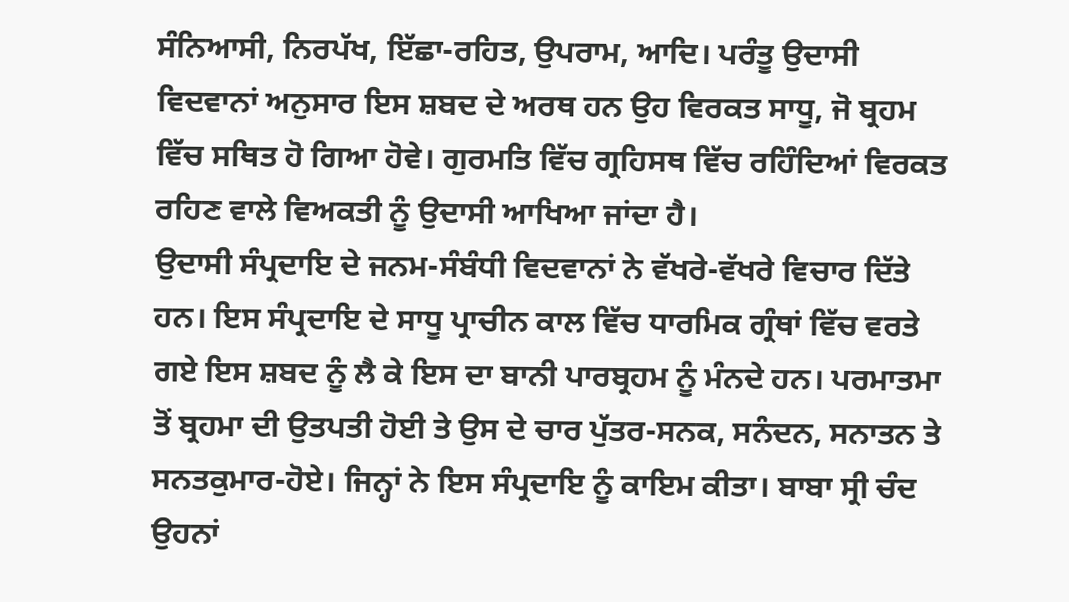ਸੰਨਿਆਸੀ, ਨਿਰਪੱਖ, ਇੱਛਾ-ਰਹਿਤ, ਉਪਰਾਮ, ਆਦਿ। ਪਰੰਤੂ ਉਦਾਸੀ ਵਿਦਵਾਨਾਂ ਅਨੁਸਾਰ ਇਸ ਸ਼ਬਦ ਦੇ ਅਰਥ ਹਨ ਉਹ ਵਿਰਕਤ ਸਾਧੂ, ਜੋ ਬ੍ਰਹਮ ਵਿੱਚ ਸਥਿਤ ਹੋ ਗਿਆ ਹੋਵੇ। ਗੁਰਮਤਿ ਵਿੱਚ ਗ੍ਰਹਿਸਥ ਵਿੱਚ ਰਹਿੰਦਿਆਂ ਵਿਰਕਤ ਰਹਿਣ ਵਾਲੇ ਵਿਅਕਤੀ ਨੂੰ ਉਦਾਸੀ ਆਖਿਆ ਜਾਂਦਾ ਹੈ।
ਉਦਾਸੀ ਸੰਪ੍ਰਦਾਇ ਦੇ ਜਨਮ-ਸੰਬੰਧੀ ਵਿਦਵਾਨਾਂ ਨੇ ਵੱਖਰੇ-ਵੱਖਰੇ ਵਿਚਾਰ ਦਿੱਤੇ ਹਨ। ਇਸ ਸੰਪ੍ਰਦਾਇ ਦੇ ਸਾਧੂ ਪ੍ਰਾਚੀਨ ਕਾਲ ਵਿੱਚ ਧਾਰਮਿਕ ਗ੍ਰੰਥਾਂ ਵਿੱਚ ਵਰਤੇ ਗਏ ਇਸ ਸ਼ਬਦ ਨੂੰ ਲੈ ਕੇ ਇਸ ਦਾ ਬਾਨੀ ਪਾਰਬ੍ਰਹਮ ਨੂੰ ਮੰਨਦੇ ਹਨ। ਪਰਮਾਤਮਾ ਤੋਂ ਬ੍ਰਹਮਾ ਦੀ ਉਤਪਤੀ ਹੋਈ ਤੇ ਉਸ ਦੇ ਚਾਰ ਪੁੱਤਰ-ਸਨਕ, ਸਨੰਦਨ, ਸਨਾਤਨ ਤੇ ਸਨਤਕੁਮਾਰ-ਹੋਏ। ਜਿਨ੍ਹਾਂ ਨੇ ਇਸ ਸੰਪ੍ਰਦਾਇ ਨੂੰ ਕਾਇਮ ਕੀਤਾ। ਬਾਬਾ ਸ੍ਰੀ ਚੰਦ ਉਹਨਾਂ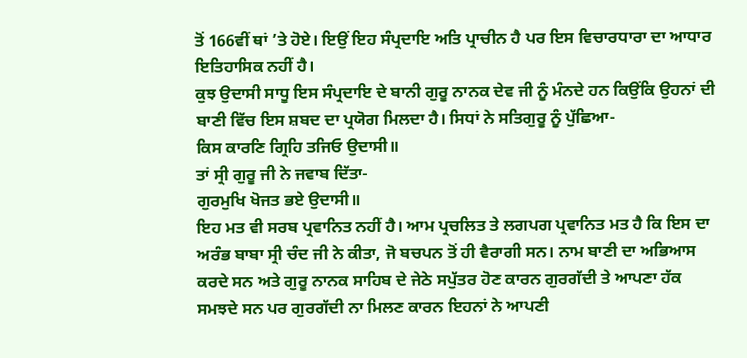ਤੋਂ 166ਵੀਂ ਥਾਂ ’ਤੇ ਹੋਏ। ਇਉਂ ਇਹ ਸੰਪ੍ਰਦਾਇ ਅਤਿ ਪ੍ਰਾਚੀਨ ਹੈ ਪਰ ਇਸ ਵਿਚਾਰਧਾਰਾ ਦਾ ਆਧਾਰ ਇਤਿਹਾਸਿਕ ਨਹੀਂ ਹੈ।
ਕੁਝ ਉਦਾਸੀ ਸਾਧੂ ਇਸ ਸੰਪ੍ਰਦਾਇ ਦੇ ਬਾਨੀ ਗੁਰੂ ਨਾਨਕ ਦੇਵ ਜੀ ਨੂੰ ਮੰਨਦੇ ਹਨ ਕਿਉਂਕਿ ਉਹਨਾਂ ਦੀ ਬਾਣੀ ਵਿੱਚ ਇਸ ਸ਼ਬਦ ਦਾ ਪ੍ਰਯੋਗ ਮਿਲਦਾ ਹੈ। ਸਿਧਾਂ ਨੇ ਸਤਿਗੁਰੂ ਨੂੰ ਪੁੱਛਿਆ-
ਕਿਸ ਕਾਰਣਿ ਗ੍ਰਿਹਿ ਤਜਿਓ ਉਦਾਸੀ॥
ਤਾਂ ਸ੍ਰੀ ਗੁਰੂ ਜੀ ਨੇ ਜਵਾਬ ਦਿੱਤਾ-
ਗੁਰਮੁਖਿ ਖੋਜਤ ਭਏ ਉਦਾਸੀ॥
ਇਹ ਮਤ ਵੀ ਸਰਬ ਪ੍ਰਵਾਨਿਤ ਨਹੀਂ ਹੈ। ਆਮ ਪ੍ਰਚਲਿਤ ਤੇ ਲਗਪਗ ਪ੍ਰਵਾਨਿਤ ਮਤ ਹੈ ਕਿ ਇਸ ਦਾ ਅਰੰਭ ਬਾਬਾ ਸ੍ਰੀ ਚੰਦ ਜੀ ਨੇ ਕੀਤਾ, ਜੋ ਬਚਪਨ ਤੋਂ ਹੀ ਵੈਰਾਗੀ ਸਨ। ਨਾਮ ਬਾਣੀ ਦਾ ਅਭਿਆਸ ਕਰਦੇ ਸਨ ਅਤੇ ਗੁਰੂ ਨਾਨਕ ਸਾਹਿਬ ਦੇ ਜੇਠੇ ਸਪੁੱਤਰ ਹੋਣ ਕਾਰਨ ਗੁਰਗੱਦੀ ਤੇ ਆਪਣਾ ਹੱਕ ਸਮਝਦੇ ਸਨ ਪਰ ਗੁਰਗੱਦੀ ਨਾ ਮਿਲਣ ਕਾਰਨ ਇਹਨਾਂ ਨੇ ਆਪਣੀ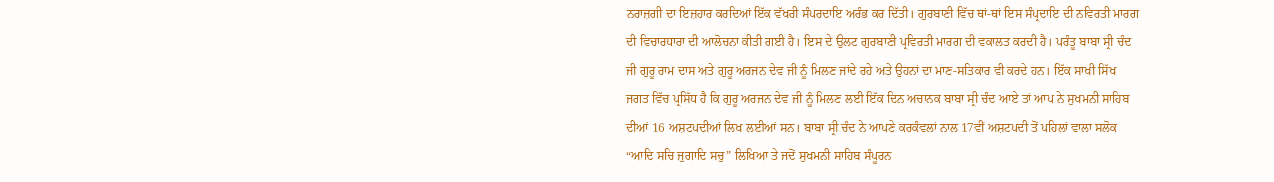ਨਰਾਜ਼ਗੀ ਦਾ ਇਜ਼ਹਾਰ ਕਰਦਿਆਂ ਇੱਕ ਵੱਖਰੀ ਸੰਪਰਦਾਇ ਅਰੰਭ ਕਰ ਦਿੱਤੀ। ਗੁਰਬਾਣੀ ਵਿੱਚ ਥਾਂ-ਥਾਂ ਇਸ ਸੰਪ੍ਰਦਾਇ ਦੀ ਨਵਿਰਤੀ ਮਾਰਗ ਦੀ ਵਿਚਾਰਧਾਰਾ ਦੀ ਆਲੋਚਨਾ ਕੀਤੀ ਗਈ ਹੈ। ਇਸ ਦੇ ਉਲਟ ਗੁਰਬਾਣੀ ਪ੍ਰਵਿਰਤੀ ਮਾਰਗ ਦੀ ਵਕਾਲਤ ਕਰਦੀ ਹੈ। ਪਰੰਤੂ ਬਾਬਾ ਸ੍ਰੀ ਚੰਦ ਜੀ ਗੁਰੂ ਰਾਮ ਦਾਸ ਅਤੇ ਗੁਰੂ ਅਰਜਨ ਦੇਵ ਜੀ ਨੂੰ ਮਿਲਣ ਜਾਂਦੇ ਰਹੇ ਅਤੇ ਉਹਨਾਂ ਦਾ ਮਾਣ-ਸਤਿਕਾਰ ਵੀ ਕਰਦੇ ਹਨ। ਇੱਕ ਸਾਖੀ ਸਿੱਖ ਜਗਤ ਵਿੱਚ ਪ੍ਰਸਿੱਧ ਹੈ ਕਿ ਗੁਰੂ ਅਰਜਨ ਦੇਵ ਜੀ ਨੂੰ ਮਿਲਣ ਲਈ ਇੱਕ ਦਿਨ ਅਚਾਨਕ ਬਾਬਾ ਸ੍ਰੀ ਚੰਦ ਆਏ ਤਾਂ ਆਪ ਨੇ ਸੁਖਮਨੀ ਸਾਹਿਬ ਦੀਆਂ 16 ਅਸ਼ਟਪਦੀਆਂ ਲਿਖ ਲਈਆਂ ਸਨ। ਬਾਬਾ ਸ੍ਰੀ ਚੰਦ ਨੇ ਆਪਣੇ ਕਰਕੰਵਲਾਂ ਨਾਲ 17ਵੀਂ ਅਸ਼ਟਪਦੀ ਤੋਂ ਪਹਿਲਾਂ ਵਾਲਾ ਸਲੋਕ “ਆਦਿ ਸਚਿ ਜੁਗਾਦਿ ਸਚੁ” ਲਿਖਿਆ ਤੇ ਜਦੋਂ ਸੁਖਮਨੀ ਸਾਹਿਬ ਸੰਪੂਰਨ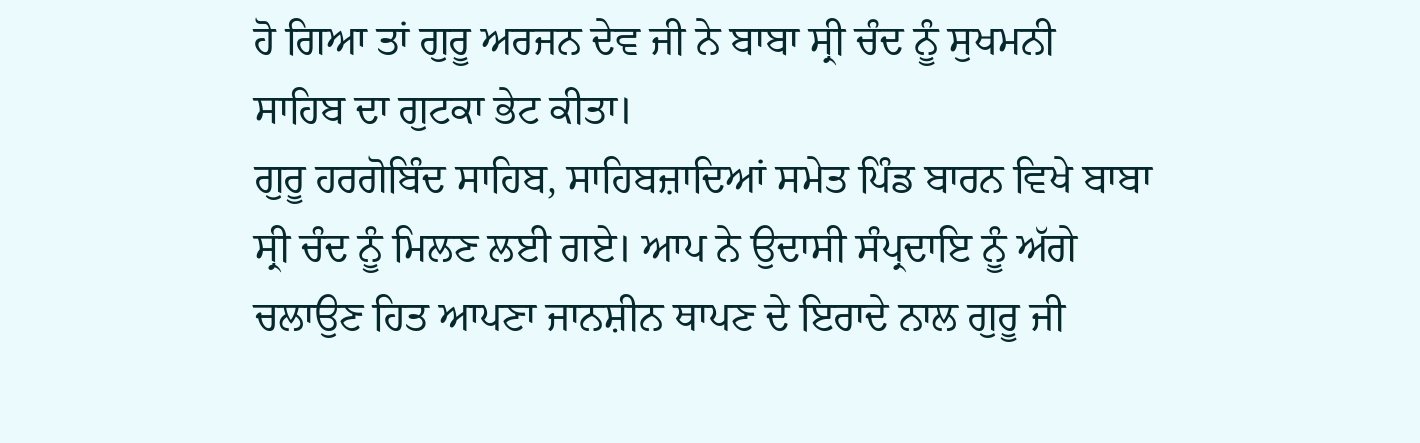ਹੋ ਗਿਆ ਤਾਂ ਗੁਰੂ ਅਰਜਨ ਦੇਵ ਜੀ ਨੇ ਬਾਬਾ ਸ੍ਰੀ ਚੰਦ ਨੂੰ ਸੁਖਮਨੀ ਸਾਹਿਬ ਦਾ ਗੁਟਕਾ ਭੇਟ ਕੀਤਾ।
ਗੁਰੂ ਹਰਗੋਬਿੰਦ ਸਾਹਿਬ, ਸਾਹਿਬਜ਼ਾਦਿਆਂ ਸਮੇਤ ਪਿੰਡ ਬਾਰਨ ਵਿਖੇ ਬਾਬਾ ਸ੍ਰੀ ਚੰਦ ਨੂੰ ਮਿਲਣ ਲਈ ਗਏ। ਆਪ ਨੇ ਉਦਾਸੀ ਸੰਪ੍ਰਦਾਇ ਨੂੰ ਅੱਗੇ ਚਲਾਉਣ ਹਿਤ ਆਪਣਾ ਜਾਨਸ਼ੀਨ ਥਾਪਣ ਦੇ ਇਰਾਦੇ ਨਾਲ ਗੁਰੂ ਜੀ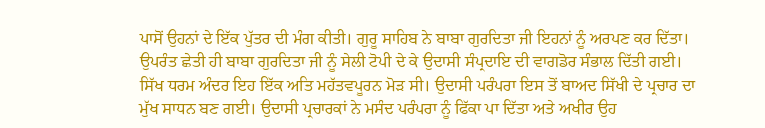ਪਾਸੋਂ ਉਹਨਾਂ ਦੇ ਇੱਕ ਪੁੱਤਰ ਦੀ ਮੰਗ ਕੀਤੀ। ਗੁਰੂ ਸਾਹਿਬ ਨੇ ਬਾਬਾ ਗੁਰਦਿਤਾ ਜੀ ਇਹਨਾਂ ਨੂੰ ਅਰਪਣ ਕਰ ਦਿੱਤਾ। ਉਪਰੰਤ ਛੇਤੀ ਹੀ ਬਾਬਾ ਗੁਰਦਿਤਾ ਜੀ ਨੂੰ ਸੇਲੀ ਟੋਪੀ ਦੇ ਕੇ ਉਦਾਸੀ ਸੰਪ੍ਰਦਾਇ ਦੀ ਵਾਗਡੋਰ ਸੰਭਾਲ ਦਿੱਤੀ ਗਈ। ਸਿੱਖ ਧਰਮ ਅੰਦਰ ਇਹ ਇੱਕ ਅਤਿ ਮਹੱਤਵਪੂਰਨ ਮੋੜ ਸੀ। ਉਦਾਸੀ ਪਰੰਪਰਾ ਇਸ ਤੋਂ ਬਾਅਦ ਸਿੱਖੀ ਦੇ ਪ੍ਰਚਾਰ ਦਾ ਮੁੱਖ ਸਾਧਨ ਬਣ ਗਈ। ਉਦਾਸੀ ਪ੍ਰਚਾਰਕਾਂ ਨੇ ਮਸੰਦ ਪਰੰਪਰਾ ਨੂੰ ਫਿੱਕਾ ਪਾ ਦਿੱਤਾ ਅਤੇ ਅਖੀਰ ਉਹ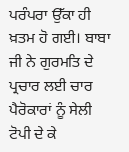ਪਰੰਪਰਾ ਉੱਕਾ ਹੀ ਖ਼ਤਮ ਹੋ ਗਈ। ਬਾਬਾ ਜੀ ਨੇ ਗੁਰਮਤਿ ਦੇ ਪ੍ਰਚਾਰ ਲਈ ਚਾਰ ਪੈਰੋਕਾਰਾਂ ਨੂੰ ਸੇਲੀ ਟੋਪੀ ਦੇ ਕੇ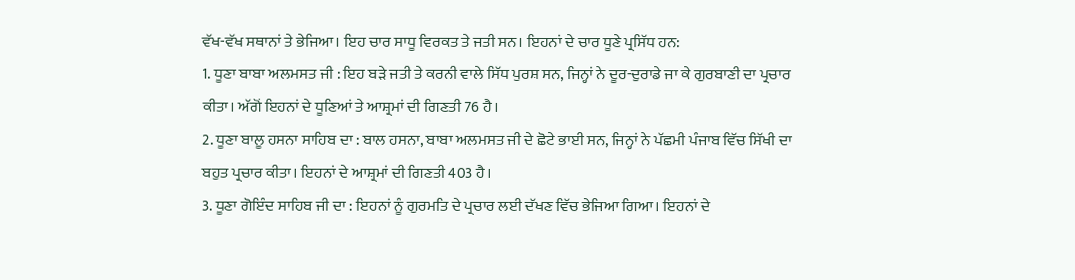ਵੱਖ-ਵੱਖ ਸਥਾਨਾਂ ਤੇ ਭੇਜਿਆ। ਇਹ ਚਾਰ ਸਾਧੂ ਵਿਰਕਤ ਤੇ ਜਤੀ ਸਨ। ਇਹਨਾਂ ਦੇ ਚਾਰ ਧੂਣੇ ਪ੍ਰਸਿੱਧ ਹਨ:
1. ਧੂਣਾ ਬਾਬਾ ਅਲਮਸਤ ਜੀ : ਇਹ ਬੜੇ ਜਤੀ ਤੇ ਕਰਨੀ ਵਾਲੇ ਸਿੱਧ ਪੁਰਸ਼ ਸਨ, ਜਿਨ੍ਹਾਂ ਨੇ ਦੂਰ-ਦੁਰਾਡੇ ਜਾ ਕੇ ਗੁਰਬਾਣੀ ਦਾ ਪ੍ਰਚਾਰ ਕੀਤਾ। ਅੱਗੋਂ ਇਹਨਾਂ ਦੇ ਧੂਣਿਆਂ ਤੇ ਆਸ਼੍ਰਮਾਂ ਦੀ ਗਿਣਤੀ 76 ਹੈ।
2. ਧੂਣਾ ਬਾਲੂ ਹਸਨਾ ਸਾਹਿਬ ਦਾ : ਬਾਲ ਹਸਨਾ, ਬਾਬਾ ਅਲਮਸਤ ਜੀ ਦੇ ਛੋਟੇ ਭਾਈ ਸਨ, ਜਿਨ੍ਹਾਂ ਨੇ ਪੱਛਮੀ ਪੰਜਾਬ ਵਿੱਚ ਸਿੱਖੀ ਦਾ ਬਹੁਤ ਪ੍ਰਚਾਰ ਕੀਤਾ। ਇਹਨਾਂ ਦੇ ਆਸ਼੍ਰਮਾਂ ਦੀ ਗਿਣਤੀ 403 ਹੈ।
3. ਧੂਣਾ ਗੋਇੰਦ ਸਾਹਿਬ ਜੀ ਦਾ : ਇਹਨਾਂ ਨੂੰ ਗੁਰਮਤਿ ਦੇ ਪ੍ਰਚਾਰ ਲਈ ਦੱਖਣ ਵਿੱਚ ਭੇਜਿਆ ਗਿਆ। ਇਹਨਾਂ ਦੇ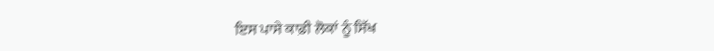ਇਸ ਪਾਸੇ ਕਾਫ਼ੀ ਲੋਕਾਂ ਨੂੰ ਸਿੱਖ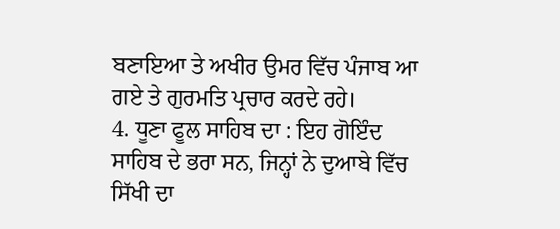ਬਣਾਇਆ ਤੇ ਅਖੀਰ ਉਮਰ ਵਿੱਚ ਪੰਜਾਬ ਆ ਗਏ ਤੇ ਗੁਰਮਤਿ ਪ੍ਰਚਾਰ ਕਰਦੇ ਰਹੇ।
4. ਧੂਣਾ ਫੂਲ ਸਾਹਿਬ ਦਾ : ਇਹ ਗੋਇੰਦ ਸਾਹਿਬ ਦੇ ਭਰਾ ਸਨ, ਜਿਨ੍ਹਾਂ ਨੇ ਦੁਆਬੇ ਵਿੱਚ ਸਿੱਖੀ ਦਾ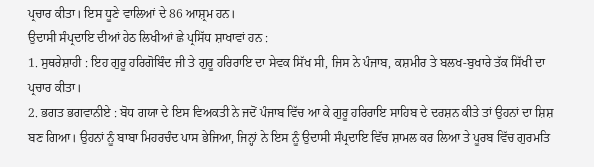ਪ੍ਰਚਾਰ ਕੀਤਾ। ਇਸ ਧੂਣੇ ਵਾਲਿਆਂ ਦੇ 86 ਆਸ਼੍ਰਮ ਹਨ।
ਉਦਾਸੀ ਸੰਪ੍ਰਦਾਇ ਦੀਆਂ ਹੇਠ ਲਿਖੀਆਂ ਛੇ ਪ੍ਰਸਿੱਧ ਸ਼ਾਖਾਵਾਂ ਹਨ :
1. ਸੁਥਰੇਸ਼ਾਹੀ : ਇਹ ਗੁਰੂ ਹਰਿਗੋਬਿੰਦ ਜੀ ਤੇ ਗੁਰੂ ਹਰਿਰਾਇ ਦਾ ਸੇਵਕ ਸਿੱਖ ਸੀ, ਜਿਸ ਨੇ ਪੰਜਾਬ, ਕਸ਼ਮੀਰ ਤੇ ਬਲਖ-ਬੁਖਾਰੇ ਤੱਕ ਸਿੱਖੀ ਦਾ ਪ੍ਰਚਾਰ ਕੀਤਾ।
2. ਭਗਤ ਭਗਵਾਨੀਏ : ਬੋਧ ਗਯਾ ਦੇ ਇਸ ਵਿਅਕਤੀ ਨੇ ਜਦੋਂ ਪੰਜਾਬ ਵਿੱਚ ਆ ਕੇ ਗੁਰੂ ਹਰਿਰਾਇ ਸਾਹਿਬ ਦੇ ਦਰਸ਼ਨ ਕੀਤੇ ਤਾਂ ਉਹਨਾਂ ਦਾ ਸ਼ਿਸ਼ ਬਣ ਗਿਆ। ਉਹਨਾਂ ਨੂੰ ਬਾਬਾ ਮਿਹਰਚੰਦ ਪਾਸ ਭੇਜਿਆ, ਜਿਨ੍ਹਾਂ ਨੇ ਇਸ ਨੂੰ ਉਦਾਸੀ ਸੰਪ੍ਰਦਾਇ ਵਿੱਚ ਸ਼ਾਮਲ ਕਰ ਲਿਆ ਤੇ ਪੂਰਬ ਵਿੱਚ ਗੁਰਮਤਿ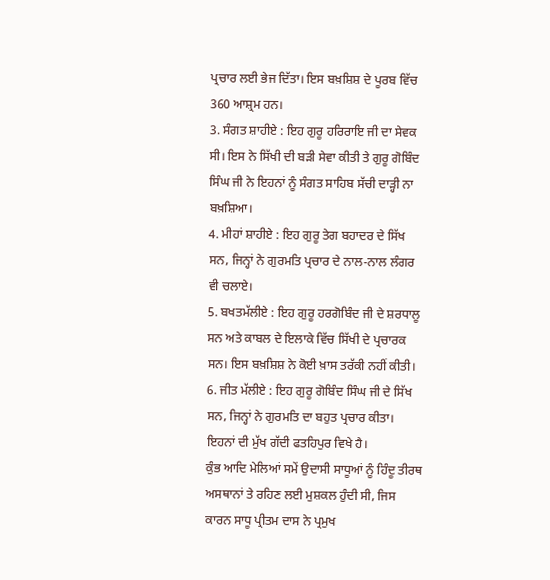ਪ੍ਰਚਾਰ ਲਈ ਭੇਜ ਦਿੱਤਾ। ਇਸ ਬਖ਼ਸ਼ਿਸ਼ ਦੇ ਪੂਰਬ ਵਿੱਚ 360 ਆਸ਼੍ਰਮ ਹਨ।
3. ਸੰਗਤ ਸ਼ਾਹੀਏ : ਇਹ ਗੁਰੂ ਹਰਿਰਾਇ ਜੀ ਦਾ ਸੇਵਕ ਸੀ। ਇਸ ਨੇ ਸਿੱਖੀ ਦੀ ਬੜੀ ਸੇਵਾ ਕੀਤੀ ਤੇ ਗੁਰੂ ਗੋਬਿੰਦ ਸਿੰਘ ਜੀ ਨੇ ਇਹਨਾਂ ਨੂੰ ਸੰਗਤ ਸਾਹਿਬ ਸੱਚੀ ਦਾੜ੍ਹੀ ਨਾ ਬਖ਼ਸ਼ਿਆ।
4. ਮੀਹਾਂ ਸ਼ਾਹੀਏ : ਇਹ ਗੁਰੂ ਤੇਗ ਬਹਾਦਰ ਦੇ ਸਿੱਖ ਸਨ, ਜਿਨ੍ਹਾਂ ਨੇ ਗੁਰਮਤਿ ਪ੍ਰਚਾਰ ਦੇ ਨਾਲ-ਨਾਲ ਲੰਗਰ ਵੀ ਚਲਾਏ।
5. ਬਖਤਮੱਲੀਏ : ਇਹ ਗੁਰੂ ਹਰਗੋਬਿੰਦ ਜੀ ਦੇ ਸ਼ਰਧਾਲੂ ਸਨ ਅਤੇ ਕਾਬਲ ਦੇ ਇਲਾਕੇ ਵਿੱਚ ਸਿੱਖੀ ਦੇ ਪ੍ਰਚਾਰਕ ਸਨ। ਇਸ ਬਖ਼ਸ਼ਿਸ਼ ਨੇ ਕੋਈ ਖ਼ਾਸ ਤਰੱਕੀ ਨਹੀਂ ਕੀਤੀ।
6. ਜੀਤ ਮੱਲੀਏ : ਇਹ ਗੁਰੂ ਗੋਬਿੰਦ ਸਿੰਘ ਜੀ ਦੇ ਸਿੱਖ ਸਨ, ਜਿਨ੍ਹਾਂ ਨੇ ਗੁਰਮਤਿ ਦਾ ਬਹੁਤ ਪ੍ਰਚਾਰ ਕੀਤਾ। ਇਹਨਾਂ ਦੀ ਮੁੱਖ ਗੱਦੀ ਫਤਹਿਪੁਰ ਵਿਖੇ ਹੈ।
ਕੁੰਭ ਆਦਿ ਮੇਲਿਆਂ ਸਮੇਂ ਉਦਾਸੀ ਸਾਧੂਆਂ ਨੂੰ ਹਿੰਦੂ ਤੀਰਥ ਅਸਥਾਨਾਂ ਤੇ ਰਹਿਣ ਲਈ ਮੁਸ਼ਕਲ ਹੁੰਦੀ ਸੀ, ਜਿਸ ਕਾਰਨ ਸਾਧੂ ਪ੍ਰੀਤਮ ਦਾਸ ਨੇ ਪ੍ਰਮੁਖ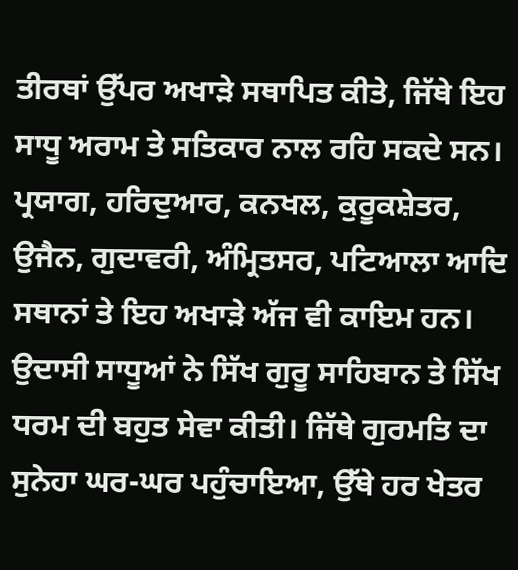ਤੀਰਥਾਂ ਉੱਪਰ ਅਖਾੜੇ ਸਥਾਪਿਤ ਕੀਤੇ, ਜਿੱਥੇ ਇਹ ਸਾਧੂ ਅਰਾਮ ਤੇ ਸਤਿਕਾਰ ਨਾਲ ਰਹਿ ਸਕਦੇ ਸਨ। ਪ੍ਰਯਾਗ, ਹਰਿਦੁਆਰ, ਕਨਖਲ, ਕੁਰੂਕਸ਼ੇਤਰ, ਉਜੈਨ, ਗੁਦਾਵਰੀ, ਅੰਮ੍ਰਿਤਸਰ, ਪਟਿਆਲਾ ਆਦਿ ਸਥਾਨਾਂ ਤੇ ਇਹ ਅਖਾੜੇ ਅੱਜ ਵੀ ਕਾਇਮ ਹਨ।
ਉਦਾਸੀ ਸਾਧੂਆਂ ਨੇ ਸਿੱਖ ਗੁਰੂ ਸਾਹਿਬਾਨ ਤੇ ਸਿੱਖ ਧਰਮ ਦੀ ਬਹੁਤ ਸੇਵਾ ਕੀਤੀ। ਜਿੱਥੇ ਗੁਰਮਤਿ ਦਾ ਸੁਨੇਹਾ ਘਰ-ਘਰ ਪਹੁੰਚਾਇਆ, ਉੱਥੇ ਹਰ ਖੇਤਰ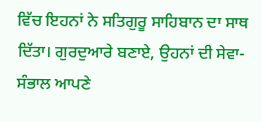ਵਿੱਚ ਇਹਨਾਂ ਨੇ ਸਤਿਗੁਰੂ ਸਾਹਿਬਾਨ ਦਾ ਸਾਥ ਦਿੱਤਾ। ਗੁਰਦੁਆਰੇ ਬਣਾਏ, ਉਹਨਾਂ ਦੀ ਸੇਵਾ-ਸੰਭਾਲ ਆਪਣੇ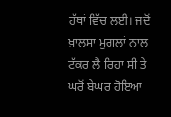ਹੱਥਾਂ ਵਿੱਚ ਲਈ। ਜਦੋਂ ਖ਼ਾਲਸਾ ਮੁਗਲਾਂ ਨਾਲ ਟੱਕਰ ਲੈ ਰਿਹਾ ਸੀ ਤੇ ਘਰੋਂ ਬੇਘਰ ਹੋਇਆ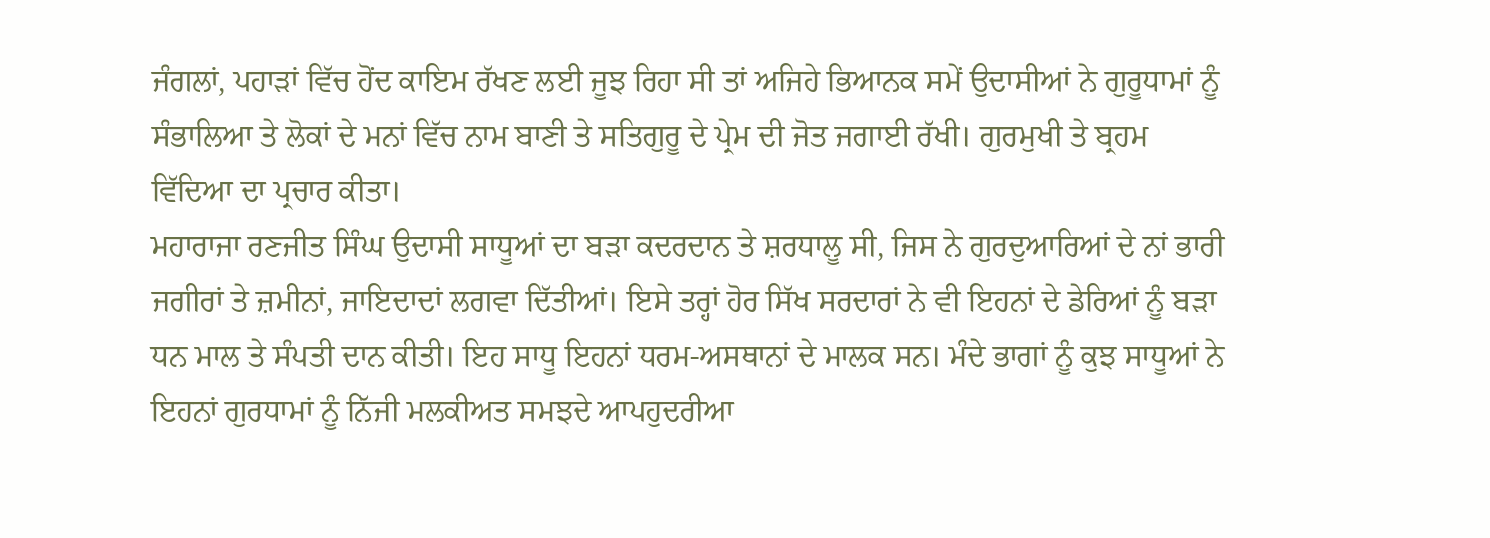ਜੰਗਲਾਂ, ਪਹਾੜਾਂ ਵਿੱਚ ਹੋਂਦ ਕਾਇਮ ਰੱਖਣ ਲਈ ਜੂਝ ਰਿਹਾ ਸੀ ਤਾਂ ਅਜਿਹੇ ਭਿਆਨਕ ਸਮੇਂ ਉਦਾਸੀਆਂ ਨੇ ਗੁਰੂਧਾਮਾਂ ਨੂੰ ਸੰਭਾਲਿਆ ਤੇ ਲੋਕਾਂ ਦੇ ਮਨਾਂ ਵਿੱਚ ਨਾਮ ਬਾਣੀ ਤੇ ਸਤਿਗੁਰੂ ਦੇ ਪ੍ਰੇਮ ਦੀ ਜੋਤ ਜਗਾਈ ਰੱਖੀ। ਗੁਰਮੁਖੀ ਤੇ ਬ੍ਰਹਮ ਵਿੱਦਿਆ ਦਾ ਪ੍ਰਚਾਰ ਕੀਤਾ।
ਮਹਾਰਾਜਾ ਰਣਜੀਤ ਸਿੰਘ ਉਦਾਸੀ ਸਾਧੂਆਂ ਦਾ ਬੜਾ ਕਦਰਦਾਨ ਤੇ ਸ਼ਰਧਾਲੂ ਸੀ, ਜਿਸ ਨੇ ਗੁਰਦੁਆਰਿਆਂ ਦੇ ਨਾਂ ਭਾਰੀ ਜਗੀਰਾਂ ਤੇ ਜ਼ਮੀਨਾਂ, ਜਾਇਦਾਦਾਂ ਲਗਵਾ ਦਿੱਤੀਆਂ। ਇਸੇ ਤਰ੍ਹਾਂ ਹੋਰ ਸਿੱਖ ਸਰਦਾਰਾਂ ਨੇ ਵੀ ਇਹਨਾਂ ਦੇ ਡੇਰਿਆਂ ਨੂੰ ਬੜਾ ਧਨ ਮਾਲ ਤੇ ਸੰਪਤੀ ਦਾਨ ਕੀਤੀ। ਇਹ ਸਾਧੂ ਇਹਨਾਂ ਧਰਮ-ਅਸਥਾਨਾਂ ਦੇ ਮਾਲਕ ਸਨ। ਮੰਦੇ ਭਾਗਾਂ ਨੂੰ ਕੁਝ ਸਾਧੂਆਂ ਨੇ ਇਹਨਾਂ ਗੁਰਧਾਮਾਂ ਨੂੰ ਨਿੱਜੀ ਮਲਕੀਅਤ ਸਮਝਦੇ ਆਪਹੁਦਰੀਆ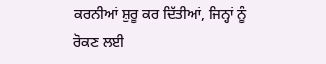ਕਰਨੀਆਂ ਸ਼ੁਰੂ ਕਰ ਦਿੱਤੀਆਂ, ਜਿਨ੍ਹਾਂ ਨੂੰ ਰੋਕਣ ਲਈ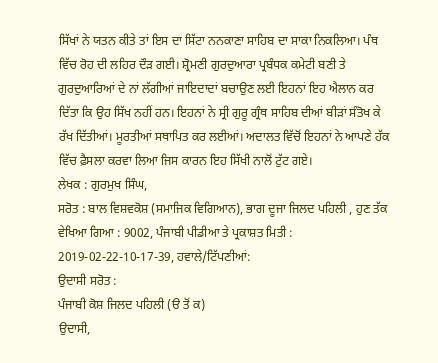ਸਿੱਖਾਂ ਨੇ ਯਤਨ ਕੀਤੇ ਤਾਂ ਇਸ ਦਾ ਸਿੱਟਾ ਨਨਕਾਣਾ ਸਾਹਿਬ ਦਾ ਸਾਕਾ ਨਿਕਲਿਆ। ਪੰਥ ਵਿੱਚ ਰੋਹ ਦੀ ਲਹਿਰ ਦੌੜ ਗਈ। ਸ਼੍ਰੋਮਣੀ ਗੁਰਦੁਆਰਾ ਪ੍ਰਬੰਧਕ ਕਮੇਟੀ ਬਣੀ ਤੇ ਗੁਰਦੁਆਰਿਆਂ ਦੇ ਨਾਂ ਲੱਗੀਆਂ ਜਾਇਦਾਦਾਂ ਬਚਾਉਣ ਲਈ ਇਹਨਾਂ ਇਹ ਐਲਾਨ ਕਰ ਦਿੱਤਾ ਕਿ ਉਹ ਸਿੱਖ ਨਹੀਂ ਹਨ। ਇਹਨਾਂ ਨੇ ਸ੍ਰੀ ਗੁਰੂ ਗ੍ਰੰਥ ਸਾਹਿਬ ਦੀਆਂ ਬੀੜਾਂ ਸੰਤੋਖ ਕੇ ਰੱਖ ਦਿੱਤੀਆਂ। ਮੂਰਤੀਆਂ ਸਥਾਪਿਤ ਕਰ ਲਈਆਂ। ਅਦਾਲਤ ਵਿੱਚੋਂ ਇਹਨਾਂ ਨੇ ਆਪਣੇ ਹੱਕ ਵਿੱਚ ਫ਼ੈਸਲਾ ਕਰਵਾ ਲਿਆ ਜਿਸ ਕਾਰਨ ਇਹ ਸਿੱਖੀ ਨਾਲੋਂ ਟੁੱਟ ਗਏ।
ਲੇਖਕ : ਗੁਰਮੁਖ ਸਿੰਘ,
ਸਰੋਤ : ਬਾਲ ਵਿਸ਼ਵਕੋਸ਼ (ਸਮਾਜਿਕ ਵਿਗਿਆਨ), ਭਾਗ ਦੂਜਾ ਜਿਲਦ ਪਹਿਲੀ , ਹੁਣ ਤੱਕ ਵੇਖਿਆ ਗਿਆ : 9002, ਪੰਜਾਬੀ ਪੀਡੀਆ ਤੇ ਪ੍ਰਕਾਸ਼ਤ ਮਿਤੀ : 2019-02-22-10-17-39, ਹਵਾਲੇ/ਟਿੱਪਣੀਆਂ:
ਉਦਾਸੀ ਸਰੋਤ :
ਪੰਜਾਬੀ ਕੋਸ਼ ਜਿਲਦ ਪਹਿਲੀ (ੳ ਤੋਂ ਕ)
ਉਦਾਸੀ,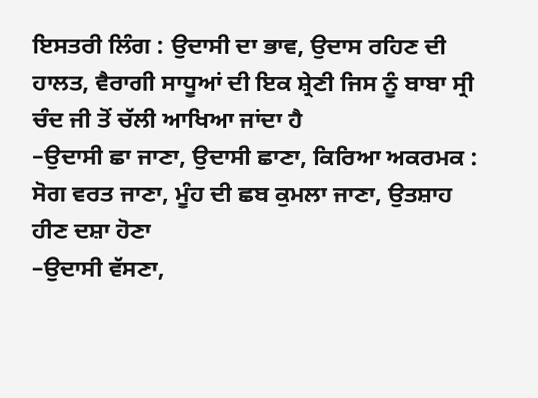ਇਸਤਰੀ ਲਿੰਗ : ਉਦਾਸੀ ਦਾ ਭਾਵ, ਉਦਾਸ ਰਹਿਣ ਦੀ ਹਾਲਤ, ਵੈਰਾਗੀ ਸਾਧੂਆਂ ਦੀ ਇਕ ਸ਼੍ਰੇਣੀ ਜਿਸ ਨੂੰ ਬਾਬਾ ਸ੍ਰੀ ਚੰਦ ਜੀ ਤੋਂ ਚੱਲੀ ਆਖਿਆ ਜਾਂਦਾ ਹੈ
–ਉਦਾਸੀ ਛਾ ਜਾਣਾ, ਉਦਾਸੀ ਛਾਣਾ, ਕਿਰਿਆ ਅਕਰਮਕ : ਸੋਗ ਵਰਤ ਜਾਣਾ, ਮੂੰਹ ਦੀ ਛਬ ਕੁਮਲਾ ਜਾਣਾ, ਉਤਸ਼ਾਹ ਹੀਣ ਦਸ਼ਾ ਹੋਣਾ
–ਉਦਾਸੀ ਵੱਸਣਾ,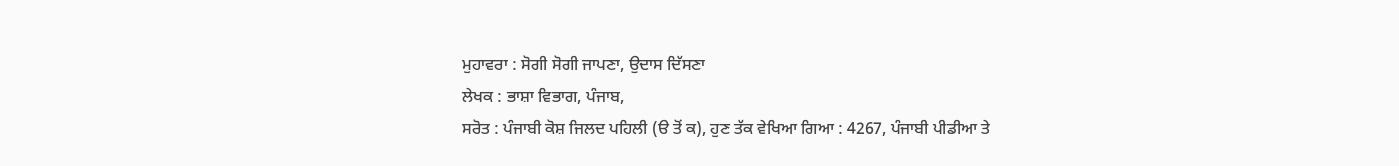ਮੁਹਾਵਰਾ : ਸੋਗੀ ਸੋਗੀ ਜਾਪਣਾ, ਉਦਾਸ ਦਿੱਸਣਾ
ਲੇਖਕ : ਭਾਸ਼ਾ ਵਿਭਾਗ, ਪੰਜਾਬ,
ਸਰੋਤ : ਪੰਜਾਬੀ ਕੋਸ਼ ਜਿਲਦ ਪਹਿਲੀ (ੳ ਤੋਂ ਕ), ਹੁਣ ਤੱਕ ਵੇਖਿਆ ਗਿਆ : 4267, ਪੰਜਾਬੀ ਪੀਡੀਆ ਤੇ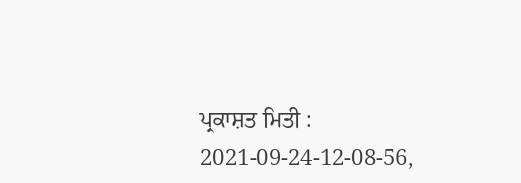ਪ੍ਰਕਾਸ਼ਤ ਮਿਤੀ : 2021-09-24-12-08-56,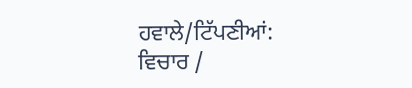ਹਵਾਲੇ/ਟਿੱਪਣੀਆਂ:
ਵਿਚਾਰ /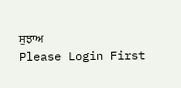ਸੁਝਾਅ
Please Login First